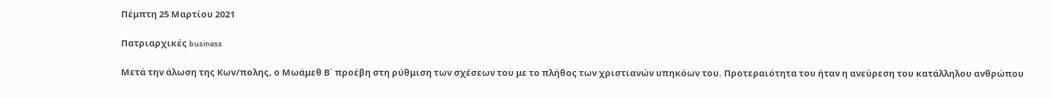Πέμπτη 25 Μαρτίου 2021

Πατριαρχικές business

Μετά την άλωση της Κων/πολης, ο Μωάμεθ Β΄ προέβη στη ρύθμιση των σχέσεων του με το πλήθος των χριστιανών υπηκόων του. Προτεραιότητα του ήταν η ανεύρεση του κατάλληλου ανθρώπου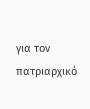για τον πατριαρχικό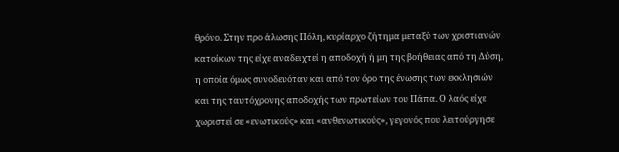θρόνο. Στην προ άλωσης Πόλη, κυρίαρχο ζήτημα μεταξύ των χριστιανών κατοίκων της είχε αναδειχτεί η αποδοχή ή μη της βοήθειας από τη Δύση, η οποία όμως συνοδευόταν και από τον όρο της ένωσης των εκκλησιών και της ταυτόχρονης αποδοχής των πρωτείων του Πάπα. Ο λαός είχε χωριστεί σε «ενωτικούς» και «ανθενωτικούς», γεγονός που λειτούργησε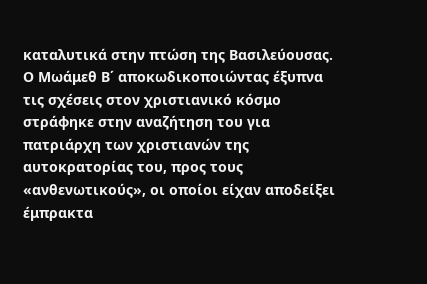καταλυτικά στην πτώση της Βασιλεύουσας. Ο Μωάμεθ Β΄ αποκωδικοποιώντας έξυπνα τις σχέσεις στον χριστιανικό κόσμο στράφηκε στην αναζήτηση του για πατριάρχη των χριστιανών της αυτοκρατορίας του, προς τους «ανθενωτικούς», οι οποίοι είχαν αποδείξει έμπρακτα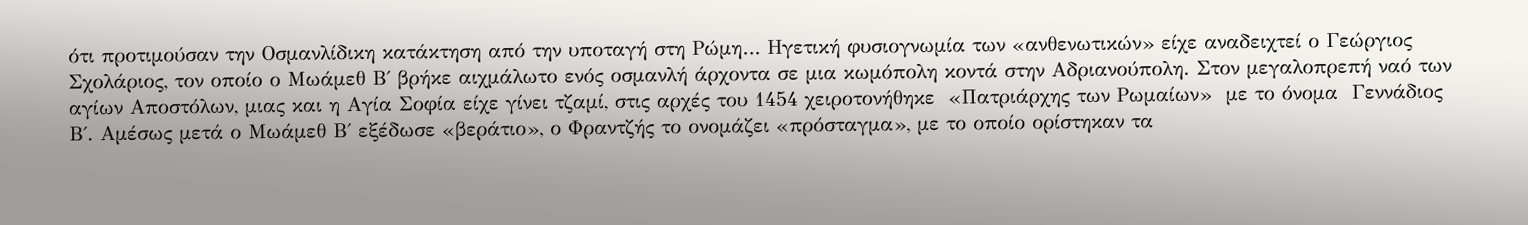ότι προτιμούσαν την Οσμανλίδικη κατάκτηση από την υποταγή στη Ρώμη… Ηγετική φυσιογνωμία των «ανθενωτικών» είχε αναδειχτεί ο Γεώργιος Σχολάριος, τον οποίο ο Μωάμεθ Β΄ βρήκε αιχμάλωτο ενός οσμανλή άρχοντα σε μια κωμόπολη κοντά στην Αδριανούπολη. Στον μεγαλοπρεπή ναό των αγίων Αποστόλων, μιας και η Αγία Σοφία είχε γίνει τζαμί, στις αρχές του 1454 χειροτονήθηκε  «Πατριάρχης των Ρωμαίων»  με το όνομα  Γεννάδιος Β΄. Αμέσως μετά ο Μωάμεθ Β΄ εξέδωσε «βεράτιο», ο Φραντζής το ονομάζει «πρόσταγμα», με το οποίο ορίστηκαν τα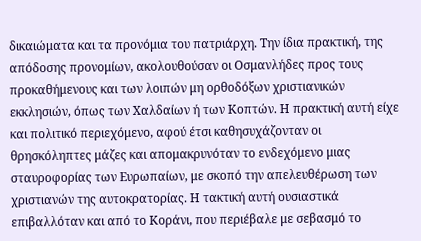δικαιώματα και τα προνόμια του πατριάρχη. Την ίδια πρακτική, της απόδοσης προνομίων, ακολουθούσαν οι Οσμανλήδες προς τους προκαθήμενους και των λοιπών μη ορθοδόξων χριστιανικών εκκλησιών, όπως των Χαλδαίων ή των Κοπτών. Η πρακτική αυτή είχε και πολιτικό περιεχόμενο, αφού έτσι καθησυχάζονταν οι θρησκόληπτες μάζες και απομακρυνόταν το ενδεχόμενο μιας σταυροφορίας των Ευρωπαίων, με σκοπό την απελευθέρωση των χριστιανών της αυτοκρατορίας. Η τακτική αυτή ουσιαστικά επιβαλλόταν και από το Κοράνι, που περιέβαλε με σεβασμό το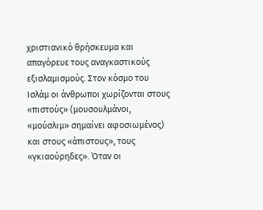χριστιανικό θρήσκευμα και απαγόρευε τους αναγκαστικούς εξισλαμισμούς. Στον κόσμο του Ισλάμ οι άνθρωποι χωρίζονται στους «πιστούς» (μουσουλμάνοι, «μούσλιμ» σημαίνει αφοσιωμένος) και στους «άπιστους», τους «γκιαούρηδες». Όταν οι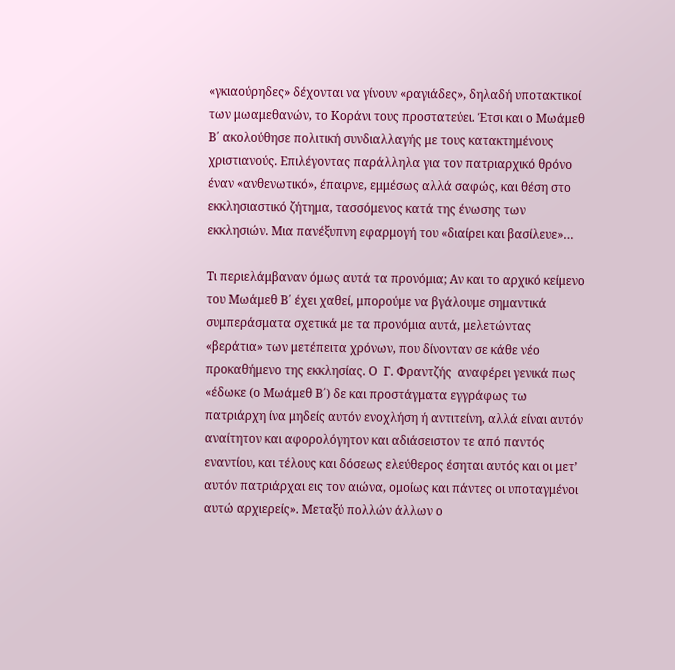«γκιαούρηδες» δέχονται να γίνουν «ραγιάδες», δηλαδή υποτακτικοί των μωαμεθανών, το Κοράνι τους προστατεύει. Έτσι και ο Μωάμεθ Β΄ ακολούθησε πολιτική συνδιαλλαγής με τους κατακτημένους χριστιανούς. Επιλέγοντας παράλληλα για τον πατριαρχικό θρόνο έναν «ανθενωτικό», έπαιρνε, εμμέσως αλλά σαφώς, και θέση στο εκκλησιαστικό ζήτημα, τασσόμενος κατά της ένωσης των εκκλησιών. Μια πανέξυπνη εφαρμογή του «διαίρει και βασίλευε»…

Τι περιελάμβαναν όμως αυτά τα προνόμια; Αν και το αρχικό κείμενο του Μωάμεθ Β΄ έχει χαθεί, μπορούμε να βγάλουμε σημαντικά συμπεράσματα σχετικά με τα προνόμια αυτά, μελετώντας «βεράτια» των μετέπειτα χρόνων, που δίνονταν σε κάθε νέο προκαθήμενο της εκκλησίας. Ο  Γ. Φραντζής  αναφέρει γενικά πως  «έδωκε (ο Μωάμεθ Β΄) δε και προστάγματα εγγράφως τω πατριάρχη ίνα μηδείς αυτόν ενοχλήση ή αντιτείνη, αλλά είναι αυτόν αναίτητον και αφορολόγητον και αδιάσειστον τε από παντός εναντίου, και τέλους και δόσεως ελεύθερος έσηται αυτός και οι μετ’ αυτόν πατριάρχαι εις τον αιώνα, ομοίως και πάντες οι υποταγμένοι αυτώ αρχιερείς». Μεταξύ πολλών άλλων ο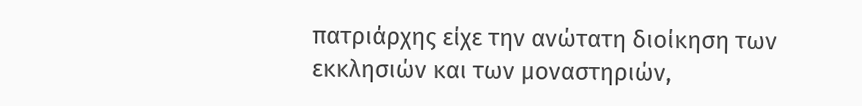πατριάρχης είχε την ανώτατη διοίκηση των εκκλησιών και των μοναστηριών,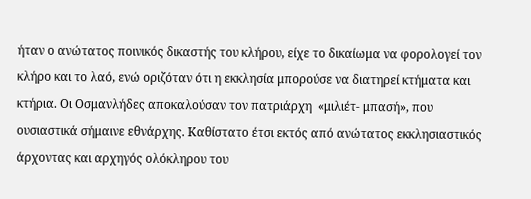ήταν ο ανώτατος ποινικός δικαστής του κλήρου, είχε το δικαίωμα να φορολογεί τον κλήρο και το λαό, ενώ οριζόταν ότι η εκκλησία μπορούσε να διατηρεί κτήματα και κτήρια. Οι Οσμανλήδες αποκαλούσαν τον πατριάρχη  «μιλιέτ- μπασή», που ουσιαστικά σήμαινε εθνάρχης. Καθίστατο έτσι εκτός από ανώτατος εκκλησιαστικός άρχοντας και αρχηγός ολόκληρου του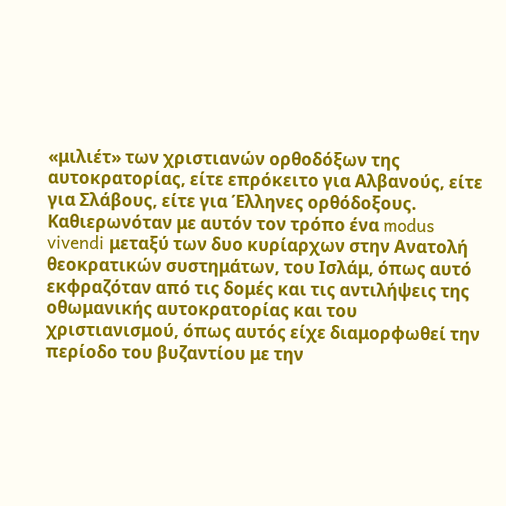«μιλιέτ» των χριστιανών ορθοδόξων της αυτοκρατορίας, είτε επρόκειτο για Αλβανούς, είτε για Σλάβους, είτε για Έλληνες ορθόδοξους. Καθιερωνόταν με αυτόν τον τρόπο ένα modus vivendi μεταξύ των δυο κυρίαρχων στην Ανατολή θεοκρατικών συστημάτων, του Ισλάμ, όπως αυτό εκφραζόταν από τις δομές και τις αντιλήψεις της οθωμανικής αυτοκρατορίας και του χριστιανισμού, όπως αυτός είχε διαμορφωθεί την περίοδο του βυζαντίου με την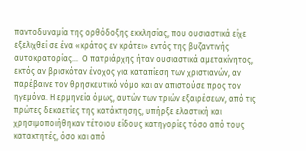παντοδυναμία της ορθόδοξης εκκλησίας, που ουσιαστικά είχε εξελιχθεί σε ένα «κράτος εν κράτει» εντός της βυζαντινής αυτοκρατορίας…  Ο πατριάρχης ήταν ουσιαστικά αμετακίνητος, εκτός αν βρισκόταν ένοχος για καταπίεση των χριστιανών, αν παρέβαινε τον θρησκευτικό νόμο και αν απιστούσε προς τον ηγεμόνα. Η ερμηνεία όμως, αυτών των τριών εξαιρέσεων, από τις πρώτες δεκαετίες της κατάκτησης, υπήρξε ελαστική και χρησιμοποιήθηκαν τέτοιου είδους κατηγορίες τόσο από τους κατακτητές, όσο και από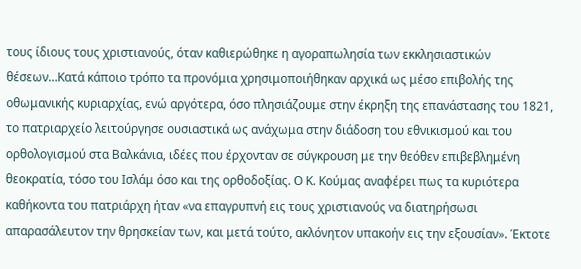τους ίδιους τους χριστιανούς, όταν καθιερώθηκε η αγοραπωλησία των εκκλησιαστικών θέσεων…Κατά κάποιο τρόπο τα προνόμια χρησιμοποιήθηκαν αρχικά ως μέσο επιβολής της οθωμανικής κυριαρχίας, ενώ αργότερα, όσο πλησιάζουμε στην έκρηξη της επανάστασης του 1821, το πατριαρχείο λειτούργησε ουσιαστικά ως ανάχωμα στην διάδοση του εθνικισμού και του ορθολογισμού στα Βαλκάνια, ιδέες που έρχονταν σε σύγκρουση με την θεόθεν επιβεβλημένη θεοκρατία, τόσο του Ισλάμ όσο και της ορθοδοξίας. Ο Κ. Κούμας αναφέρει πως τα κυριότερα καθήκοντα του πατριάρχη ήταν «να επαγρυπνή εις τους χριστιανούς να διατηρήσωσι απαρασάλευτον την θρησκείαν των, και μετά τούτο, ακλόνητον υπακοήν εις την εξουσίαν». Έκτοτε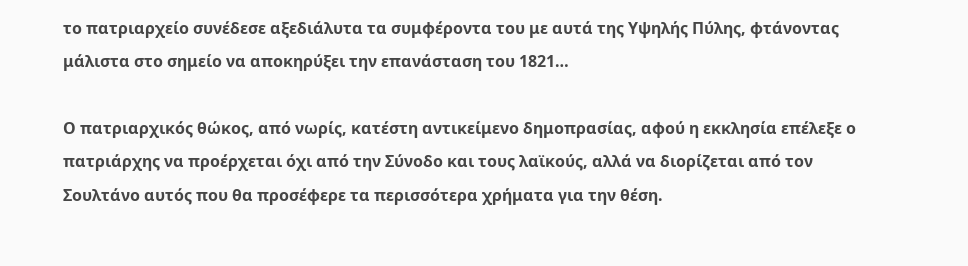το πατριαρχείο συνέδεσε αξεδιάλυτα τα συμφέροντα του με αυτά της Υψηλής Πύλης, φτάνοντας μάλιστα στο σημείο να αποκηρύξει την επανάσταση του 1821…

Ο πατριαρχικός θώκος, από νωρίς, κατέστη αντικείμενο δημοπρασίας, αφού η εκκλησία επέλεξε ο πατριάρχης να προέρχεται όχι από την Σύνοδο και τους λαϊκούς, αλλά να διορίζεται από τον Σουλτάνο αυτός που θα προσέφερε τα περισσότερα χρήματα για την θέση.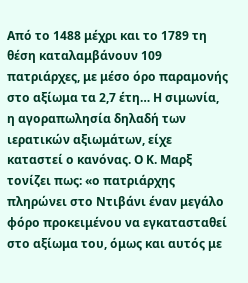Από το 1488 μέχρι και το 1789 τη θέση καταλαμβάνουν 109 πατριάρχες, με μέσο όρο παραμονής στο αξίωμα τα 2,7 έτη… Η σιμωνία, η αγοραπωλησία δηλαδή των ιερατικών αξιωμάτων, είχε καταστεί ο κανόνας. Ο Κ. Μαρξ τονίζει πως: «ο πατριάρχης πληρώνει στο Ντιβάνι έναν μεγάλο φόρο προκειμένου να εγκατασταθεί στο αξίωμα του, όμως και αυτός με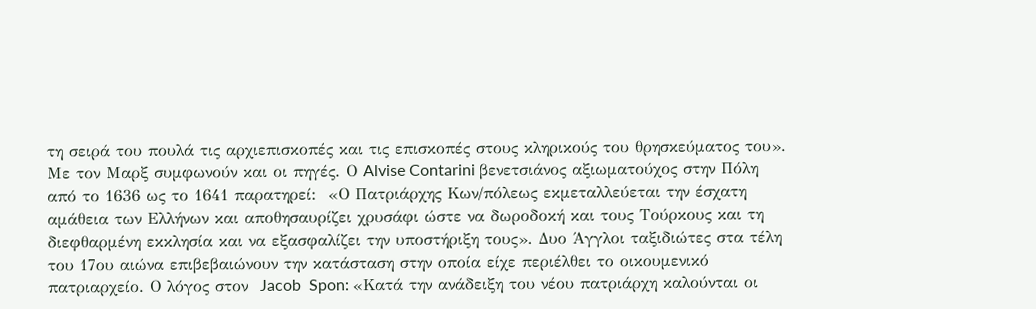τη σειρά του πουλά τις αρχιεπισκοπές και τις επισκοπές στους κληρικούς του θρησκεύματος του». Με τον Μαρξ συμφωνούν και οι πηγές. Ο Alvise Contarini βενετσιάνος αξιωματούχος στην Πόλη από το 1636 ως το 1641 παρατηρεί:  «Ο Πατριάρχης Κων/πόλεως εκμεταλλεύεται την έσχατη αμάθεια των Ελλήνων και αποθησαυρίζει χρυσάφι ώστε να δωροδοκή και τους Τούρκους και τη διεφθαρμένη εκκλησία και να εξασφαλίζει την υποστήριξη τους». Δυο Άγγλοι ταξιδιώτες στα τέλη του 17ου αιώνα επιβεβαιώνουν την κατάσταση στην οποία είχε περιέλθει το οικουμενικό πατριαρχείο. Ο λόγος στον  Jacob  Spon: «Κατά την ανάδειξη του νέου πατριάρχη καλούνται οι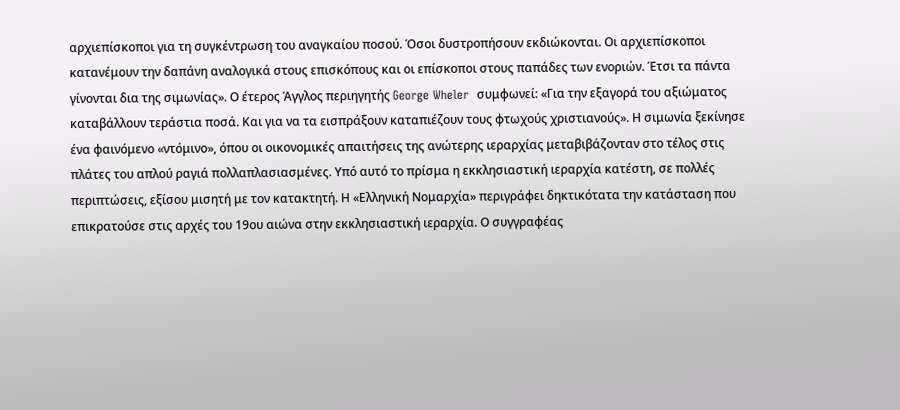αρχιεπίσκοποι για τη συγκέντρωση του αναγκαίου ποσού. Όσοι δυστροπήσουν εκδιώκονται. Οι αρχιεπίσκοποι κατανέμουν την δαπάνη αναλογικά στους επισκόπους και οι επίσκοποι στους παπάδες των ενοριών. Έτσι τα πάντα γίνονται δια της σιμωνίας». Ο έτερος Άγγλος περιηγητής George Wheler  συμφωνεί: «Για την εξαγορά του αξιώματος καταβάλλουν τεράστια ποσά. Και για να τα εισπράξουν καταπιέζουν τους φτωχούς χριστιανούς». Η σιμωνία ξεκίνησε ένα φαινόμενο «ντόμινο», όπου οι οικονομικές απαιτήσεις της ανώτερης ιεραρχίας μεταβιβάζονταν στο τέλος στις πλάτες του απλού ραγιά πολλαπλασιασμένες. Υπό αυτό το πρίσμα η εκκλησιαστική ιεραρχία κατέστη, σε πολλές περιπτώσεις, εξίσου μισητή με τον κατακτητή. Η «Ελληνική Νομαρχία» περιγράφει δηκτικότατα την κατάσταση που επικρατούσε στις αρχές του 19ου αιώνα στην εκκλησιαστική ιεραρχία. Ο συγγραφέας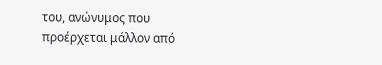του, ανώνυμος που προέρχεται μάλλον από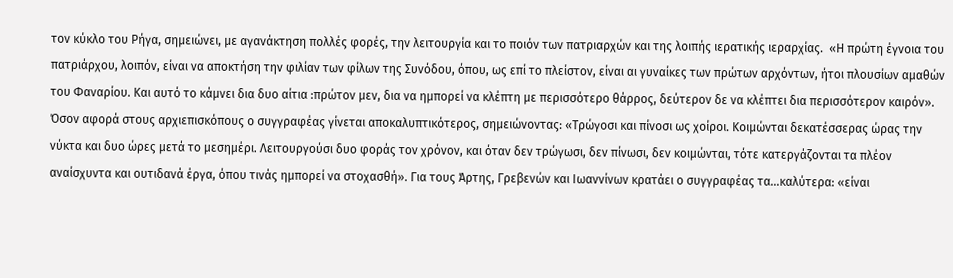τον κύκλο του Ρήγα, σημειώνει, με αγανάκτηση πολλές φορές, την λειτουργία και το ποιόν των πατριαρχών και της λοιπής ιερατικής ιεραρχίας.  «Η πρώτη έγνοια του πατριάρχου, λοιπόν, είναι να αποκτήση την φιλίαν των φίλων της Συνόδου, όπου, ως επί το πλείστον, είναι αι γυναίκες των πρώτων αρχόντων, ήτοι πλουσίων αμαθών του Φαναρίου. Και αυτό το κάμνει δια δυο αίτια :πρώτον μεν, δια να ημπορεί να κλέπτη με περισσότερο θάρρος, δεύτερον δε να κλέπτει δια περισσότερον καιρόν». Όσον αφορά στους αρχιεπισκόπους ο συγγραφέας γίνεται αποκαλυπτικότερος, σημειώνοντας: «Τρώγοσι και πίνοσι ως χοίροι. Κοιμώνται δεκατέσσερας ώρας την νύκτα και δυο ώρες μετά το μεσημέρι. Λειτουργούσι δυο φοράς τον χρόνον, και όταν δεν τρώγωσι, δεν πίνωσι, δεν κοιμώνται, τότε κατεργάζονται τα πλέον αναίσχυντα και ουτιδανά έργα, όπου τινάς ημπορεί να στοχασθή». Για τους Άρτης, Γρεβενών και Ιωαννίνων κρατάει ο συγγραφέας τα…καλύτερα: «είναι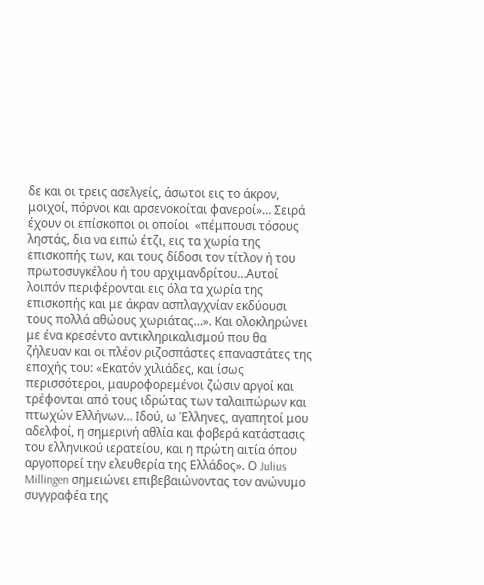δε και οι τρεις ασελγείς, άσωτοι εις το άκρον, μοιχοί, πόρνοι και αρσενοκοίται φανεροί»… Σειρά έχουν οι επίσκοποι οι οποίοι  «πέμπουσι τόσους ληστάς, δια να ειπώ έτζι, εις τα χωρία της επισκοπής των, και τους δίδοσι τον τίτλον ή του πρωτοσυγκέλου ή του αρχιμανδρίτου…Αυτοί λοιπόν περιφέρονται εις όλα τα χωρία της επισκοπής και με άκραν ασπλαγχνίαν εκδύουσι τους πολλά αθώους χωριάτας…». Και ολοκληρώνει με ένα κρεσέντο αντικληρικαλισμού που θα ζήλευαν και οι πλέον ριζοσπάστες επαναστάτες της εποχής του: «Εκατόν χιλιάδες, και ίσως περισσότεροι, μαυροφορεμένοι ζώσιν αργοί και τρέφονται από τους ιδρώτας των ταλαιπώρων και πτωχών Ελλήνων… Ιδού, ω Έλληνες, αγαπητοί μου αδελφοί, η σημερινή αθλία και φοβερά κατάστασις του ελληνικού ιερατείου, και η πρώτη αιτία όπου αργοπορεί την ελευθερία της Ελλάδος». Ο Julius Millingen σημειώνει επιβεβαιώνοντας τον ανώνυμο συγγραφέα της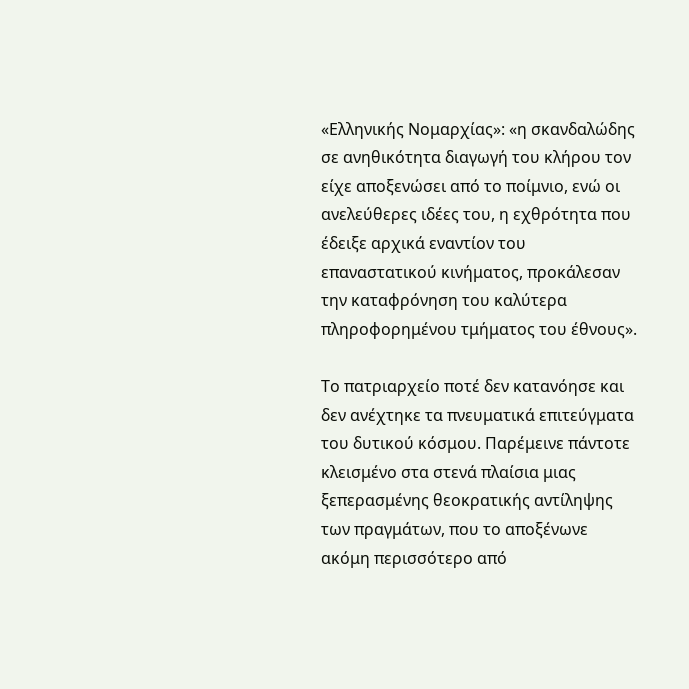«Ελληνικής Νομαρχίας»: «η σκανδαλώδης σε ανηθικότητα διαγωγή του κλήρου τον είχε αποξενώσει από το ποίμνιο, ενώ οι ανελεύθερες ιδέες του, η εχθρότητα που έδειξε αρχικά εναντίον του επαναστατικού κινήματος, προκάλεσαν την καταφρόνηση του καλύτερα πληροφορημένου τμήματος του έθνους».

Το πατριαρχείο ποτέ δεν κατανόησε και δεν ανέχτηκε τα πνευματικά επιτεύγματα του δυτικού κόσμου. Παρέμεινε πάντοτε κλεισμένο στα στενά πλαίσια μιας ξεπερασμένης θεοκρατικής αντίληψης των πραγμάτων, που το αποξένωνε ακόμη περισσότερο από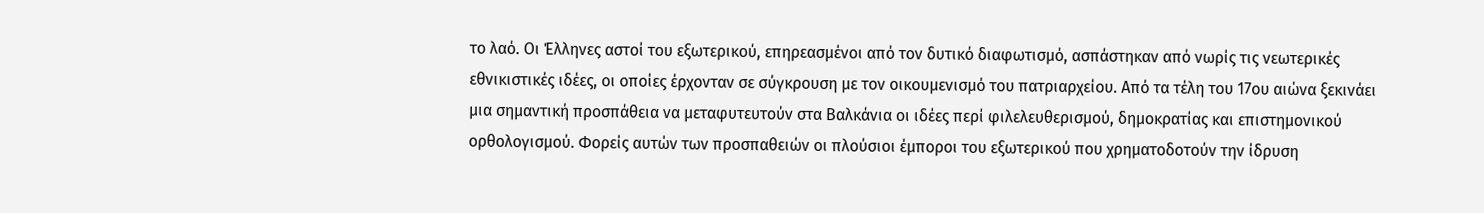το λαό. Οι Έλληνες αστοί του εξωτερικού, επηρεασμένοι από τον δυτικό διαφωτισμό, ασπάστηκαν από νωρίς τις νεωτερικές εθνικιστικές ιδέες, οι οποίες έρχονταν σε σύγκρουση με τον οικουμενισμό του πατριαρχείου. Από τα τέλη του 17ου αιώνα ξεκινάει μια σημαντική προσπάθεια να μεταφυτευτούν στα Βαλκάνια οι ιδέες περί φιλελευθερισμού, δημοκρατίας και επιστημονικού ορθολογισμού. Φορείς αυτών των προσπαθειών οι πλούσιοι έμποροι του εξωτερικού που χρηματοδοτούν την ίδρυση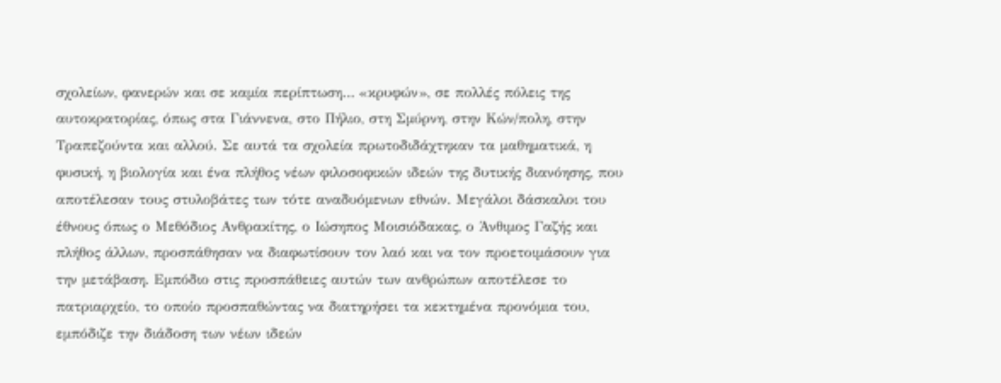σχολείων, φανερών και σε καμία περίπτωση… «κρυφών», σε πολλές πόλεις της αυτοκρατορίας, όπως στα Γιάννενα, στο Πήλιο, στη Σμύρνη, στην Κών/πολη, στην Τραπεζούντα και αλλού. Σε αυτά τα σχολεία πρωτοδιδάχτηκαν τα μαθηματικά, η φυσική, η βιολογία και ένα πλήθος νέων φιλοσοφικών ιδεών της δυτικής διανόησης, που αποτέλεσαν τους στυλοβάτες των τότε αναδυόμενων εθνών. Μεγάλοι δάσκαλοι του έθνους όπως ο Μεθόδιος Ανθρακίτης, ο Ιώσηπος Μοισιόδακας, ο Άνθιμος Γαζής και πλήθος άλλων, προσπάθησαν να διαφωτίσουν τον λαό και να τον προετοιμάσουν για την μετάβαση. Εμπόδιο στις προσπάθειες αυτών των ανθρώπων αποτέλεσε το πατριαρχείο, το οποίο προσπαθώντας να διατηρήσει τα κεκτημένα προνόμια του, εμπόδιζε την διάδοση των νέων ιδεών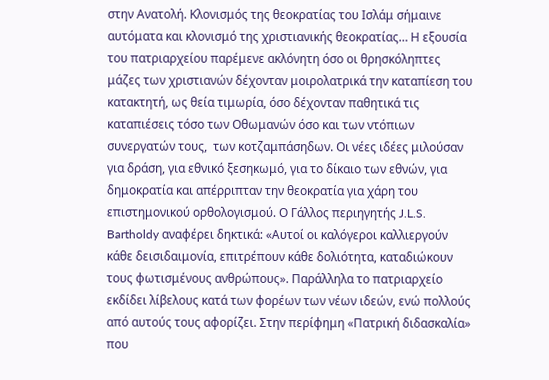στην Ανατολή. Κλονισμός της θεοκρατίας του Ισλάμ σήμαινε αυτόματα και κλονισμό της χριστιανικής θεοκρατίας… Η εξουσία του πατριαρχείου παρέμενε ακλόνητη όσο οι θρησκόληπτες μάζες των χριστιανών δέχονταν μοιρολατρικά την καταπίεση του κατακτητή, ως θεία τιμωρία, όσο δέχονταν παθητικά τις καταπιέσεις τόσο των Οθωμανών όσο και των ντόπιων συνεργατών τους,  των κοτζαμπάσηδων. Οι νέες ιδέες μιλούσαν για δράση, για εθνικό ξεσηκωμό, για το δίκαιο των εθνών, για δημοκρατία και απέρριπταν την θεοκρατία για χάρη του επιστημονικού ορθολογισμού. Ο Γάλλος περιηγητής J.L.S. Bartholdy αναφέρει δηκτικά: «Αυτοί οι καλόγεροι καλλιεργούν κάθε δεισιδαιμονία, επιτρέπουν κάθε δολιότητα, καταδιώκουν τους φωτισμένους ανθρώπους». Παράλληλα το πατριαρχείο εκδίδει λίβελους κατά των φορέων των νέων ιδεών, ενώ πολλούς από αυτούς τους αφορίζει. Στην περίφημη «Πατρική διδασκαλία» που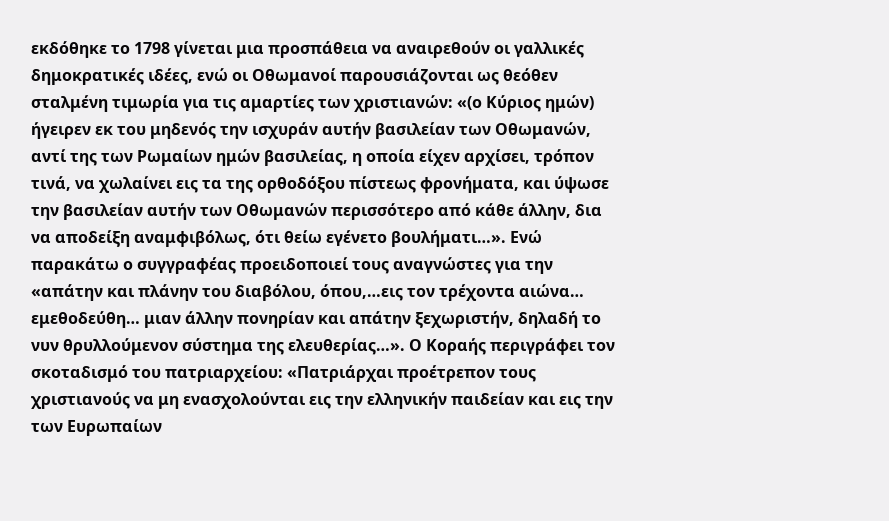εκδόθηκε το 1798 γίνεται μια προσπάθεια να αναιρεθούν οι γαλλικές δημοκρατικές ιδέες, ενώ οι Οθωμανοί παρουσιάζονται ως θεόθεν σταλμένη τιμωρία για τις αμαρτίες των χριστιανών: «(ο Κύριος ημών) ήγειρεν εκ του μηδενός την ισχυράν αυτήν βασιλείαν των Οθωμανών, αντί της των Ρωμαίων ημών βασιλείας, η οποία είχεν αρχίσει, τρόπον τινά, να χωλαίνει εις τα της ορθοδόξου πίστεως φρονήματα, και ύψωσε την βασιλείαν αυτήν των Οθωμανών περισσότερο από κάθε άλλην, δια να αποδείξη αναμφιβόλως, ότι θείω εγένετο βουλήματι…». Ενώ παρακάτω ο συγγραφέας προειδοποιεί τους αναγνώστες για την «απάτην και πλάνην του διαβόλου, όπου,…εις τον τρέχοντα αιώνα… εμεθοδεύθη… μιαν άλλην πονηρίαν και απάτην ξεχωριστήν, δηλαδή το νυν θρυλλούμενον σύστημα της ελευθερίας…». Ο Κοραής περιγράφει τον σκοταδισμό του πατριαρχείου: «Πατριάρχαι προέτρεπον τους χριστιανούς να μη ενασχολούνται εις την ελληνικήν παιδείαν και εις την των Ευρωπαίων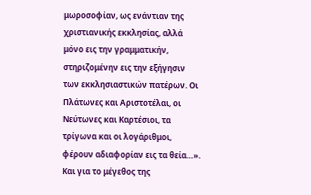μωροσοφίαν, ως ενάντιαν της χριστιανικής εκκλησίας, αλλά μόνο εις την γραμματικήν, στηριζομένην εις την εξήγησιν των εκκλησιαστικών πατέρων. Οι Πλάτωνες και Αριστοτέλαι, οι Νεύτωνες και Καρτέσιοι, τα τρίγωνα και οι λογάριθμοι, φέρουν αδιαφορίαν εις τα θεία…». Και για το μέγεθος της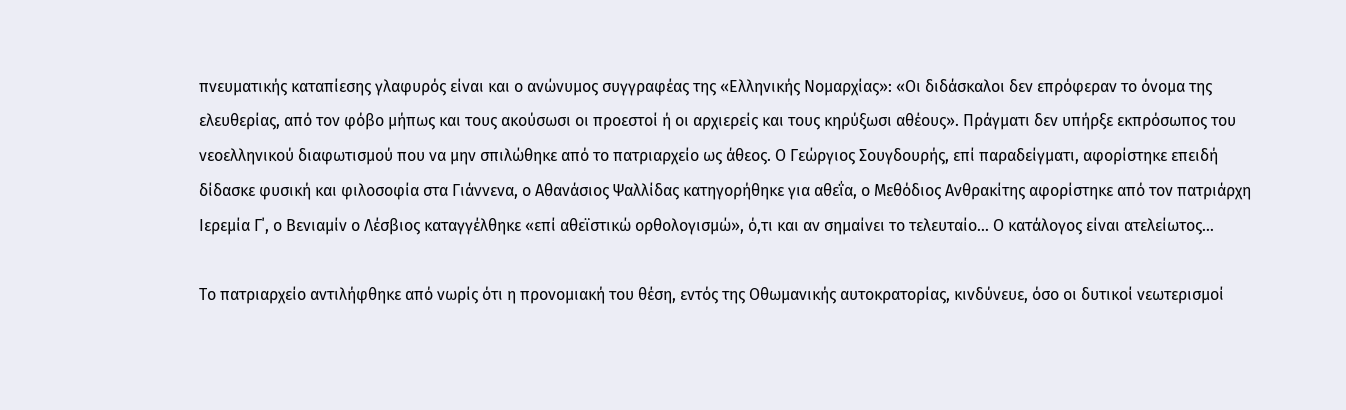πνευματικής καταπίεσης γλαφυρός είναι και ο ανώνυμος συγγραφέας της «Ελληνικής Νομαρχίας»: «Οι διδάσκαλοι δεν επρόφεραν το όνομα της ελευθερίας, από τον φόβο μήπως και τους ακούσωσι οι προεστοί ή οι αρχιερείς και τους κηρύξωσι αθέους». Πράγματι δεν υπήρξε εκπρόσωπος του νεοελληνικού διαφωτισμού που να μην σπιλώθηκε από το πατριαρχείο ως άθεος. Ο Γεώργιος Σουγδουρής, επί παραδείγματι, αφορίστηκε επειδή δίδασκε φυσική και φιλοσοφία στα Γιάννενα, ο Αθανάσιος Ψαλλίδας κατηγορήθηκε για αθεΐα, ο Μεθόδιος Ανθρακίτης αφορίστηκε από τον πατριάρχη Ιερεμία Γ΄, ο Βενιαμίν ο Λέσβιος καταγγέλθηκε «επί αθεϊστικώ ορθολογισμώ», ό,τι και αν σημαίνει το τελευταίο… Ο κατάλογος είναι ατελείωτος…

Το πατριαρχείο αντιλήφθηκε από νωρίς ότι η προνομιακή του θέση, εντός της Οθωμανικής αυτοκρατορίας, κινδύνευε, όσο οι δυτικοί νεωτερισμοί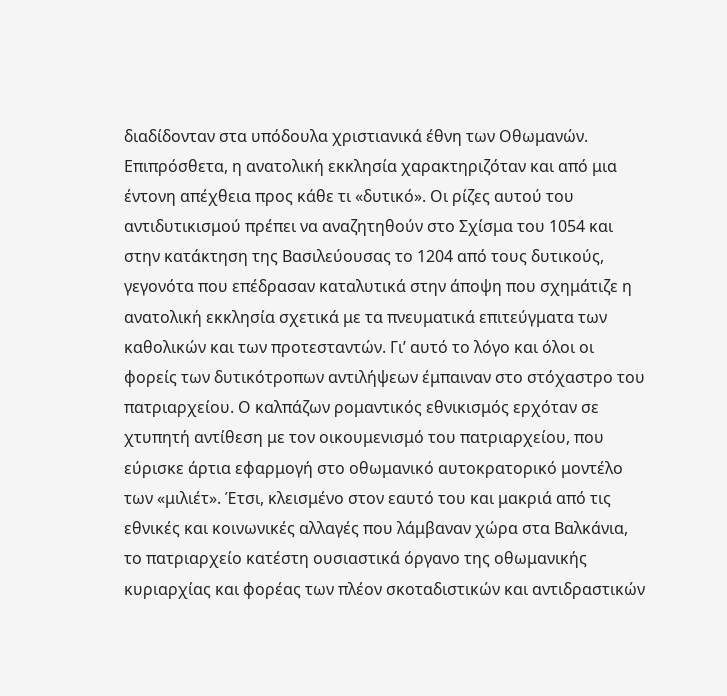διαδίδονταν στα υπόδουλα χριστιανικά έθνη των Οθωμανών. Επιπρόσθετα, η ανατολική εκκλησία χαρακτηριζόταν και από μια  έντονη απέχθεια προς κάθε τι «δυτικό». Οι ρίζες αυτού του αντιδυτικισμού πρέπει να αναζητηθούν στο Σχίσμα του 1054 και στην κατάκτηση της Βασιλεύουσας το 1204 από τους δυτικούς, γεγονότα που επέδρασαν καταλυτικά στην άποψη που σχημάτιζε η ανατολική εκκλησία σχετικά με τα πνευματικά επιτεύγματα των καθολικών και των προτεσταντών. Γι’ αυτό το λόγο και όλοι οι φορείς των δυτικότροπων αντιλήψεων έμπαιναν στο στόχαστρο του πατριαρχείου. Ο καλπάζων ρομαντικός εθνικισμός ερχόταν σε χτυπητή αντίθεση με τον οικουμενισμό του πατριαρχείου, που εύρισκε άρτια εφαρμογή στο οθωμανικό αυτοκρατορικό μοντέλο των «μιλιέτ». Έτσι, κλεισμένο στον εαυτό του και μακριά από τις εθνικές και κοινωνικές αλλαγές που λάμβαναν χώρα στα Βαλκάνια, το πατριαρχείο κατέστη ουσιαστικά όργανο της οθωμανικής κυριαρχίας και φορέας των πλέον σκοταδιστικών και αντιδραστικών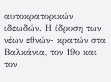αυτοκρατορικών ιδεωδών. Η ίδρυση των νέων εθνών- κρατών στα Βαλκάνια, τον 19ο και τον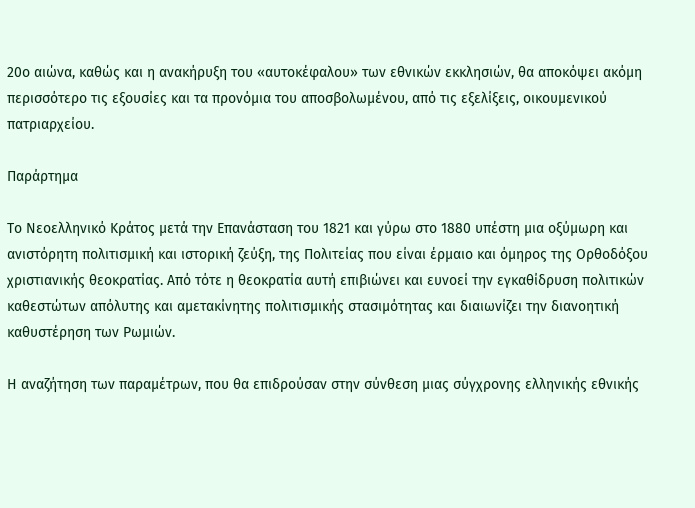20ο αιώνα, καθώς και η ανακήρυξη του «αυτοκέφαλου» των εθνικών εκκλησιών, θα αποκόψει ακόμη περισσότερο τις εξουσίες και τα προνόμια του αποσβολωμένου, από τις εξελίξεις, οικουμενικού πατριαρχείου.

Παράρτημα

Το Νεοελληνικό Κράτος μετά την Επανάσταση του 1821 και γύρω στο 1880 υπέστη μια οξύμωρη και ανιστόρητη πολιτισμική και ιστορική ζεύξη, της Πολιτείας που είναι έρμαιο και όμηρος της Ορθοδόξου χριστιανικής θεοκρατίας. Από τότε η θεοκρατία αυτή επιβιώνει και ευνοεί την εγκαθίδρυση πολιτικών καθεστώτων απόλυτης και αμετακίνητης πολιτισμικής στασιμότητας και διαιωνίζει την διανοητική καθυστέρηση των Ρωμιών.

Η αναζήτηση των παραμέτρων, που θα επιδρούσαν στην σύνθεση μιας σύγχρονης ελληνικής εθνικής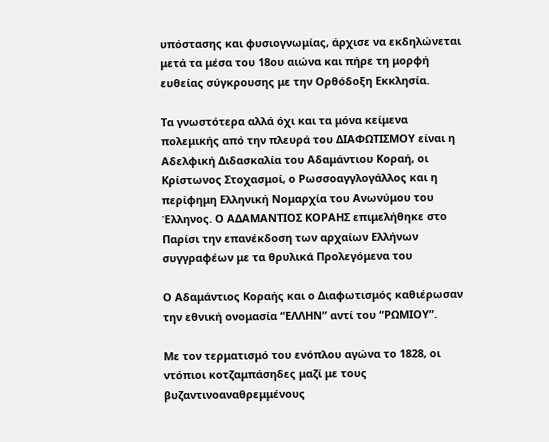υπόστασης και φυσιογνωμίας, άρχισε να εκδηλώνεται μετά τα μέσα του 18ου αιώνα και πήρε τη μορφή ευθείας σύγκρουσης με την Ορθόδοξη Εκκλησία.

Τα γνωστότερα αλλά όχι και τα μόνα κείμενα πολεμικής από την πλευρά του ΔΙΑΦΩΤΙΣΜΟΥ είναι η Αδελφική Διδασκαλία του Αδαμάντιου Κοραή, οι Κρίστωνος Στοχασμοί, ο Ρωσσοαγγλογάλλος και η περίφημη Ελληνική Νομαρχία του Ανωνύμου του Έλληνος. Ο ΑΔΑΜΑΝΤΙΟΣ ΚΟΡΑΗΣ επιμελήθηκε στο Παρίσι την επανέκδοση των αρχαίων Ελλήνων συγγραφέων με τα θρυλικά Προλεγόμενα του

Ο Αδαμάντιος Κοραής και ο Διαφωτισμός καθιέρωσαν την εθνική ονομασία “ΕΛΛΗΝ” αντί του “ΡΩΜΙΟΥ”.

Με τον τερματισμό του ενόπλου αγώνα το 1828, οι ντόπιοι κοτζαμπάσηδες μαζί με τους βυζαντινοαναθρεμμένους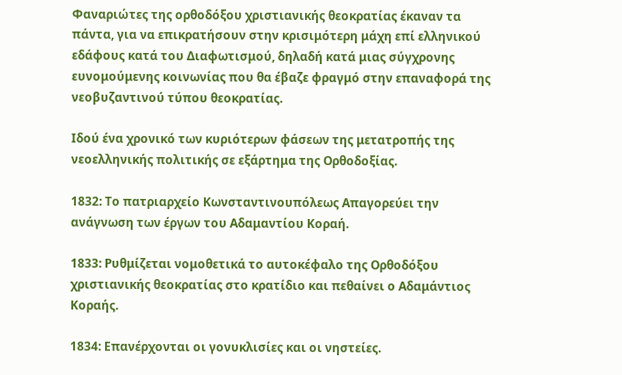Φαναριώτες της ορθοδόξου χριστιανικής θεοκρατίας έκαναν τα πάντα, για να επικρατήσουν στην κρισιμότερη μάχη επί ελληνικού εδάφους κατά του Διαφωτισμού, δηλαδή κατά μιας σύγχρονης ευνομούμενης κοινωνίας που θα έβαζε φραγμό στην επαναφορά της νεοβυζαντινού τύπου θεοκρατίας.

Ιδού ένα χρονικό των κυριότερων φάσεων της μετατροπής της νεοελληνικής πολιτικής σε εξάρτημα της Ορθοδοξίας.

1832: Το πατριαρχείο Κωνσταντινουπόλεως Απαγορεύει την ανάγνωση των έργων του Αδαμαντίου Κοραή.

1833: Ρυθμίζεται νομοθετικά το αυτοκέφαλο της Ορθοδόξου χριστιανικής θεοκρατίας στο κρατίδιο και πεθαίνει ο Αδαμάντιος Κοραής.

1834: Επανέρχονται οι γονυκλισίες και οι νηστείες.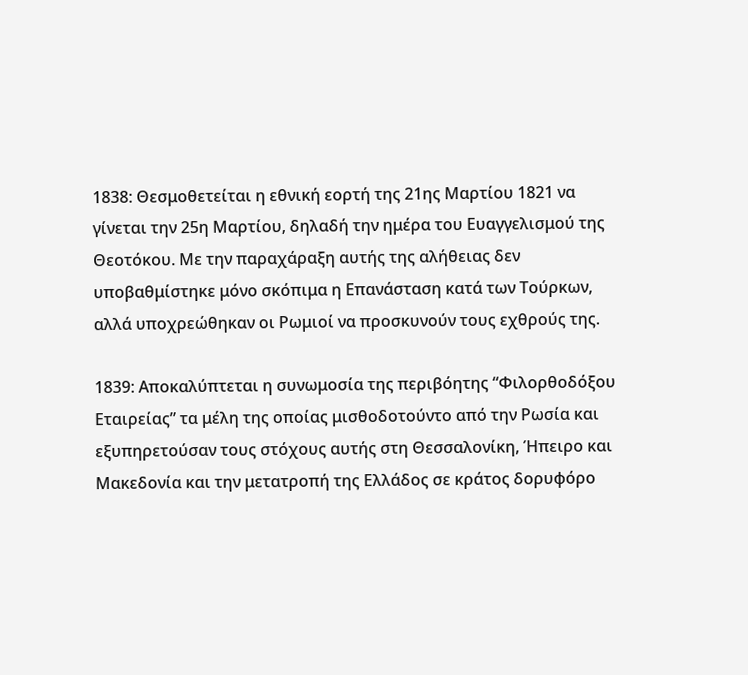1838: Θεσμοθετείται η εθνική εορτή της 21ης Μαρτίου 1821 να γίνεται την 25η Μαρτίου, δηλαδή την ημέρα του Ευαγγελισμού της Θεοτόκου. Με την παραχάραξη αυτής της αλήθειας δεν υποβαθμίστηκε μόνο σκόπιμα η Επανάσταση κατά των Τούρκων, αλλά υποχρεώθηκαν οι Ρωμιοί να προσκυνούν τους εχθρούς της.

1839: Αποκαλύπτεται η συνωμοσία της περιβόητης “Φιλορθοδόξου Εταιρείας” τα μέλη της οποίας μισθοδοτούντο από την Ρωσία και εξυπηρετούσαν τους στόχους αυτής στη Θεσσαλονίκη, Ήπειρο και Μακεδονία και την μετατροπή της Ελλάδος σε κράτος δορυφόρο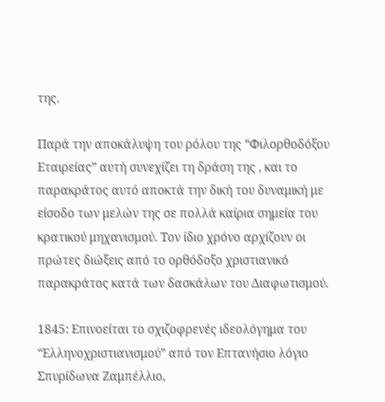της.

Παρά την αποκάλυψη του ρόλου της “Φιλορθοδόξου Εταιρείας” αυτή συνεχίζει τη δράση της , και το παρακράτος αυτό αποκτά την δική του δυναμική με είσοδο των μελών της σε πολλά καίρια σημεία του κρατικού μηχανισμού. Τον ίδιο χρόνο αρχίζουν οι πρώτες διώξεις από το ορθόδοξο χριστιανικό παρακράτος κατά των δασκάλων του Διαφωτισμού.

1845: Επινοείται το σχιζοφρενές ιδεολόγημα του “Ελληνοχριστιανισμού” από τον Επτανήσιο λόγιο Σπυρίδωνα Ζαμπέλλιο,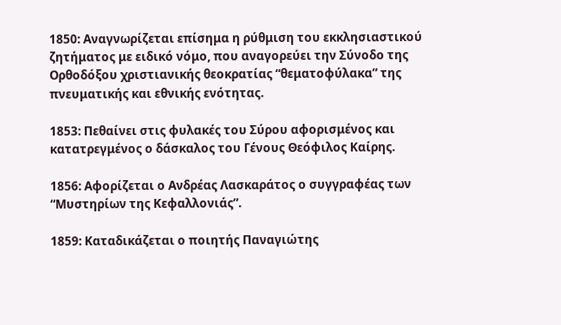1850: Αναγνωρίζεται επίσημα η ρύθμιση του εκκλησιαστικού ζητήματος με ειδικό νόμο, που αναγορεύει την Σύνοδο της Ορθοδόξου χριστιανικής θεοκρατίας “θεματοφύλακα” της πνευματικής και εθνικής ενότητας.

1853: Πεθαίνει στις φυλακές του Σύρου αφορισμένος και κατατρεγμένος ο δάσκαλος του Γένους Θεόφιλος Καίρης.

1856: Αφορίζεται ο Ανδρέας Λασκαράτος ο συγγραφέας των “Μυστηρίων της Κεφαλλονιάς”.

1859: Καταδικάζεται ο ποιητής Παναγιώτης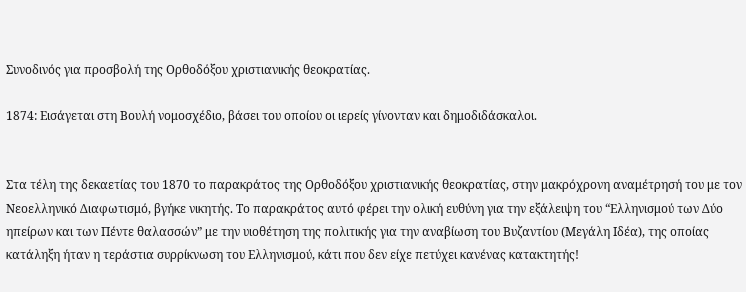Συνοδινός για προσβολή της Ορθοδόξου χριστιανικής θεοκρατίας.

1874: Εισάγεται στη Βουλή νομοσχέδιο, βάσει του οποίου οι ιερείς γίνονταν και δημοδιδάσκαλοι.


Στα τέλη της δεκαετίας του 1870 το παρακράτος της Ορθοδόξου χριστιανικής θεοκρατίας, στην μακρόχρονη αναμέτρησή του με τον Νεοελληνικό Διαφωτισμό, βγήκε νικητής. Το παρακράτος αυτό φέρει την ολική ευθύνη για την εξάλειψη του “Ελληνισμού των Δύο ηπείρων και των Πέντε θαλασσών” με την υιοθέτηση της πολιτικής για την αναβίωση του Βυζαντίου (Μεγάλη Ιδέα), της οποίας κατάληξη ήταν η τεράστια συρρίκνωση του Ελληνισμού, κάτι που δεν είχε πετύχει κανένας κατακτητής!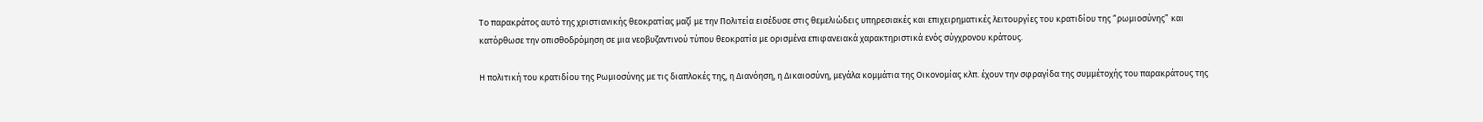Το παρακράτος αυτό της χριστιανικής θεοκρατίας μαζί με την Πολιτεία εισέδυσε στις θεμελιώδεις υπηρεσιακές και επιχειρηματικές λειτουργίες του κρατιδίου της “ρωμιοσύνης” και κατόρθωσε την οπισθοδρόμηση σε μια νεοβυζαντινού τύπου θεοκρατία με ορισμένα επιφανειακά χαρακτηριστικά ενός σύγχρονου κράτους.

Η πολιτική του κρατιδίου της Ρωμιοσύνης με τις διαπλοκές της, η Διανόηση, η Δικαιοσύνη, μεγάλα κομμάτια της Οικονομίας κλπ. έχουν την σφραγίδα της συμμέτοχής του παρακράτους της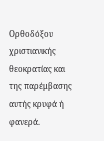Ορθοδόξου χριστιανικής θεοκρατίας και της παρέμβασης αυτής κρυφά ή φανερά.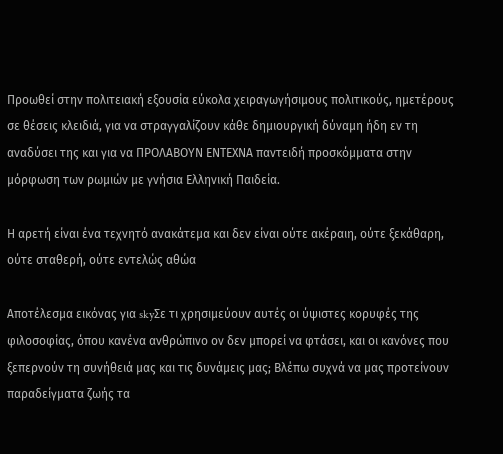Προωθεί στην πολιτειακή εξουσία εύκολα χειραγωγήσιμους πολιτικούς, ημετέρους σε θέσεις κλειδιά, για να στραγγαλίζουν κάθε δημιουργική δύναμη ήδη εν τη αναδύσει της και για να ΠΡΟΛΑΒΟΥΝ ΕΝΤΕΧΝΑ παντειδή προσκόμματα στην μόρφωση των ρωμιών με γνήσια Ελληνική Παιδεία.

Η αρετή είναι ένα τεχνητό ανακάτεμα και δεν είναι ούτε ακέραιη, ούτε ξεκάθαρη, ούτε σταθερή, ούτε εντελώς αθώα

Αποτέλεσμα εικόνας για skyΣε τι χρησιμεύουν αυτές oι ύψιστες κορυφές της φιλοσοφίας, όπου κανένα ανθρώπινο ον δεν μπορεί να φτάσει, και οι κανόνες που ξεπερνούν τη συνήθειά μας και τις δυνάμεις μας; Βλέπω συχνά να μας προτείνουν παραδείγματα ζωής τα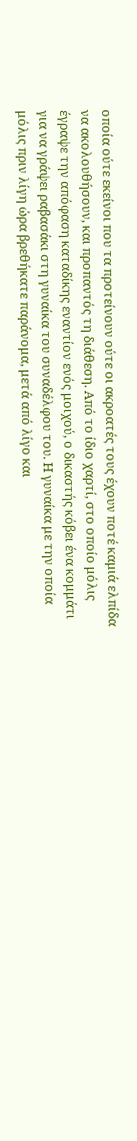οποία ούτε εκείνοι που τα προτείνουν ούτε οι ακροατές τους έχουν ποτέ καμιά ελπίδα να ακολουθήσουν, και προπαντός τη διάθεση. Από το ίδιο χαρτί, στο οποίο μόλις έγραψε την απόφαση καταδίκης εναντίον ενός μοιχού, ο δικαστής κόβει ένα κομμάτι για να γράψει ραβασάκι στη γυναίκα του συναδέλφου του. Η γυναίκα με την οποία μόλις πριν λίγη ώρα βρεθήκατε παράνομα, μετά από λίγο και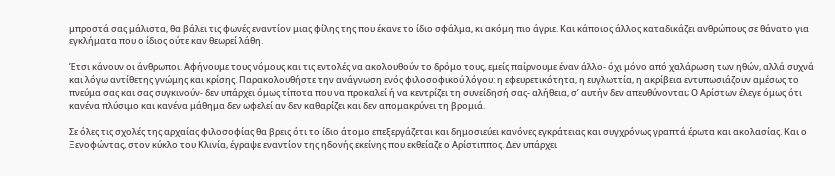μπροστά σας μάλιστα, θα βάλει τις φωνές εναντίον μιας φίλης της που έκανε το ίδιο σφάλμα, κι ακόμη πιο άγριε. Και κάποιος άλλος καταδικάζει ανθρώπους σε θάνατο για εγκλήματα που ο ίδιος ούτε καν θεωρεί λάθη.

Έτσι κάνουν οι άνθρωποι. Αφήνουμε τους νόμους και τις εντολές να ακολουθούν το δρόμο τους, εμείς παίρνουμε έναν άλλο- όχι μόνο από χαλάρωση των ηθών, αλλά συχνά και λόγω αντίθετης γνώμης και κρίσης. Παρακολουθήστε την ανάγνωση ενός φιλοσοφικού λόγου: η εφευρετικότητα, η ευγλωττία, η ακρίβεια εντυπωσιάζουν αμέσως το πνεύμα σας και σας συγκινούν- δεν υπάρχει όμως τίποτα που να προκαλεί ή να κεντρίζει τη συνείδησή σας- αλήθεια, σ’ αυτήν δεν απευθύνονται; Ο Αρίστων έλεγε όμως ότι κανένα πλύσιμο και κανένα μάθημα δεν ωφελεί αν δεν καθαρίζει και δεν απομακρύνει τη βρομιά.

Σε όλες τις σχολές της αρχαίας φιλοσοφίας θα βρεις ότι το ίδιο άτομο επεξεργάζεται και δημοσιεύει κανόνες εγκράτειας και συγχρόνως γραπτά έρωτα και ακολασίας. Και ο Ξενοφώντας, στον κύκλο του Κλινία, έγραψε εναντίον της ηδονής εκείνης που εκθείαζε ο Αρίστιππος. Δεν υπάρχει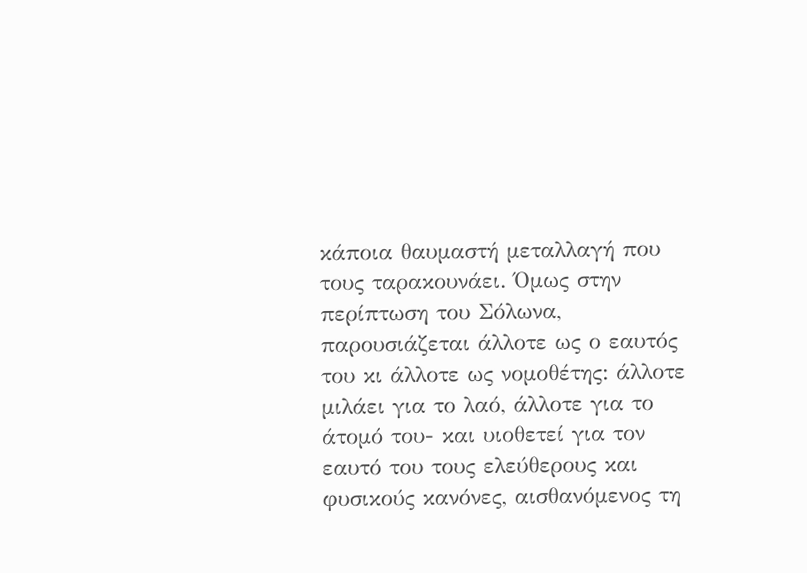κάποια θαυμαστή μεταλλαγή που τους ταρακουνάει. Όμως στην περίπτωση του Σόλωνα, παρουσιάζεται άλλοτε ως ο εαυτός του κι άλλοτε ως νομοθέτης: άλλοτε μιλάει για το λαό, άλλοτε για το άτομό του- και υιοθετεί για τον εαυτό του τους ελεύθερους και φυσικούς κανόνες, αισθανόμενος τη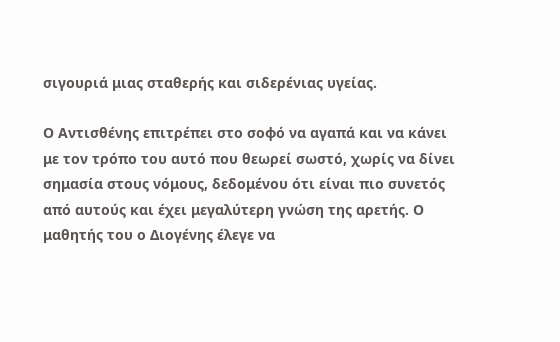σιγουριά μιας σταθερής και σιδερένιας υγείας.

Ο Αντισθένης επιτρέπει στο σοφό να αγαπά και να κάνει με τον τρόπο του αυτό που θεωρεί σωστό, χωρίς να δίνει σημασία στους νόμους, δεδομένου ότι είναι πιο συνετός από αυτούς και έχει μεγαλύτερη γνώση της αρετής. Ο μαθητής του ο Διογένης έλεγε να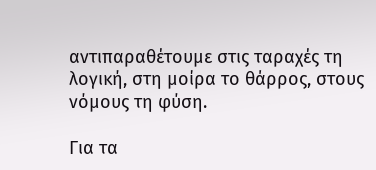αντιπαραθέτουμε στις ταραχές τη λογική, στη μοίρα το θάρρος, στους νόμους τη φύση.

Για τα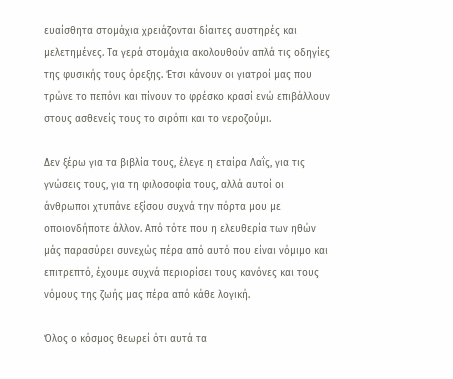ευαίσθητα στομάχια χρειάζονται δίαιτες αυστηρές και μελετημένες. Τα γερά στομάχια ακολουθούν απλά τις οδηγίες της φυσικής τους όρεξης. Έτσι κάνουν οι γιατροί μας που τρώνε το πεπόνι και πίνουν το φρέσκο κρασί ενώ επιβάλλουν στους ασθενείς τους το σιρόπι και το νεροζούμι.

Δεν ξέρω για τα βιβλία τους, έλεγε η εταίρα Λαΐς, για τις γνώσεις τους, για τη φιλοσοφία τους, αλλά αυτοί οι άνθρωποι χτυπάνε εξίσου συχνά την πόρτα μου με οποιονδήποτε άλλον. Από τότε που η ελευθερία των ηθών μάς παρασύρει συνεχώς πέρα από αυτό που είναι νόμιμο και επιτρεπτό, έχουμε συχνά περιορίσει τους κανόνες και τους νόμους της ζωής μας πέρα από κάθε λογική.

Όλος ο κόσμος θεωρεί ότι αυτά τα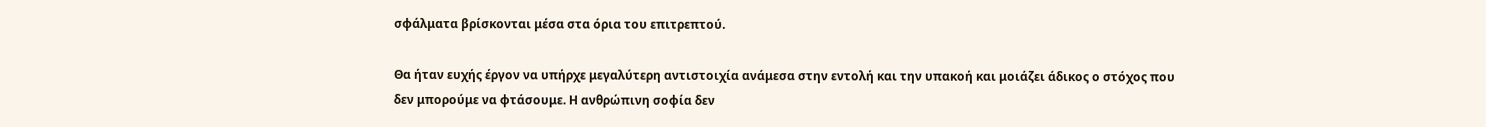σφάλματα βρίσκονται μέσα στα όρια του επιτρεπτού.

Θα ήταν ευχής έργον να υπήρχε μεγαλύτερη αντιστοιχία ανάμεσα στην εντολή και την υπακοή και μοιάζει άδικος ο στόχος που δεν μπορούμε να φτάσουμε. Η ανθρώπινη σοφία δεν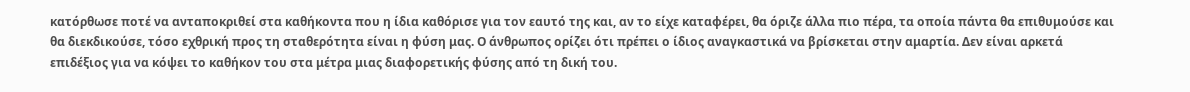κατόρθωσε ποτέ να ανταποκριθεί στα καθήκοντα που η ίδια καθόρισε για τον εαυτό της και, αν το είχε καταφέρει, θα όριζε άλλα πιο πέρα, τα οποία πάντα θα επιθυμούσε και θα διεκδικούσε, τόσο εχθρική προς τη σταθερότητα είναι η φύση μας. Ο άνθρωπος ορίζει ότι πρέπει ο ίδιος αναγκαστικά να βρίσκεται στην αμαρτία. Δεν είναι αρκετά επιδέξιος για να κόψει το καθήκον του στα μέτρα μιας διαφορετικής φύσης από τη δική του.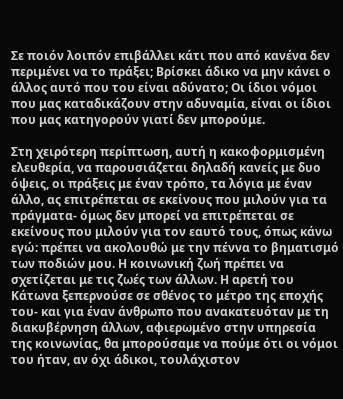Σε ποιόν λοιπόν επιβάλλει κάτι που από κανένα δεν περιμένει να το πράξει; Βρίσκει άδικο να μην κάνει ο άλλος αυτό που του είναι αδύνατο; Οι ίδιοι νόμοι που μας καταδικάζουν στην αδυναμία, είναι οι ίδιοι που μας κατηγορούν γιατί δεν μπορούμε.

Στη χειρότερη περίπτωση, αυτή η κακοφορμισμένη ελευθερία, να παρουσιάζεται δηλαδή κανείς με δυο όψεις, οι πράξεις με έναν τρόπο, τα λόγια με έναν άλλο, ας επιτρέπεται σε εκείνους που μιλούν για τα πράγματα- όμως δεν μπορεί να επιτρέπεται σε εκείνους που μιλούν για τον εαυτό τους, όπως κάνω εγώ: πρέπει να ακολουθώ με την πέννα το βηματισμό των ποδιών μου. Η κοινωνική ζωή πρέπει να σχετίζεται με τις ζωές των άλλων. Η αρετή του Κάτωνα ξεπερνούσε σε σθένος το μέτρο της εποχής του- και για έναν άνθρωπο που ανακατευόταν με τη διακυβέρνηση άλλων, αφιερωμένο στην υπηρεσία της κοινωνίας, θα μπορούσαμε να πούμε ότι οι νόμοι του ήταν, αν όχι άδικοι, τουλάχιστον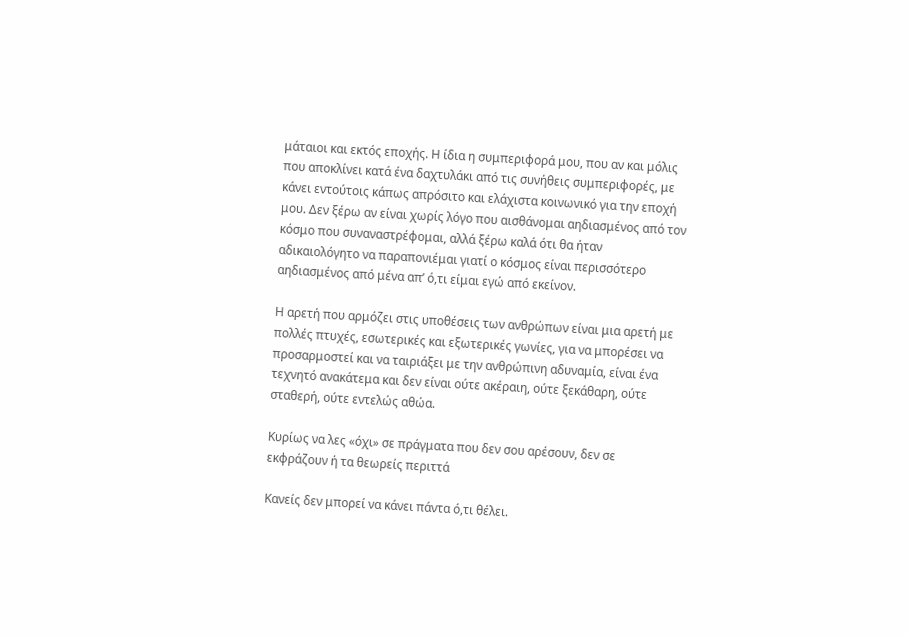μάταιοι και εκτός εποχής. Η ίδια η συμπεριφορά μου, που αν και μόλις που αποκλίνει κατά ένα δαχτυλάκι από τις συνήθεις συμπεριφορές, με κάνει εντούτοις κάπως απρόσιτο και ελάχιστα κοινωνικό για την εποχή μου. Δεν ξέρω αν είναι χωρίς λόγο που αισθάνομαι αηδιασμένος από τον κόσμο που συναναστρέφομαι, αλλά ξέρω καλά ότι θα ήταν αδικαιολόγητο να παραπονιέμαι γιατί ο κόσμος είναι περισσότερο αηδιασμένος από μένα απ’ ό,τι είμαι εγώ από εκείνον.

Η αρετή που αρμόζει στις υποθέσεις των ανθρώπων είναι μια αρετή με πολλές πτυχές, εσωτερικές και εξωτερικές γωνίες, για να μπορέσει να προσαρμοστεί και να ταιριάξει με την ανθρώπινη αδυναμία, είναι ένα τεχνητό ανακάτεμα και δεν είναι ούτε ακέραιη, ούτε ξεκάθαρη, ούτε σταθερή, ούτε εντελώς αθώα.

Κυρίως να λες «όχι» σε πράγματα που δεν σου αρέσουν, δεν σε εκφράζουν ή τα θεωρείς περιττά

Κανείς δεν μπορεί να κάνει πάντα ό,τι θέλει.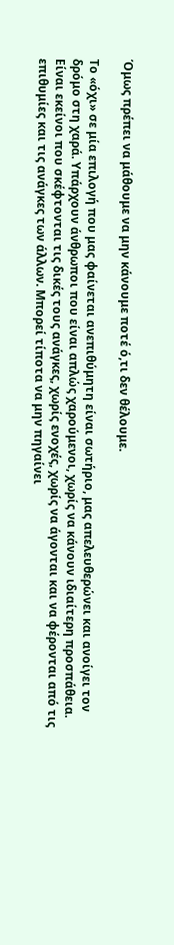Όμως πρέπει να μάθουμε να μην κάνουμε ποτέ ό,τι δεν θέλουμε.

Το «όχι» σε μία επιλογή που μας φαίνεται ανεπιθύμητη είναι σωτήριο, μας απελευθερώνει και ανοίγει τον δρόμο στη χαρά. Υπάρχουν άνθρωποι που είναι απλώς χαρούμενοι, χωρίς να κάνουν ιδιαίτερη προσπάθεια. Είναι εκείνοι που σκέφτονται τις δικές τους ανάγκες, χωρίς ενοχές, χωρίς να άγονται και να φέρονται από τις επιθυμίες και τις ανάγκες των άλλων. Μπορεί τίποτα να μην πηγαίνει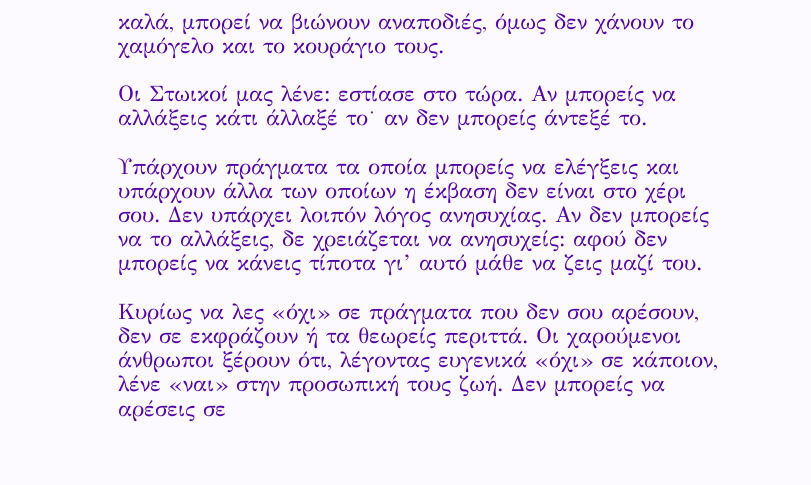καλά, μπορεί να βιώνουν αναποδιές, όμως δεν χάνουν το χαμόγελο και το κουράγιο τους.

Οι Στωικοί μας λένε: εστίασε στο τώρα. Αν μπορείς να αλλάξεις κάτι άλλαξέ το˙ αν δεν μπορείς άντεξέ το.

Υπάρχουν πράγματα τα οποία μπορείς να ελέγξεις και υπάρχουν άλλα των οποίων η έκβαση δεν είναι στο χέρι σου. Δεν υπάρχει λοιπόν λόγος ανησυχίας. Αν δεν μπορείς να το αλλάξεις, δε χρειάζεται να ανησυχείς: αφού δεν μπορείς να κάνεις τίποτα γι’ αυτό μάθε να ζεις μαζί του.

Κυρίως να λες «όχι» σε πράγματα που δεν σου αρέσουν, δεν σε εκφράζουν ή τα θεωρείς περιττά. Οι χαρούμενοι άνθρωποι ξέρουν ότι, λέγοντας ευγενικά «όχι» σε κάποιον, λένε «ναι» στην προσωπική τους ζωή. Δεν μπορείς να αρέσεις σε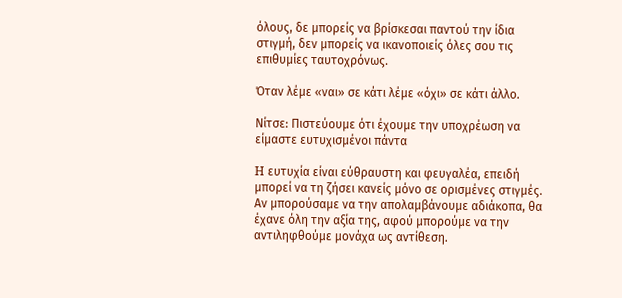όλους, δε μπορείς να βρίσκεσαι παντού την ίδια στιγμή, δεν μπορείς να ικανοποιείς όλες σου τις επιθυμίες ταυτοχρόνως.

Όταν λέμε «ναι» σε κάτι λέμε «όχι» σε κάτι άλλο.

Νίτσε: Πιστεύουμε ότι έχουμε την υποχρέωση να είμαστε ευτυχισμένοι πάντα

H ευτυχία είναι εύθραυστη και φευγαλέα, επειδή μπορεί να τη ζήσει κανείς μόνο σε ορισμένες στιγμές. Αν μπορούσαμε να την απολαμβάνουμε αδιάκοπα, θα έχανε όλη την αξία της, αφού μπορούμε να την αντιληφθούμε μονάχα ως αντίθεση.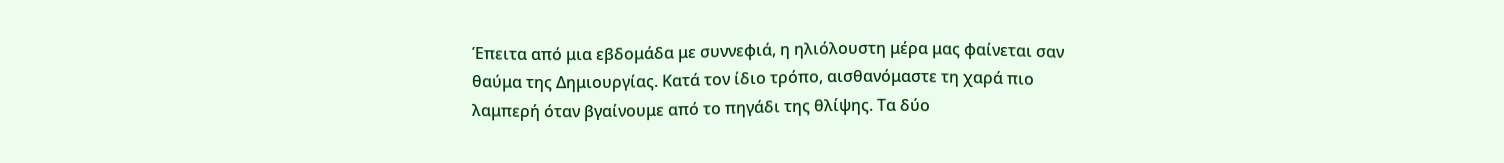Έπειτα από μια εβδομάδα με συννεφιά, η ηλιόλουστη μέρα μας φαίνεται σαν θαύμα της Δημιουργίας. Κατά τον ίδιο τρόπο, αισθανόμαστε τη χαρά πιο λαμπερή όταν βγαίνουμε από το πηγάδι της θλίψης. Τα δύο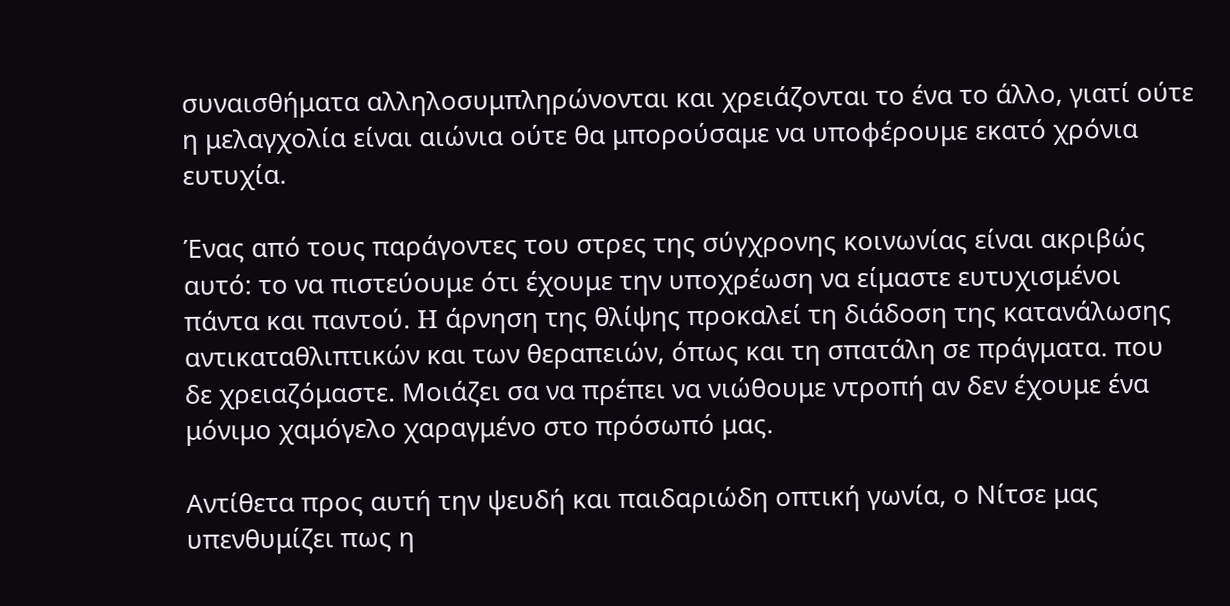συναισθήματα αλληλοσυμπληρώνονται και χρειάζονται το ένα το άλλο, γιατί ούτε η μελαγχολία είναι αιώνια ούτε θα μπορούσαμε να υποφέρουμε εκατό χρόνια ευτυχία.

Ένας από τους παράγοντες του στρες της σύγχρονης κοινωνίας είναι ακριβώς αυτό: το να πιστεύουμε ότι έχουμε την υποχρέωση να είμαστε ευτυχισμένοι πάντα και παντού. H άρνηση της θλίψης προκαλεί τη διάδοση της κατανάλωσης αντικαταθλιπτικών και των θεραπειών, όπως και τη σπατάλη σε πράγματα. που δε χρειαζόμαστε. Μοιάζει σα να πρέπει να νιώθουμε ντροπή αν δεν έχουμε ένα μόνιμο χαμόγελο χαραγμένο στο πρόσωπό μας.

Αντίθετα προς αυτή την ψευδή και παιδαριώδη οπτική γωνία, ο Νίτσε μας υπενθυμίζει πως η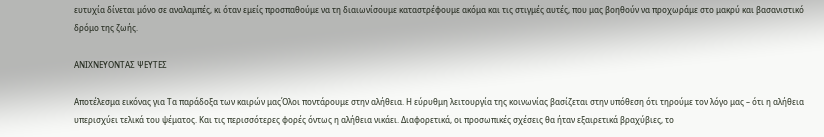ευτυχία δίνεται μόνο σε αναλαμπές, κι όταν εμείς προσπαθούμε να τη διαιωνίσουμε καταστρέφουμε ακόμα και τις στιγμές αυτές, που μας βοηθούν να προχωράμε στο μακρύ και βασανιστικό δρόμο της ζωής.

ΑΝΙΧΝΕΥΟΝΤΑΣ ΨΕΥΤΕΣ

Αποτέλεσμα εικόνας για Τα παράδοξα των καιρών μαςΌλοι ποντάρουμε στην αλήθεια. Η εύρυθμη λειτουργία της κοινωνίας βασίζεται στην υπόθεση ότι τηρούμε τον λόγο μας – ότι η αλήθεια υπερισχύει τελικά του ψέματος. Και τις περισσότερες φορές όντως η αλήθεια νικάει. Διαφορετικά, οι προσωπικές σχέσεις θα ήταν εξαιρετικά βραχύβιες, το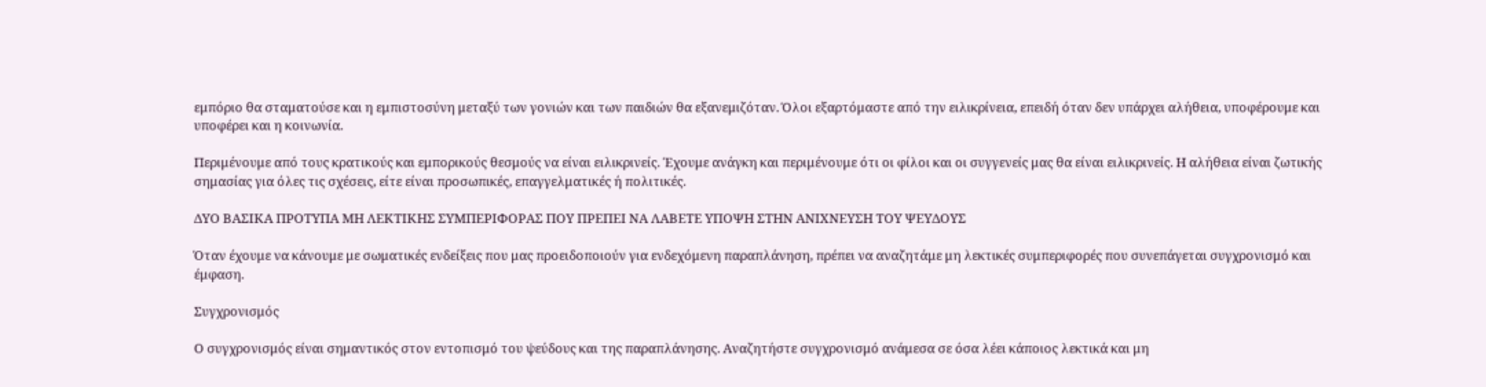εμπόριο θα σταματούσε και η εμπιστοσύνη μεταξύ των γονιών και των παιδιών θα εξανεμιζόταν. Όλοι εξαρτόμαστε από την ειλικρίνεια, επειδή όταν δεν υπάρχει αλήθεια, υποφέρουμε και υποφέρει και η κοινωνία.

Περιμένουμε από τους κρατικούς και εμπορικούς θεσμούς να είναι ειλικρινείς. Έχουμε ανάγκη και περιμένουμε ότι οι φίλοι και οι συγγενείς μας θα είναι ειλικρινείς. Η αλήθεια είναι ζωτικής σημασίας για όλες τις σχέσεις, είτε είναι προσωπικές, επαγγελματικές ή πολιτικές.

ΔΥΟ ΒΑΣΙΚΑ ΠΡΟΤΥΠΑ ΜΗ ΛΕΚΤΙΚΗΣ ΣΥΜΠΕΡΙΦΟΡΑΣ ΠΟΥ ΠΡΕΠΕΙ ΝΑ ΛΑΒΕΤΕ ΥΠΟΨΗ ΣΤΗΝ ΑΝΙΧΝΕΥΣΗ ΤΟΥ ΨΕΥΔΟΥΣ

Όταν έχουμε να κάνουμε με σωματικές ενδείξεις που μας προειδοποιούν για ενδεχόμενη παραπλάνηση, πρέπει να αναζητάμε μη λεκτικές συμπεριφορές που συνεπάγεται συγχρονισμό και έμφαση.

Συγχρονισμός

Ο συγχρονισμός είναι σημαντικός στον εντοπισμό του ψεύδους και της παραπλάνησης. Αναζητήστε συγχρονισμό ανάμεσα σε όσα λέει κάποιος λεκτικά και μη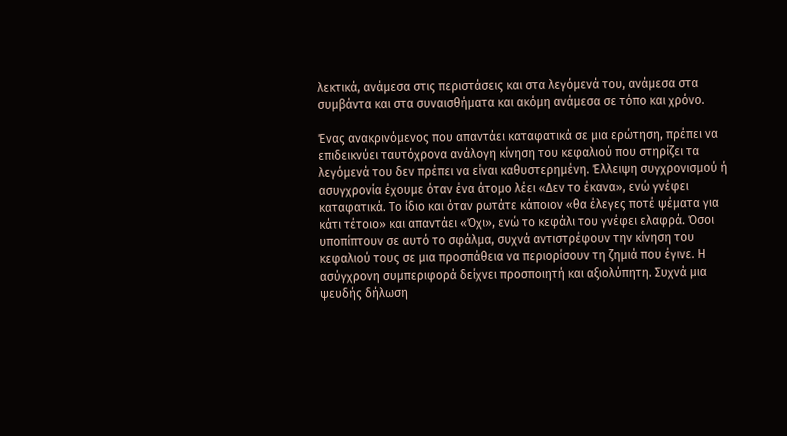λεκτικά, ανάμεσα στις περιστάσεις και στα λεγόμενά του, ανάμεσα στα συμβάντα και στα συναισθήματα και ακόμη ανάμεσα σε τόπο και χρόνο.

Ένας ανακρινόμενος που απαντάει καταφατικά σε μια ερώτηση, πρέπει να επιδεικνύει ταυτόχρονα ανάλογη κίνηση του κεφαλιού που στηρίζει τα λεγόμενά του δεν πρέπει να είναι καθυστερημένη. Έλλειψη συγχρονισμού ή ασυγχρονία έχουμε όταν ένα άτομο λέει «Δεν το έκανα», ενώ γνέφει καταφατικά. Το ίδιο και όταν ρωτάτε κάποιον «θα έλεγες ποτέ ψέματα για κάτι τέτοιο» και απαντάει «Όχι», ενώ το κεφάλι του γνέφει ελαφρά. Όσοι υποπίπτουν σε αυτό το σφάλμα, συχνά αντιστρέφουν την κίνηση του κεφαλιού τους σε μια προσπάθεια να περιορίσουν τη ζημιά που έγινε. Η ασύγχρονη συμπεριφορά δείχνει προσποιητή και αξιολύπητη. Συχνά μια ψευδής δήλωση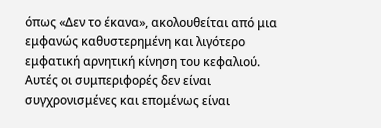όπως «Δεν το έκανα», ακολουθείται από μια εμφανώς καθυστερημένη και λιγότερο εμφατική αρνητική κίνηση του κεφαλιού. Αυτές οι συμπεριφορές δεν είναι συγχρονισμένες και επομένως είναι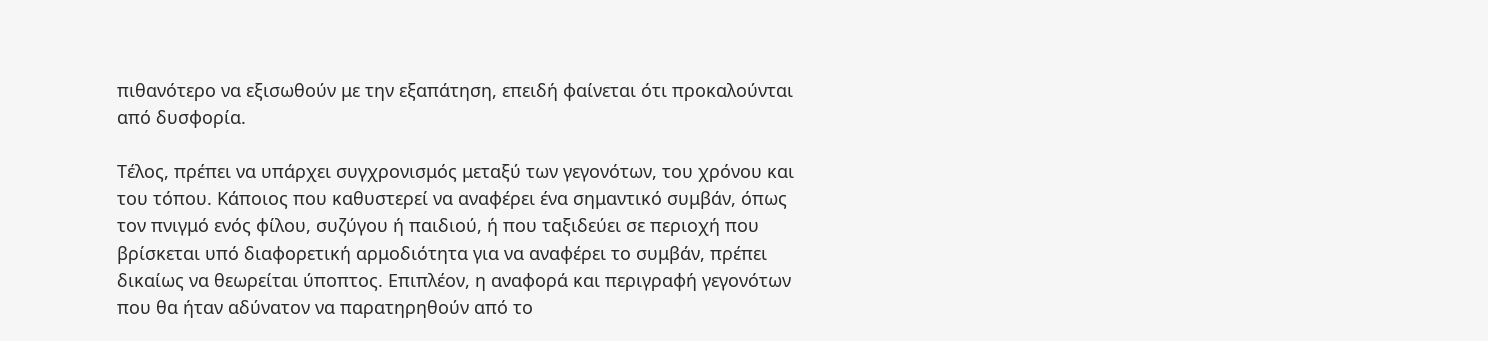πιθανότερο να εξισωθούν με την εξαπάτηση, επειδή φαίνεται ότι προκαλούνται από δυσφορία.

Τέλος, πρέπει να υπάρχει συγχρονισμός μεταξύ των γεγονότων, του χρόνου και του τόπου. Κάποιος που καθυστερεί να αναφέρει ένα σημαντικό συμβάν, όπως τον πνιγμό ενός φίλου, συζύγου ή παιδιού, ή που ταξιδεύει σε περιοχή που βρίσκεται υπό διαφορετική αρμοδιότητα για να αναφέρει το συμβάν, πρέπει δικαίως να θεωρείται ύποπτος. Επιπλέον, η αναφορά και περιγραφή γεγονότων που θα ήταν αδύνατον να παρατηρηθούν από το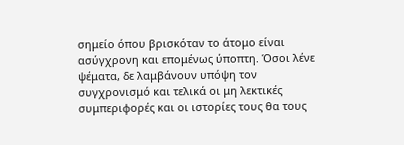σημείο όπου βρισκόταν το άτομο είναι ασύγχρονη και επομένως ύποπτη. Όσοι λένε ψέματα, δε λαμβάνουν υπόψη τον συγχρονισμό και τελικά οι μη λεκτικές συμπεριφορές και οι ιστορίες τους θα τους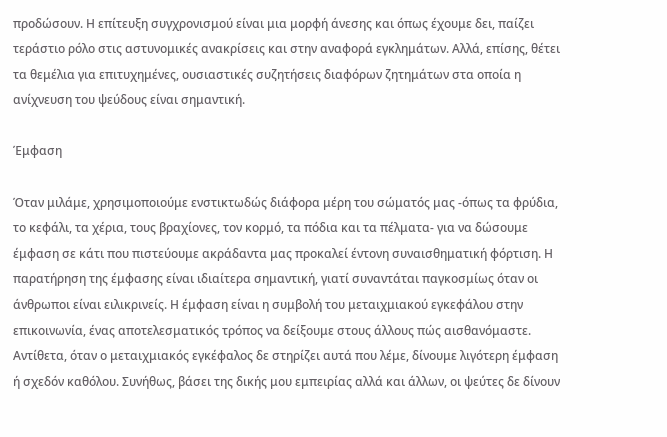προδώσουν. Η επίτευξη συγχρονισμού είναι μια μορφή άνεσης και όπως έχουμε δει, παίζει τεράστιο ρόλο στις αστυνομικές ανακρίσεις και στην αναφορά εγκλημάτων. Αλλά, επίσης, θέτει τα θεμέλια για επιτυχημένες, ουσιαστικές συζητήσεις διαφόρων ζητημάτων στα οποία η ανίχνευση του ψεύδους είναι σημαντική.

Έμφαση

Όταν μιλάμε, χρησιμοποιούμε ενστικτωδώς διάφορα μέρη του σώματός μας -όπως τα φρύδια, το κεφάλι, τα χέρια, τους βραχίονες, τον κορμό, τα πόδια και τα πέλματα- για να δώσουμε έμφαση σε κάτι που πιστεύουμε ακράδαντα μας προκαλεί έντονη συναισθηματική φόρτιση. Η παρατήρηση της έμφασης είναι ιδιαίτερα σημαντική, γιατί συναντάται παγκοσμίως όταν οι άνθρωποι είναι ειλικρινείς. Η έμφαση είναι η συμβολή του μεταιχμιακού εγκεφάλου στην επικοινωνία, ένας αποτελεσματικός τρόπος να δείξουμε στους άλλους πώς αισθανόμαστε. Αντίθετα, όταν ο μεταιχμιακός εγκέφαλος δε στηρίζει αυτά που λέμε, δίνουμε λιγότερη έμφαση ή σχεδόν καθόλου. Συνήθως, βάσει της δικής μου εμπειρίας αλλά και άλλων, οι ψεύτες δε δίνουν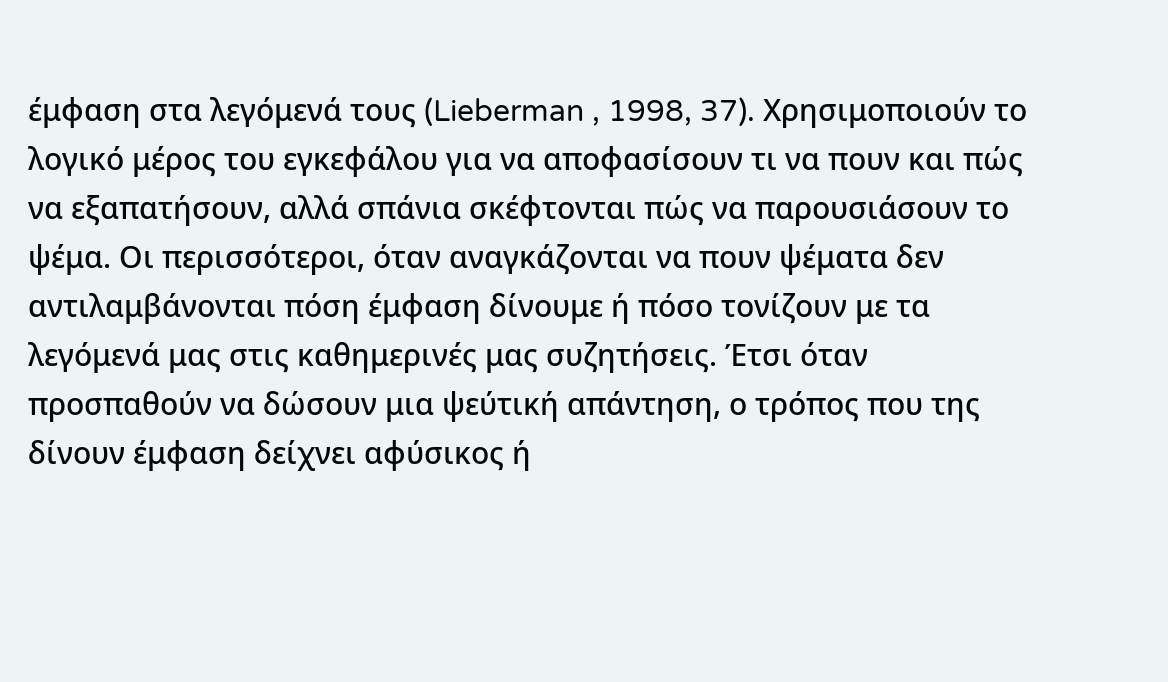έμφαση στα λεγόμενά τους (Lieberman , 1998, 37). Χρησιμοποιούν το λογικό μέρος του εγκεφάλου για να αποφασίσουν τι να πουν και πώς να εξαπατήσουν, αλλά σπάνια σκέφτονται πώς να παρουσιάσουν το ψέμα. Οι περισσότεροι, όταν αναγκάζονται να πουν ψέματα δεν αντιλαμβάνονται πόση έμφαση δίνουμε ή πόσο τονίζουν με τα λεγόμενά μας στις καθημερινές μας συζητήσεις. Έτσι όταν προσπαθούν να δώσουν μια ψεύτική απάντηση, ο τρόπος που της δίνουν έμφαση δείχνει αφύσικος ή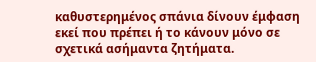καθυστερημένος σπάνια δίνουν έμφαση εκεί που πρέπει ή το κάνουν μόνο σε σχετικά ασήμαντα ζητήματα.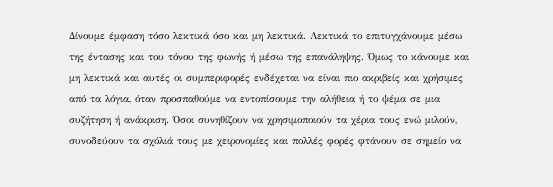Δίνουμε έμφαση τόσο λεκτικά όσο και μη λεκτικά. Λεκτικά το επιτυγχάνουμε μέσω της έντασης και του τόνου της φωνής ή μέσω της επανάληψης. Όμως το κάνουμε και μη λεκτικά και αυτές οι συμπεριφορές ενδέχεται να είναι πιο ακριβείς και χρήσιμες από τα λόγια, όταν προσπαθούμε να εντοπίσουμε την αλήθεια ή το ψέμα σε μια συζήτηση ή ανάκριση. Όσοι συνηθίζουν να χρησιμοποιούν τα χέρια τους ενώ μιλούν, συνοδεύουν τα σχόλιά τους με χειρονομίες και πολλές φορές φτάνουν σε σημείο να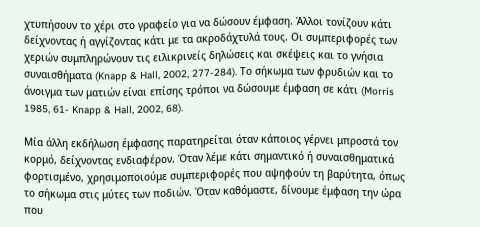χτυπήσουν το χέρι στο γραφείο για να δώσουν έμφαση. Άλλοι τονίζουν κάτι δείχνοντας ή αγγίζοντας κάτι με τα ακροδάχτυλά τους. Οι συμπεριφορές των χεριών συμπληρώνουν τις ειλικρινείς δηλώσεις και σκέψεις και το γνήσια συναισθήματα (Knapp & Hall, 2002, 277-284). Το σήκωμα των φρυδιών και το άνοιγμα των ματιών είναι επίσης τρόποι να δώσουμε έμφαση σε κάτι (Morris 1985, 61- Knapp & Hall, 2002, 68).

Μία άλλη εκδήλωση έμφασης παρατηρείται όταν κάποιος γέρνει μπροστά τον κορμό, δείχνοντας ενδιαφέρον. Όταν λέμε κάτι σημαντικό ή συναισθηματικά φορτισμένο, χρησιμοποιούμε συμπεριφορές που αψηφούν τη βαρύτητα, όπως το σήκωμα στις μύτες των ποδιών. Όταν καθόμαστε, δίνουμε έμφαση την ώρα που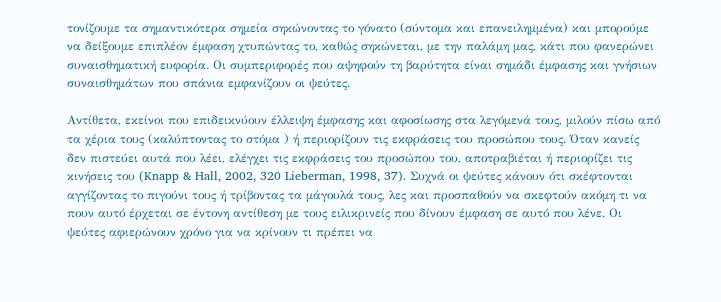τονίζουμε τα σημαντικότερα σημεία σηκώνοντας το γόνατο (σύντομα και επανειλημμένα) και μπορούμε να δείξουμε επιπλέον έμφαση χτυπώντας το, καθώς σηκώνεται, με την παλάμη μας, κάτι που φανερώνει συναισθηματική ευφορία. Οι συμπεριφορές που αψηφούν τη βαρύτητα είναι σημάδι έμφασης και γνήσιων συναισθημάτων που σπάνια εμφανίζουν οι ψεύτες.

Αντίθετα, εκείνοι που επιδεικνύουν έλλειψη έμφασης και αφοσίωσης στα λεγόμενά τους, μιλούν πίσω από τα χέρια τους (καλύπτοντας το στόμα ) ή περιορίζουν τις εκφράσεις του προσώπου τους. Όταν κανείς δεν πιστεύει αυτά που λέει, ελέγχει τις εκφράσεις του προσώπου του, αποτραβιέται ή περιορίζει τις κινήσεις του (Knapp & Hall, 2002, 320 Lieberman, 1998, 37). Συχνά οι ψεύτες κάνουν ότι σκέφτονται αγγίζοντας το πιγούνι τους ή τρίβοντας τα μάγουλά τους, λες και προσπαθούν να σκεφτούν ακόμη τι να πουν αυτό έρχεται σε έντονη αντίθεση με τους ειλικρινείς που δίνουν έμφαση σε αυτό που λένε. Οι ψεύτες αφιερώνουν χρόνο για να κρίνουν τι πρέπει να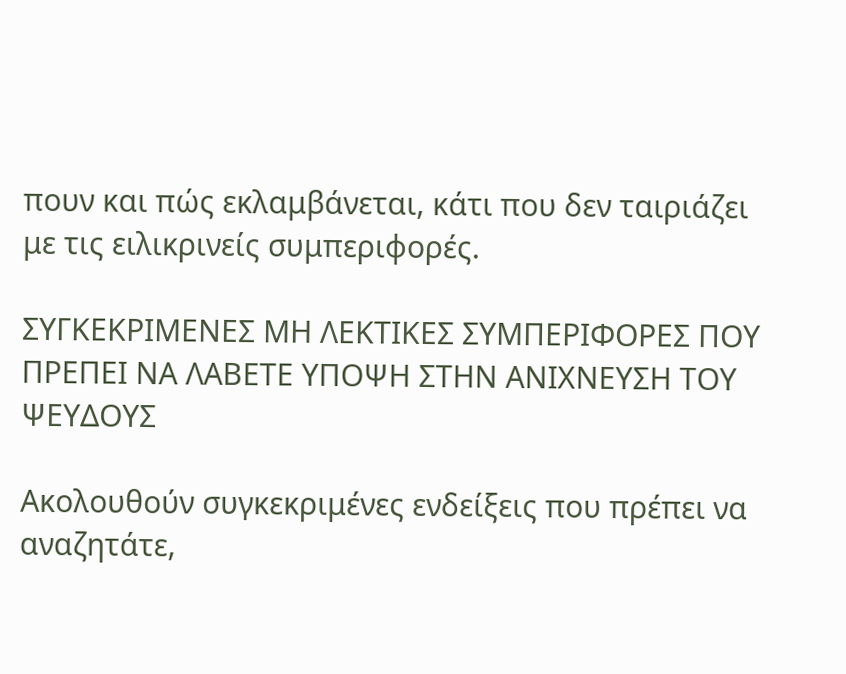πουν και πώς εκλαμβάνεται, κάτι που δεν ταιριάζει με τις ειλικρινείς συμπεριφορές.

ΣΥΓΚΕΚΡΙΜΕΝΕΣ ΜΗ ΛΕΚΤΙΚΕΣ ΣΥΜΠΕΡΙΦΟΡΕΣ ΠΟΥ ΠΡΕΠΕΙ ΝΑ ΛΑΒΕΤΕ ΥΠΟΨΗ ΣΤΗΝ ΑΝΙΧΝΕΥΣΗ ΤΟΥ ΨΕΥΔΟΥΣ

Ακολουθούν συγκεκριμένες ενδείξεις που πρέπει να αναζητάτε,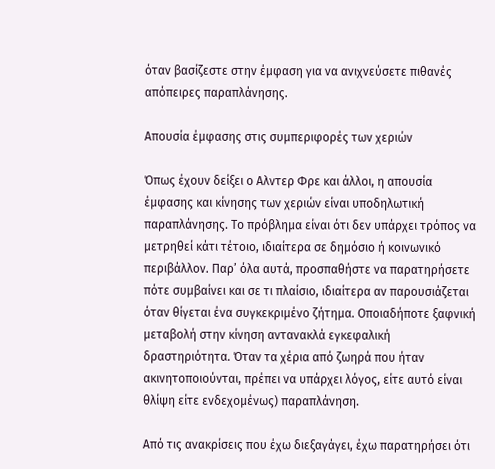όταν βασίζεστε στην έμφαση για να ανιχνεύσετε πιθανές απόπειρες παραπλάνησης.

Απουσία έμφασης στις συμπεριφορές των χεριών

Όπως έχουν δείξει ο Αλντερ Φρε και άλλοι, η απουσία έμφασης και κίνησης των χεριών είναι υποδηλωτική παραπλάνησης. Το πρόβλημα είναι ότι δεν υπάρχει τρόπος να μετρηθεί κάτι τέτοιο, ιδιαίτερα σε δημόσιο ή κοινωνικό περιβάλλον. Παρ’ όλα αυτά, προσπαθήστε να παρατηρήσετε πότε συμβαίνει και σε τι πλαίσιο, ιδιαίτερα αν παρουσιάζεται όταν θίγεται ένα συγκεκριμένο ζήτημα. Οποιαδήποτε ξαφνική μεταβολή στην κίνηση αντανακλά εγκεφαλική δραστηριότητα. Όταν τα χέρια από ζωηρά που ήταν ακινητοποιούνται, πρέπει να υπάρχει λόγος, είτε αυτό είναι θλίψη είτε ενδεχομένως) παραπλάνηση.

Από τις ανακρίσεις που έχω διεξαγάγει, έχω παρατηρήσει ότι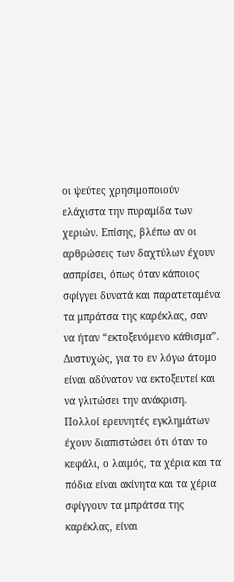οι ψεύτες χρησιμοποιούν ελάχιστα την πυραμίδα των χεριών. Επίσης, βλέπω αν οι αρθρώσεις των δαχτύλων έχουν ασπρίσει, όπως όταν κάποιος σφίγγει δυνατά και παρατεταμένα τα μπράτσα της καρέκλας, σαν να ήταν “εκτοξευόμενο κάθισμα”. Δυστυχώς, για το εν λόγω άτομο είναι αδύνατον να εκτοξευτεί και να γλιτώσει την ανάκριση. Πολλοί ερευνητές εγκλημάτων έχουν διαπιστώσει ότι όταν το κεφάλι, ο λαιμός, τα χέρια και τα πόδια είναι ακίνητα και τα χέρια σφίγγουν τα μπράτσα της καρέκλας, είναι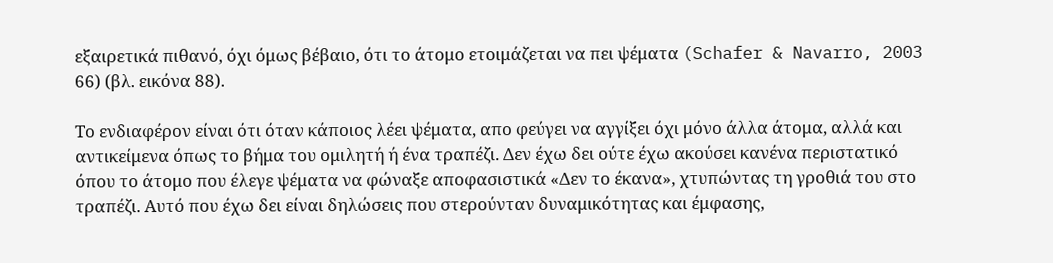εξαιρετικά πιθανό, όχι όμως βέβαιο, ότι το άτομο ετοιμάζεται να πει ψέματα (Schafer & Navarro, 2003 66) (βλ. εικόνα 88).

Το ενδιαφέρον είναι ότι όταν κάποιος λέει ψέματα, απο φεύγει να αγγίξει όχι μόνο άλλα άτομα, αλλά και αντικείμενα όπως το βήμα του ομιλητή ή ένα τραπέζι. Δεν έχω δει ούτε έχω ακούσει κανένα περιστατικό όπου το άτομο που έλεγε ψέματα να φώναξε αποφασιστικά «Δεν το έκανα», χτυπώντας τη γροθιά του στο τραπέζι. Αυτό που έχω δει είναι δηλώσεις που στερούνταν δυναμικότητας και έμφασης,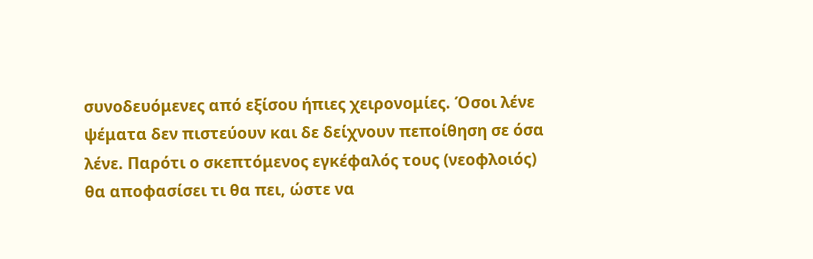συνοδευόμενες από εξίσου ήπιες χειρονομίες. Όσοι λένε ψέματα δεν πιστεύουν και δε δείχνουν πεποίθηση σε όσα λένε. Παρότι ο σκεπτόμενος εγκέφαλός τους (νεοφλοιός) θα αποφασίσει τι θα πει, ώστε να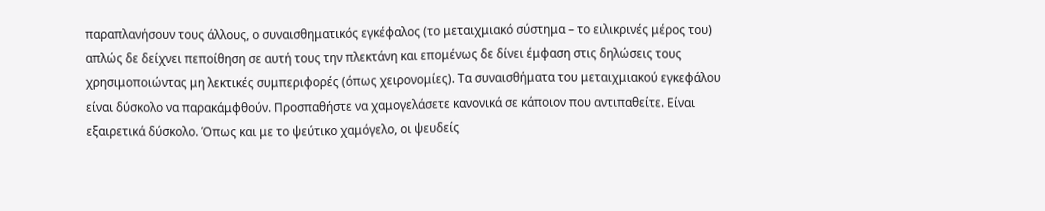παραπλανήσουν τους άλλους, ο συναισθηματικός εγκέφαλος (το μεταιχμιακό σύστημα – το ειλικρινές μέρος του) απλώς δε δείχνει πεποίθηση σε αυτή τους την πλεκτάνη και επομένως δε δίνει έμφαση στις δηλώσεις τους χρησιμοποιώντας μη λεκτικές συμπεριφορές (όπως χειρονομίες). Τα συναισθήματα του μεταιχμιακού εγκεφάλου είναι δύσκολο να παρακάμφθούν. Προσπαθήστε να χαμογελάσετε κανονικά σε κάποιον που αντιπαθείτε. Είναι εξαιρετικά δύσκολο. Όπως και με το ψεύτικο χαμόγελο, οι ψευδείς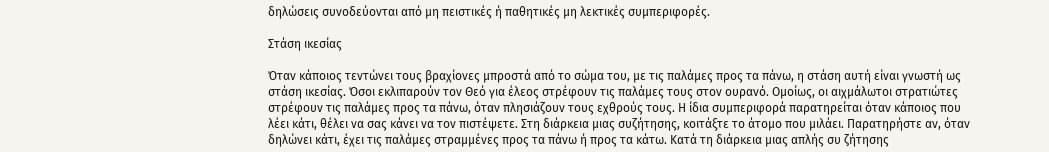δηλώσεις συνοδεύονται από μη πειστικές ή παθητικές μη λεκτικές συμπεριφορές.

Στάση ικεσίας

Όταν κάποιος τεντώνει τους βραχίονες μπροστά από το σώμα του, με τις παλάμες προς τα πάνω, η στάση αυτή είναι γνωστή ως στάση ικεσίας. Όσοι εκλιπαρούν τον Θεό για έλεος στρέφουν τις παλάμες τους στον ουρανό. Ομοίως, οι αιχμάλωτοι στρατιώτες στρέφουν τις παλάμες προς τα πάνω, όταν πλησιάζουν τους εχθρούς τους. Η ίδια συμπεριφορά παρατηρείται όταν κάποιος που λέει κάτι, θέλει να σας κάνει να τον πιστέψετε. Στη διάρκεια μιας συζήτησης, κοιτάξτε το άτομο που μιλάει. Παρατηρήστε αν, όταν δηλώνει κάτι, έχει τις παλάμες στραμμένες προς τα πάνω ή προς τα κάτω. Κατά τη διάρκεια μιας απλής συ ζήτησης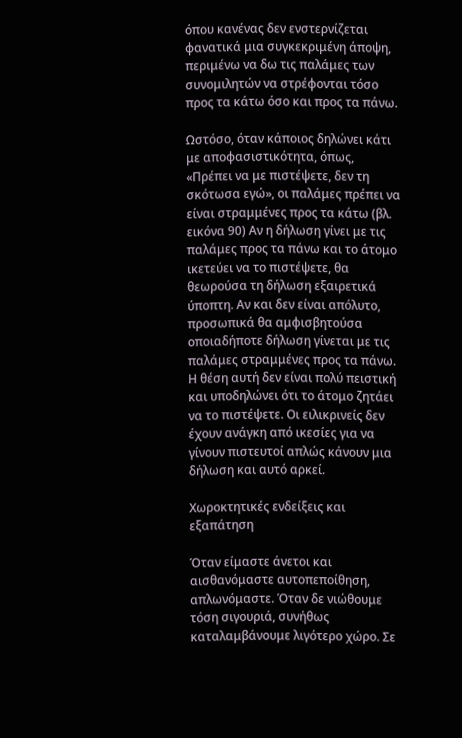όπου κανένας δεν ενστερνίζεται φανατικά μια συγκεκριμένη άποψη, περιμένω να δω τις παλάμες των συνομιλητών να στρέφονται τόσο προς τα κάτω όσο και προς τα πάνω.

Ωστόσο, όταν κάποιος δηλώνει κάτι με αποφασιστικότητα, όπως, «Πρέπει να με πιστέψετε, δεν τη σκότωσα εγώ», οι παλάμες πρέπει να είναι στραμμένες προς τα κάτω (βλ. εικόνα 90) Αν η δήλωση γίνει με τις παλάμες προς τα πάνω και το άτομο ικετεύει να το πιστέψετε, θα θεωρούσα τη δήλωση εξαιρετικά ύποπτη. Αν και δεν είναι απόλυτο, προσωπικά θα αμφισβητούσα οποιαδήποτε δήλωση γίνεται με τις παλάμες στραμμένες προς τα πάνω. Η θέση αυτή δεν είναι πολύ πειστική και υποδηλώνει ότι το άτομο ζητάει να το πιστέψετε. Οι ειλικρινείς δεν έχουν ανάγκη από ικεσίες για να γίνουν πιστευτοί απλώς κάνουν μια δήλωση και αυτό αρκεί.

Χωροκτητικές ενδείξεις και εξαπάτηση

Όταν είμαστε άνετοι και αισθανόμαστε αυτοπεποίθηση, απλωνόμαστε. Όταν δε νιώθουμε τόση σιγουριά, συνήθως καταλαμβάνουμε λιγότερο χώρο. Σε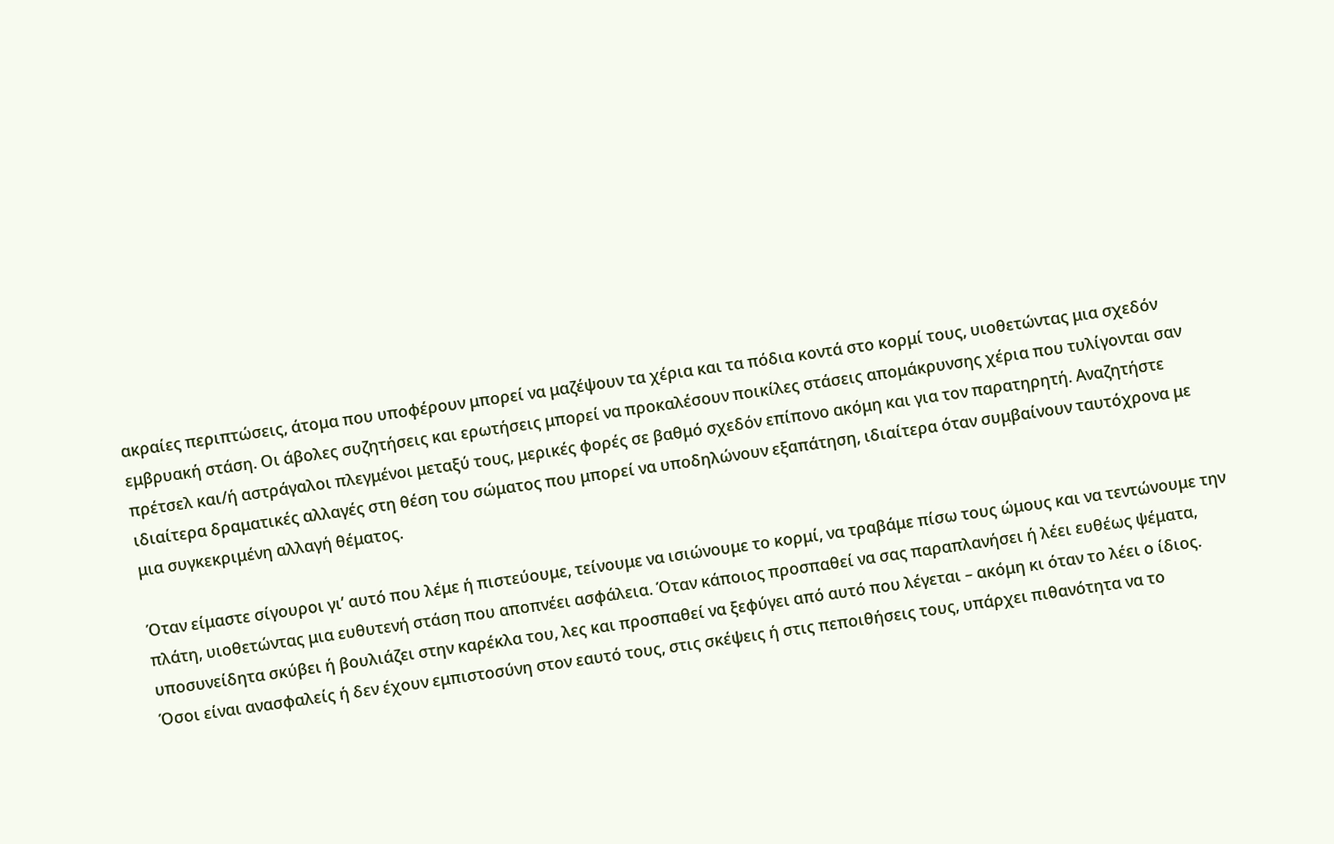ακραίες περιπτώσεις, άτομα που υποφέρουν μπορεί να μαζέψουν τα χέρια και τα πόδια κοντά στο κορμί τους, υιοθετώντας μια σχεδόν εμβρυακή στάση. Οι άβολες συζητήσεις και ερωτήσεις μπορεί να προκαλέσουν ποικίλες στάσεις απομάκρυνσης χέρια που τυλίγονται σαν πρέτσελ και/ή αστράγαλοι πλεγμένοι μεταξύ τους, μερικές φορές σε βαθμό σχεδόν επίπονο ακόμη και για τον παρατηρητή. Αναζητήστε ιδιαίτερα δραματικές αλλαγές στη θέση του σώματος που μπορεί να υποδηλώνουν εξαπάτηση, ιδιαίτερα όταν συμβαίνουν ταυτόχρονα με μια συγκεκριμένη αλλαγή θέματος.

Όταν είμαστε σίγουροι γι’ αυτό που λέμε ή πιστεύουμε, τείνουμε να ισιώνουμε το κορμί, να τραβάμε πίσω τους ώμους και να τεντώνουμε την πλάτη, υιοθετώντας μια ευθυτενή στάση που αποπνέει ασφάλεια. Όταν κάποιος προσπαθεί να σας παραπλανήσει ή λέει ευθέως ψέματα, υποσυνείδητα σκύβει ή βουλιάζει στην καρέκλα του, λες και προσπαθεί να ξεφύγει από αυτό που λέγεται – ακόμη κι όταν το λέει ο ίδιος. Όσοι είναι ανασφαλείς ή δεν έχουν εμπιστοσύνη στον εαυτό τους, στις σκέψεις ή στις πεποιθήσεις τους, υπάρχει πιθανότητα να το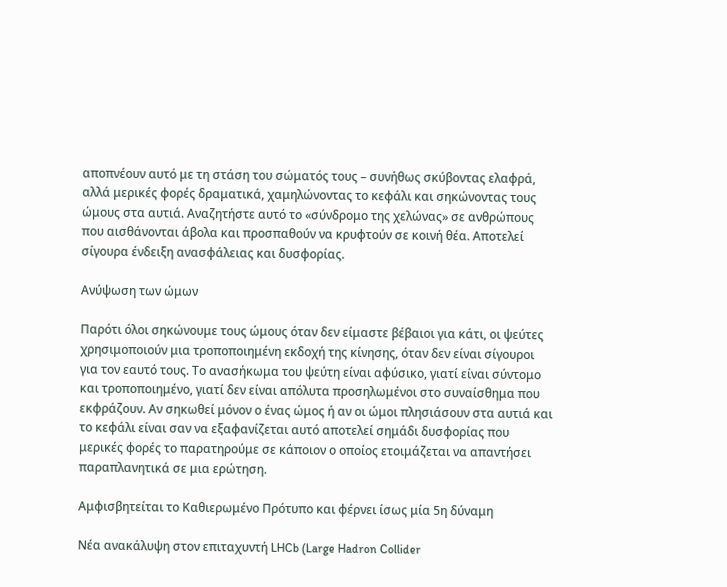αποπνέουν αυτό με τη στάση του σώματός τους – συνήθως σκύβοντας ελαφρά, αλλά μερικές φορές δραματικά, χαμηλώνοντας το κεφάλι και σηκώνοντας τους ώμους στα αυτιά. Αναζητήστε αυτό το «σύνδρομο της χελώνας» σε ανθρώπους που αισθάνονται άβολα και προσπαθούν να κρυφτούν σε κοινή θέα. Αποτελεί σίγουρα ένδειξη ανασφάλειας και δυσφορίας.

Ανύψωση των ώμων

Παρότι όλοι σηκώνουμε τους ώμους όταν δεν είμαστε βέβαιοι για κάτι, οι ψεύτες χρησιμοποιούν μια τροποποιημένη εκδοχή της κίνησης, όταν δεν είναι σίγουροι για τον εαυτό τους. Το ανασήκωμα του ψεύτη είναι αφύσικο, γιατί είναι σύντομο και τροποποιημένο, γιατί δεν είναι απόλυτα προσηλωμένοι στο συναίσθημα που εκφράζουν. Αν σηκωθεί μόνον ο ένας ώμος ή αν οι ώμοι πλησιάσουν στα αυτιά και το κεφάλι είναι σαν να εξαφανίζεται αυτό αποτελεί σημάδι δυσφορίας που μερικές φορές το παρατηρούμε σε κάποιον ο οποίος ετοιμάζεται να απαντήσει παραπλανητικά σε μια ερώτηση.

Αμφισβητείται το Καθιερωμένο Πρότυπο και φέρνει ίσως μία 5η δύναμη

Νέα ανακάλυψη στον επιταχυντή LHCb (Large Hadron Collider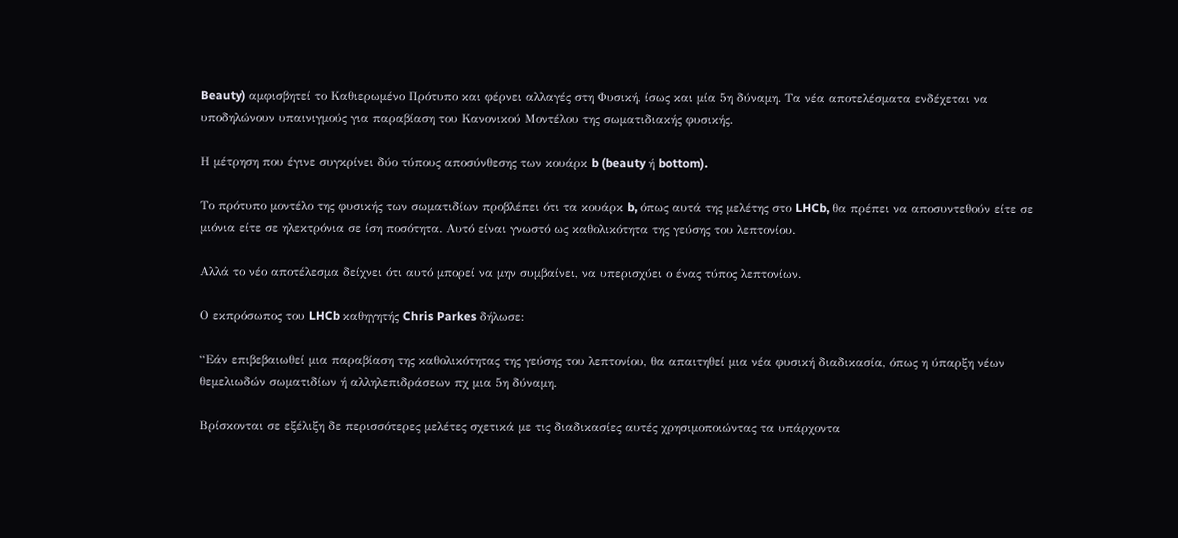Beauty) αμφισβητεί το Καθιερωμένο Πρότυπο και φέρνει αλλαγές στη Φυσική, ίσως και μία 5η δύναμη. Τα νέα αποτελέσματα ενδέχεται να υποδηλώνουν υπαινιγμούς για παραβίαση του Κανονικού Μοντέλου της σωματιδιακής φυσικής.

Η μέτρηση που έγινε συγκρίνει δύο τύπους αποσύνθεσης των κουάρκ b (beauty ή bottom).

Το πρότυπο μοντέλο της φυσικής των σωματιδίων προβλέπει ότι τα κουάρκ b, όπως αυτά της μελέτης στο LHCb, θα πρέπει να αποσυντεθούν είτε σε μιόνια είτε σε ηλεκτρόνια σε ίση ποσότητα. Αυτό είναι γνωστό ως καθολικότητα της γεύσης του λεπτονίου.

Αλλά το νέο αποτέλεσμα δείχνει ότι αυτό μπορεί να μην συμβαίνει, να υπερισχύει ο ένας τύπος λεπτονίων.

Ο εκπρόσωπος του LHCb καθηγητής Chris Parkes δήλωσε:

“Εάν επιβεβαιωθεί μια παραβίαση της καθολικότητας της γεύσης του λεπτονίου, θα απαιτηθεί μια νέα φυσική διαδικασία, όπως η ύπαρξη νέων θεμελιωδών σωματιδίων ή αλληλεπιδράσεων πχ μια 5η δύναμη.

Βρίσκονται σε εξέλιξη δε περισσότερες μελέτες σχετικά με τις διαδικασίες αυτές χρησιμοποιώντας τα υπάρχοντα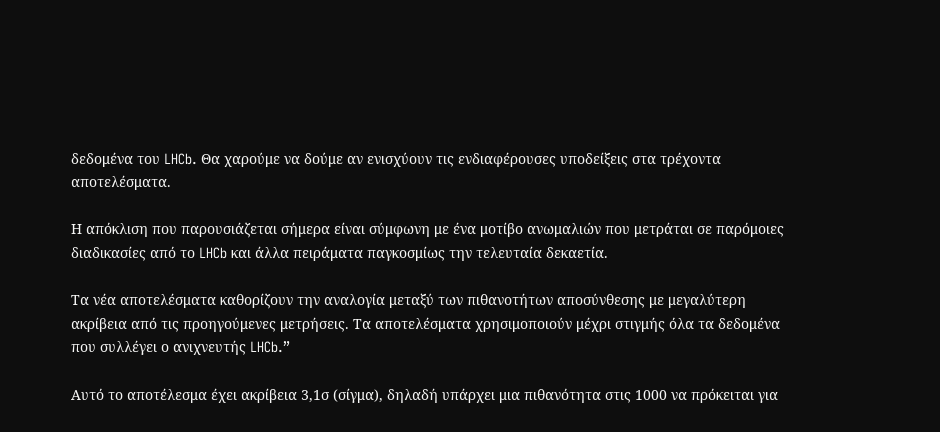δεδομένα του LHCb. Θα χαρούμε να δούμε αν ενισχύουν τις ενδιαφέρουσες υποδείξεις στα τρέχοντα αποτελέσματα.

Η απόκλιση που παρουσιάζεται σήμερα είναι σύμφωνη με ένα μοτίβο ανωμαλιών που μετράται σε παρόμοιες διαδικασίες από το LHCb και άλλα πειράματα παγκοσμίως την τελευταία δεκαετία.

Τα νέα αποτελέσματα καθορίζουν την αναλογία μεταξύ των πιθανοτήτων αποσύνθεσης με μεγαλύτερη ακρίβεια από τις προηγούμενες μετρήσεις. Τα αποτελέσματα χρησιμοποιούν μέχρι στιγμής όλα τα δεδομένα που συλλέγει ο ανιχνευτής LHCb.”

Αυτό το αποτέλεσμα έχει ακρίβεια 3,1σ (σίγμα), δηλαδή υπάρχει μια πιθανότητα στις 1000 να πρόκειται για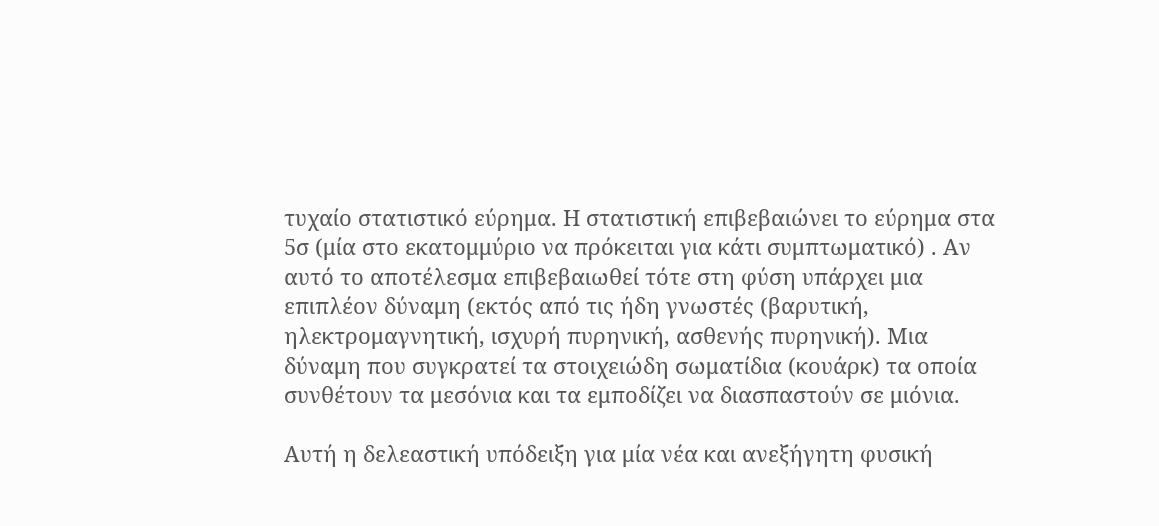τυχαίο στατιστικό εύρημα. Η στατιστική επιβεβαιώνει το εύρημα στα 5σ (μία στο εκατομμύριο να πρόκειται για κάτι συμπτωματικό) . Αν αυτό το αποτέλεσμα επιβεβαιωθεί τότε στη φύση υπάρχει μια επιπλέον δύναμη (εκτός από τις ήδη γνωστές (βαρυτική, ηλεκτρομαγνητική, ισχυρή πυρηνική, ασθενής πυρηνική). Μια δύναμη που συγκρατεί τα στοιχειώδη σωματίδια (κουάρκ) τα οποία συνθέτουν τα μεσόνια και τα εμποδίζει να διασπαστούν σε μιόνια.

Αυτή η δελεαστική υπόδειξη για μία νέα και ανεξήγητη φυσική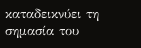καταδεικνύει τη σημασία του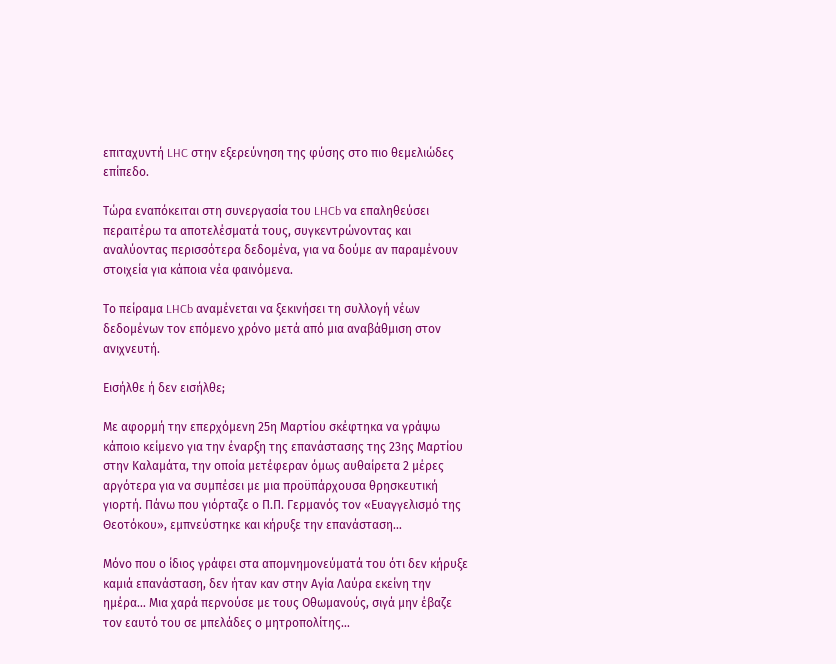επιταχυντή LHC στην εξερεύνηση της φύσης στο πιο θεμελιώδες επίπεδο.

Τώρα εναπόκειται στη συνεργασία του LHCb να επαληθεύσει περαιτέρω τα αποτελέσματά τους, συγκεντρώνοντας και αναλύοντας περισσότερα δεδομένα, για να δούμε αν παραμένουν στοιχεία για κάποια νέα φαινόμενα.

Το πείραμα LHCb αναμένεται να ξεκινήσει τη συλλογή νέων δεδομένων τον επόμενο χρόνο μετά από μια αναβάθμιση στον ανιχνευτή.

Εισήλθε ή δεν εισήλθε;

Με αφορμή την επερχόμενη 25η Μαρτίου σκέφτηκα να γράψω κάποιο κείμενο για την έναρξη της επανάστασης της 23ης Μαρτίου στην Καλαμάτα, την οποία μετέφεραν όμως αυθαίρετα 2 μέρες αργότερα για να συμπέσει με μια προϋπάρχουσα θρησκευτική γιορτή. Πάνω που γιόρταζε ο Π.Π. Γερμανός τον «Ευαγγελισμό της Θεοτόκου», εμπνεύστηκε και κήρυξε την επανάσταση…

Μόνο που ο ίδιος γράφει στα απομνημονεύματά του ότι δεν κήρυξε καμιά επανάσταση, δεν ήταν καν στην Αγία Λαύρα εκείνη την ημέρα… Μια χαρά περνούσε με τους Οθωμανούς, σιγά μην έβαζε τον εαυτό του σε μπελάδες ο μητροπολίτης…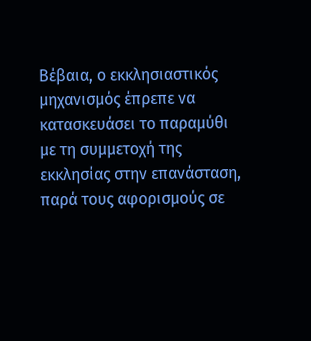Βέβαια, ο εκκλησιαστικός μηχανισμός έπρεπε να κατασκευάσει το παραμύθι με τη συμμετοχή της εκκλησίας στην επανάσταση, παρά τους αφορισμούς σε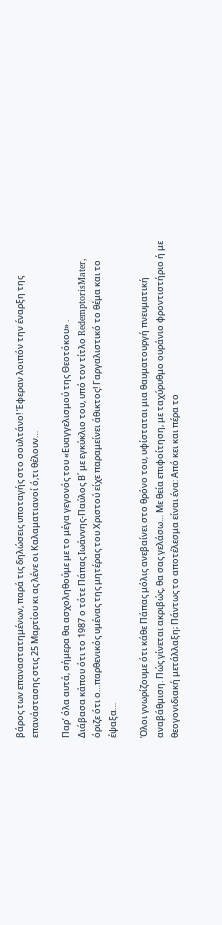βάρος των επαναστατημένων, παρά τις δηλώσεις υποταγής στο σουλτάνο! Έφεραν λοιπόν την έναρξη της επανάστασης στις 25 Μαρτίου κι ας λένε οι Καλαματιανοί ό,τι θέλουν…

Παρ’ όλα αυτά, σήμερα θα ασχοληθούμε με το μέγα γεγονός του «Ευαγγελισμού της Θεοτόκου» .
Διάβασα κάπου ότι το 1987 ο τότε Πάπας Ιωάννης-Παύλος Β΄ με εγκύκλιο του, υπό τον τίτλο RedemptorisMater, όριζε ότι ο…παρθενικός υμένας της μητέρας του Χριστού είχε παραμείνει άθικτος! Γαργαλιστικό το θέμα και το έψαξα…

Όλοι γνωρίζουμε ότι κάθε Πάπας μόλις ανεβαίνει στο θρόνο του, υφίσταται μια θαυματουργή πνευματική αναβάθμιση. Πώς γίνεται ακριβώς, θα σας γελάσω… Με θεία επιφοίτηση, με ταχύρυθμο ουράνιο φροντιστήριο ή με θεογονιδιακή μετάλλαξη; Πάντως το αποτέλεσμα είναι ένα: Από κει και πέρα το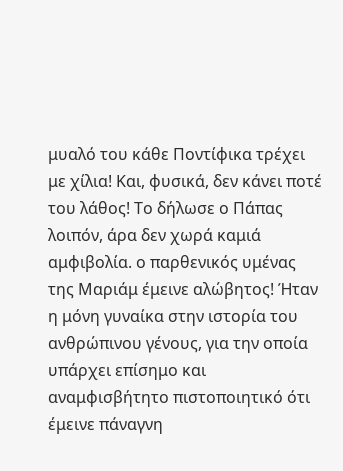μυαλό του κάθε Ποντίφικα τρέχει με χίλια! Και, φυσικά, δεν κάνει ποτέ του λάθος! Το δήλωσε ο Πάπας λοιπόν, άρα δεν χωρά καμιά αμφιβολία. ο παρθενικός υμένας της Μαριάμ έμεινε αλώβητος! Ήταν η μόνη γυναίκα στην ιστορία του ανθρώπινου γένους, για την οποία υπάρχει επίσημο και αναμφισβήτητο πιστοποιητικό ότι έμεινε πάναγνη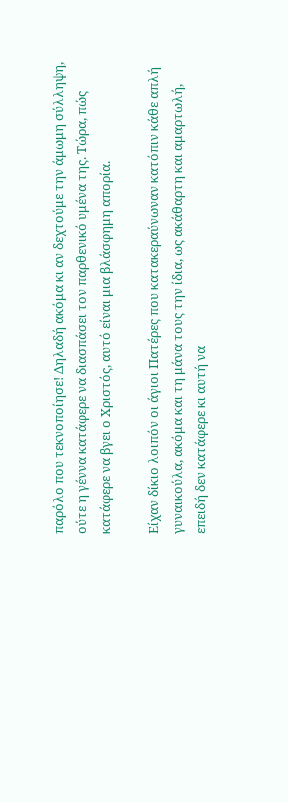παρόλο που τεκνοποίησε! Δηλαδή ακόμα κι αν δεχτούμε την άμωμη σύλληψη, ούτε η γέννα κατάφερε να διασπάσει τον παρθενικό υμένα της. Τώρα, πώς κατάφερε να βγει ο Χριστός, αυτό είναι μια βλάσφημη απορία.

Είχαν δίκιο λοιπόν οι άγιοι Πατέρες που κατακεραύνωναν κατόπιν κάθε απλή γυναικούλα, ακόμα και τη μάνα τους την ίδια, ως ακάθαρτη και αμαρτωλή, επειδή δεν κατάφερε κι αυτή να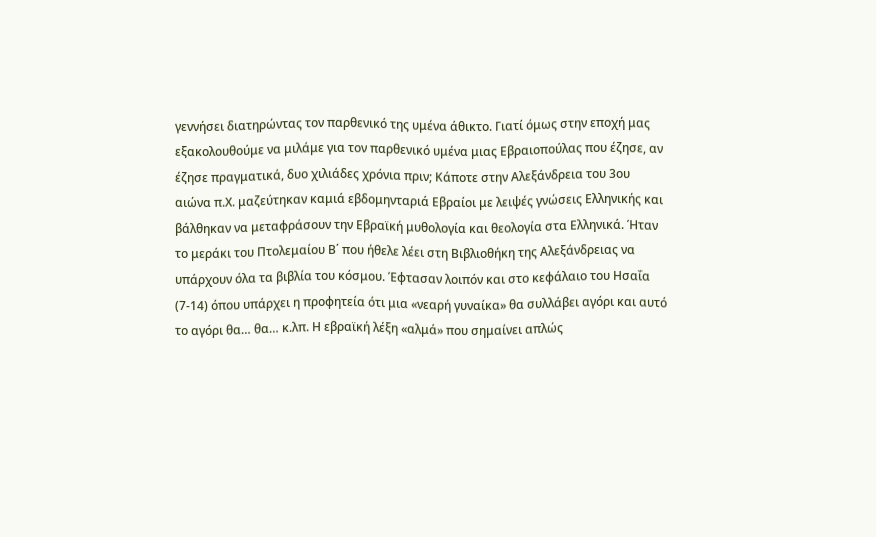γεννήσει διατηρώντας τον παρθενικό της υμένα άθικτο. Γιατί όμως στην εποχή μας εξακολουθούμε να μιλάμε για τον παρθενικό υμένα μιας Εβραιοπούλας που έζησε, αν έζησε πραγματικά, δυο χιλιάδες χρόνια πριν; Κάποτε στην Αλεξάνδρεια του 3ου αιώνα π.Χ. μαζεύτηκαν καμιά εβδομηνταριά Εβραίοι με λειψές γνώσεις Ελληνικής και βάλθηκαν να μεταφράσουν την Εβραϊκή μυθολογία και θεολογία στα Ελληνικά. Ήταν το μεράκι του Πτολεμαίου Β΄ που ήθελε λέει στη Βιβλιοθήκη της Αλεξάνδρειας να υπάρχουν όλα τα βιβλία του κόσμου. Έφτασαν λοιπόν και στο κεφάλαιο του Ησαΐα (7-14) όπου υπάρχει η προφητεία ότι μια «νεαρή γυναίκα» θα συλλάβει αγόρι και αυτό το αγόρι θα… θα… κ.λπ. Η εβραϊκή λέξη «αλμά» που σημαίνει απλώς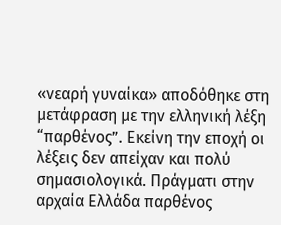«νεαρή γυναίκα» αποδόθηκε στη μετάφραση με την ελληνική λέξη “παρθένος”. Εκείνη την εποχή οι λέξεις δεν απείχαν και πολύ σημασιολογικά. Πράγματι στην αρχαία Ελλάδα παρθένος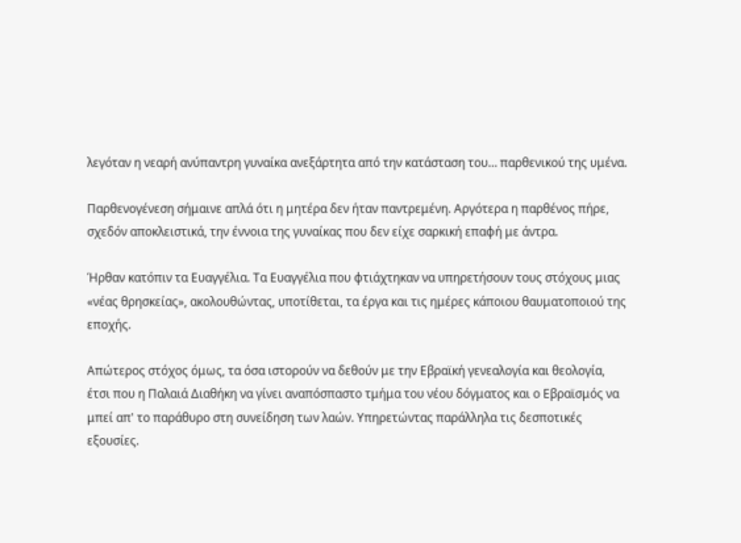λεγόταν η νεαρή ανύπαντρη γυναίκα ανεξάρτητα από την κατάσταση του… παρθενικού της υμένα.

Παρθενογένεση σήμαινε απλά ότι η μητέρα δεν ήταν παντρεμένη. Αργότερα η παρθένος πήρε, σχεδόν αποκλειστικά, την έννοια της γυναίκας που δεν είχε σαρκική επαφή με άντρα.

Ήρθαν κατόπιν τα Ευαγγέλια. Τα Ευαγγέλια που φτιάχτηκαν να υπηρετήσουν τους στόχους μιας «νέας θρησκείας», ακολουθώντας, υποτίθεται, τα έργα και τις ημέρες κάποιου θαυματοποιού της εποχής.

Απώτερος στόχος όμως, τα όσα ιστορούν να δεθούν με την Εβραϊκή γενεαλογία και θεολογία, έτσι που η Παλαιά Διαθήκη να γίνει αναπόσπαστο τμήμα του νέου δόγματος και ο Εβραϊσμός να μπεί απ' το παράθυρο στη συνείδηση των λαών. Υπηρετώντας παράλληλα τις δεσποτικές εξουσίες.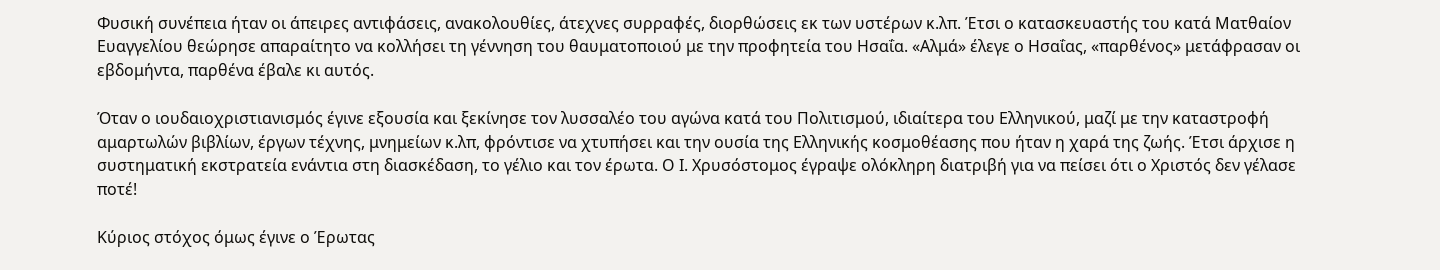Φυσική συνέπεια ήταν οι άπειρες αντιφάσεις, ανακολουθίες, άτεχνες συρραφές, διορθώσεις εκ των υστέρων κ.λπ. Έτσι ο κατασκευαστής του κατά Ματθαίον Ευαγγελίου θεώρησε απαραίτητο να κολλήσει τη γέννηση του θαυματοποιού με την προφητεία του Ησαΐα. «Αλμά» έλεγε ο Ησαΐας, «παρθένος» μετάφρασαν οι εβδομήντα, παρθένα έβαλε κι αυτός.

Όταν ο ιουδαιοχριστιανισμός έγινε εξουσία και ξεκίνησε τον λυσσαλέο του αγώνα κατά του Πολιτισμού, ιδιαίτερα του Ελληνικού, μαζί με την καταστροφή αμαρτωλών βιβλίων, έργων τέχνης, μνημείων κ.λπ, φρόντισε να χτυπήσει και την ουσία της Ελληνικής κοσμοθέασης που ήταν η χαρά της ζωής. Έτσι άρχισε η συστηματική εκστρατεία ενάντια στη διασκέδαση, το γέλιο και τον έρωτα. Ο Ι. Χρυσόστομος έγραψε ολόκληρη διατριβή για να πείσει ότι ο Χριστός δεν γέλασε ποτέ!

Κύριος στόχος όμως έγινε ο Έρωτας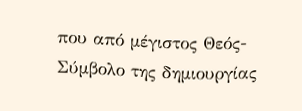που από μέγιστος Θεός-Σύμβολο της δημιουργίας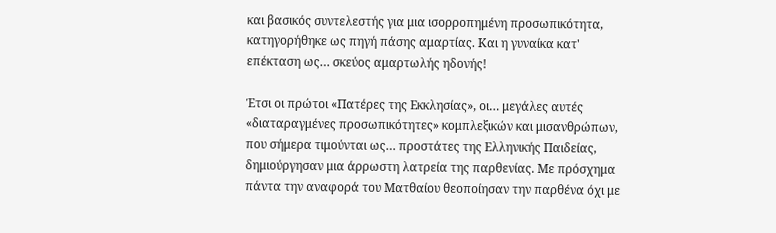και βασικός συντελεστής για μια ισορροπημένη προσωπικότητα, κατηγορήθηκε ως πηγή πάσης αμαρτίας. Και η γυναίκα κατ' επέκταση ως… σκεύος αμαρτωλής ηδονής!

Έτσι οι πρώτοι «Πατέρες της Εκκλησίας», οι… μεγάλες αυτές «διαταραγμένες προσωπικότητες» κομπλεξικών και μισανθρώπων, που σήμερα τιμούνται ως… προστάτες της Ελληνικής Παιδείας, δημιούργησαν μια άρρωστη λατρεία της παρθενίας. Με πρόσχημα πάντα την αναφορά του Ματθαίου θεοποίησαν την παρθένα όχι με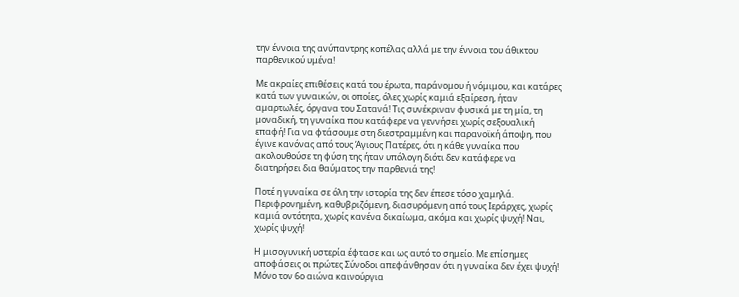την έννοια της ανύπαντρης κοπέλας αλλά με την έννοια του άθικτου παρθενικού υμένα!

Με ακραίες επιθέσεις κατά του έρωτα, παράνομου ή νόμιμου, και κατάρες κατά των γυναικών, οι οποίες, όλες χωρίς καμιά εξαίρεση, ήταν αμαρτωλές, όργανα του Σατανά! Τις συνέκριναν φυσικά με τη μία, τη μοναδική, τη γυναίκα που κατάφερε να γεννήσει χωρίς σεξουαλική επαφή! Για να φτάσουμε στη διεστραμμένη και παρανοϊκή άποψη, που έγινε κανόνας από τους Άγιους Πατέρες, ότι η κάθε γυναίκα που ακολουθούσε τη φύση της ήταν υπόλογη διότι δεν κατάφερε να διατηρήσει δια θαύματος την παρθενιά της!

Ποτέ η γυναίκα σε όλη την ιστορία της δεν έπεσε τόσο χαμηλά. Περιφρονημένη, καθυβριζόμενη, διασυρόμενη από τους Ιεράρχες, χωρίς καμιά οντότητα, χωρίς κανένα δικαίωμα, ακόμα και χωρίς ψυχή! Ναι, χωρίς ψυχή!

Η μισογυνική υστερία έφτασε και ως αυτό το σημείο. Με επίσημες αποφάσεις οι πρώτες Σύνοδοι απεφάνθησαν ότι η γυναίκα δεν έχει ψυχή! Μόνο τον 6ο αιώνα καινούργια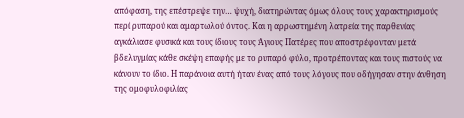απόφαση, της επέστρεψε την… ψυχή, διατηρώντας όμως όλους τους χαρακτηρισμούς περί ρυπαρού και αμαρτωλού όντος. Και η αρρωστημένη λατρεία της παρθενίας αγκάλιασε φυσικά και τους ίδιους τους Άγιους Πατέρες που αποστρέφονταν μετά βδελυγμίας κάθε σκέψη επαφής με το ρυπαρό φύλο, προτρέποντας και τους πιστούς να κάνουν το ίδιο. Η παράνοια αυτή ήταν ένας από τους λόγους που οδήγησαν στην άνθηση της ομοφυλοφιλίας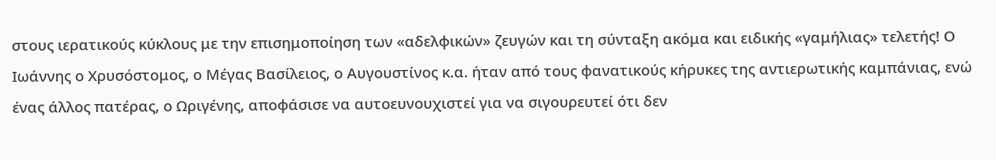στους ιερατικούς κύκλους με την επισημοποίηση των «αδελφικών» ζευγών και τη σύνταξη ακόμα και ειδικής «γαμήλιας» τελετής! Ο Ιωάννης ο Χρυσόστομος, ο Μέγας Βασίλειος, ο Αυγουστίνος κ.α. ήταν από τους φανατικούς κήρυκες της αντιερωτικής καμπάνιας, ενώ ένας άλλος πατέρας, ο Ωριγένης, αποφάσισε να αυτοευνουχιστεί για να σιγουρευτεί ότι δεν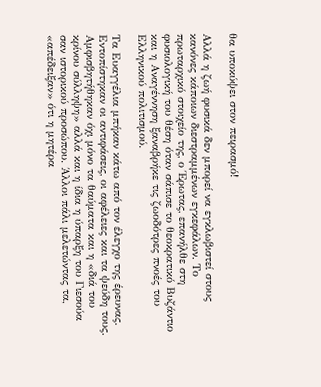θα υποκύψει στον πειρασμό!

Αλλά η ζωή φυσικά δεν μπορεί να εγκλωβιστεί στους κανόνες κάποιων διεστραμμένων εγκεφάλων. Το πρωταρχικό στοιχείο της, ο Έρωτας, επανήλθε στη φυσιολογική του θέση όταν σάπισε το θεοκρατικό Βυζάντιο και η Αναγέννηση ξαναβρήκε τις ζωοδότρες πνοές του Ελληνικού πολιτισμού.

Τα Ευαγγέλια μπήκαν κάτω από τον έλεγχο της έρευνας. Εντοπίστηκαν οι αντιφάσεις, οι αφέλειες και τα ψεύδη τους. Αμφισβητήθηκαν όχι μόνο τα θαύματα και η «διά του κρίνου σύλληψη» αλλά και η ίδια η ύπαρξη του Γιεσούα σαν ιστορικού προσώπου. Άλλοι πάλι μελετώντας τα, «απέδειξαν» ότι η μητέρα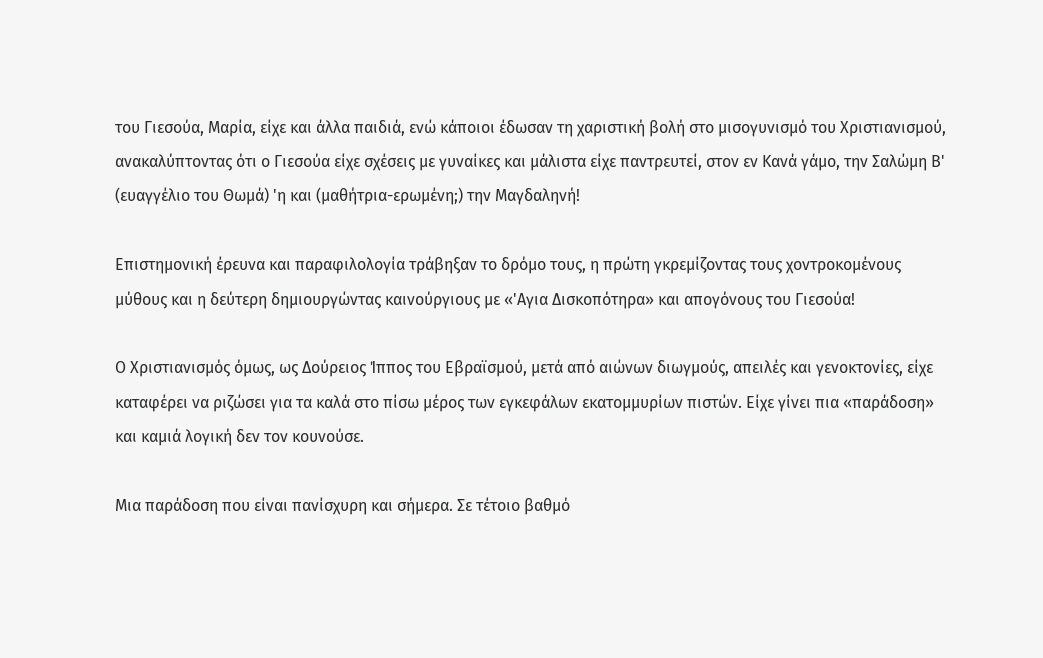του Γιεσούα, Μαρία, είχε και άλλα παιδιά, ενώ κάποιοι έδωσαν τη χαριστική βολή στο μισογυνισμό του Χριστιανισμού, ανακαλύπτοντας ότι ο Γιεσούα είχε σχέσεις με γυναίκες και μάλιστα είχε παντρευτεί, στον εν Κανά γάμο, την Σαλώμη Β' (ευαγγέλιο του Θωμά) 'η και (μαθήτρια-ερωμένη;) την Μαγδαληνή!

Επιστημονική έρευνα και παραφιλολογία τράβηξαν το δρόμο τους, η πρώτη γκρεμίζοντας τους χοντροκομένους μύθους και η δεύτερη δημιουργώντας καινούργιους με «'Αγια Δισκοπότηρα» και απογόνους του Γιεσούα!

Ο Χριστιανισμός όμως, ως Δούρειος Ίππος του Εβραϊσμού, μετά από αιώνων διωγμούς, απειλές και γενοκτονίες, είχε καταφέρει να ριζώσει για τα καλά στο πίσω μέρος των εγκεφάλων εκατομμυρίων πιστών. Είχε γίνει πια «παράδοση» και καμιά λογική δεν τον κουνούσε.

Μια παράδοση που είναι πανίσχυρη και σήμερα. Σε τέτοιο βαθμό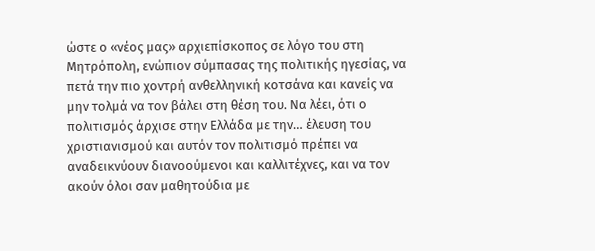ώστε ο «νέος μας» αρχιεπίσκοπος σε λόγο του στη Μητρόπολη, ενώπιον σύμπασας της πολιτικής ηγεσίας, να πετά την πιο χοντρή ανθελληνική κοτσάνα και κανείς να μην τολμά να τον βάλει στη θέση του. Να λέει, ότι ο πολιτισμός άρχισε στην Ελλάδα με την… έλευση του χριστιανισμού και αυτόν τον πολιτισμό πρέπει να αναδεικνύουν διανοούμενοι και καλλιτέχνες, και να τον ακούν όλοι σαν μαθητούδια με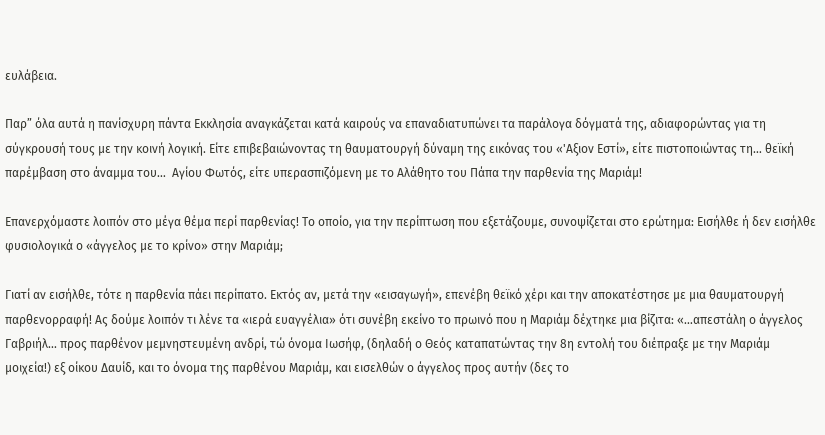ευλάβεια.

Παρ” όλα αυτά η πανίσχυρη πάντα Εκκλησία αναγκάζεται κατά καιρούς να επαναδιατυπώνει τα παράλογα δόγματά της, αδιαφορώντας για τη σύγκρουσή τους με την κοινή λογική. Είτε επιβεβαιώνοντας τη θαυματουργή δύναμη της εικόνας του «'Αξιον Εστί», είτε πιστοποιώντας τη… θεϊκή παρέμβαση στο άναμμα του…  Αγίου Φωτός, είτε υπερασπιζόμενη με το Αλάθητο του Πάπα την παρθενία της Μαριάμ!

Επανερχόμαστε λοιπόν στο μέγα θέμα περί παρθενίας! Το οποίο, για την περίπτωση που εξετάζουμε, συνοψίζεται στο ερώτημα: Εισήλθε ή δεν εισήλθε φυσιολογικά ο «άγγελος με το κρίνο» στην Μαριάμ;

Γιατί αν εισήλθε, τότε η παρθενία πάει περίπατο. Εκτός αν, μετά την «εισαγωγή», επενέβη θεϊκό χέρι και την αποκατέστησε με μια θαυματουργή παρθενορραφή! Ας δούμε λοιπόν τι λένε τα «ιερά ευαγγέλια» ότι συνέβη εκείνο το πρωινό που η Μαριάμ δέχτηκε μια βίζιτα: «…απεστάλη ο άγγελος Γαβριήλ... προς παρθένον μεμνηστευμένη ανδρί, τώ όνομα Ιωσήφ, (δηλαδή ο Θεός καταπατώντας την 8η εντολή του διέπραξε με την Μαριάμ μοιχεία!) εξ οίκου Δαυίδ, και το όνομα της παρθένου Μαριάμ, και εισελθών ο άγγελος προς αυτήν (δες το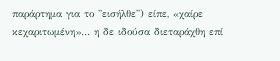παράρτημα για το ''εισήλθε'') είπε, «χαίρε κεχαριτωμένη»… η δε ιδούσα διεταράχθη επί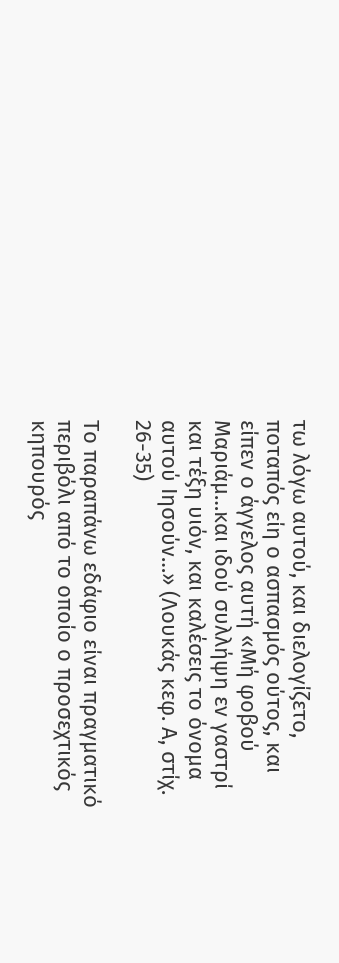τω λόγω αυτού, και διελογίζετο, ποταπός είη ο ασπασμός ούτος, και είπεν ο άγγελος αυτή «Μή φοβού Μαριάμ…και ιδού συλλήψη εν γαστρί και τέξη υιόν, και καλέσεις το όνομα αυτού Ιησούν…» (Λουκάς κεφ. Α, στίχ. 26-35)

Το παραπάνω εδάφιο είναι πραγματικό περιβόλι από το οποίο ο προσεχτικός κηπουρός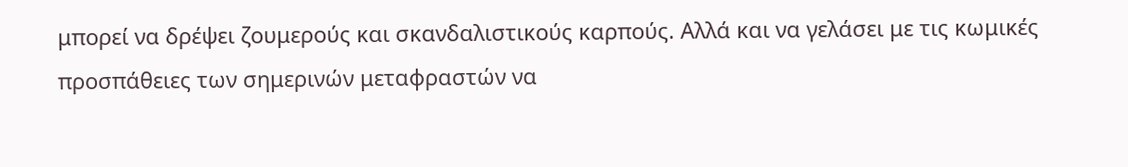μπορεί να δρέψει ζουμερούς και σκανδαλιστικούς καρπούς. Αλλά και να γελάσει με τις κωμικές προσπάθειες των σημερινών μεταφραστών να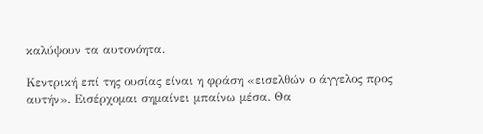καλύψουν τα αυτονόητα.

Κεντρική επί της ουσίας είναι η φράση «εισελθών ο άγγελος προς αυτήν». Εισέρχομαι σημαίνει μπαίνω μέσα. Θα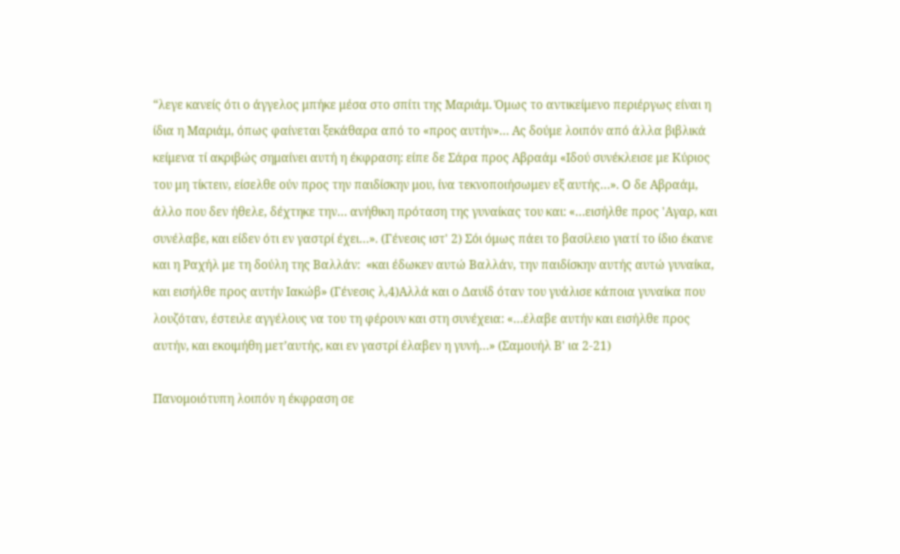“λεγε κανείς ότι ο άγγελος μπήκε μέσα στο σπίτι της Μαριάμ. Όμως το αντικείμενο περιέργως είναι η ίδια η Μαριάμ, όπως φαίνεται ξεκάθαρα από το «προς αυτήν»… Ας δούμε λοιπόν από άλλα βιβλικά κείμενα τί ακριβώς σημαίνει αυτή η έκφραση: είπε δε Σάρα προς Αβραάμ «Ιδού συνέκλεισε με Κύριος του μη τίκτειν, είσελθε ούν προς την παιδίσκην μου, ίνα τεκνοποιήσωμεν εξ αυτής…». O δε Αβραάμ, άλλο που δεν ήθελε, δέχτηκε την… ανήθικη πρόταση της γυναίκας του και: «…εισήλθε προς 'Αγαρ, και συνέλαβε, και είδεν ότι εν γαστρί έχει…». (Γένεσις ιστ' 2) Σόι όμως πάει το βασίλειο γιατί το ίδιο έκανε και η Ραχήλ με τη δούλη της Βαλλάν:  «και έδωκεν αυτώ Βαλλάν, την παιδίσκην αυτής αυτώ γυναίκα, και εισήλθε προς αυτήν Ιακώβ» (Γένεσις λ,4)Αλλά και ο Δαυίδ όταν του γυάλισε κάποια γυναίκα που λουζόταν, έστειλε αγγέλους να του τη φέρουν και στη συνέχεια: «…έλαβε αυτήν και εισήλθε προς αυτήν, και εκοιμήθη μετ’αυτής, και εν γαστρί έλαβεν η γυνή…» (Σαμουήλ Β' ια 2-21)

Πανομοιότυπη λοιπόν η έκφραση σε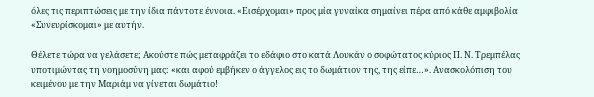όλες τις περιπτώσεις με την ίδια πάντοτε έννοια. «Εισέρχομαι» προς μία γυναίκα σημαίνει πέρα από κάθε αμφιβολία «Συνευρίσκομαι» με αυτήν.

Θέλετε τώρα να γελάσετε; Ακούστε πώς μεταφράζει το εδάφιο στο κατά Λουκάν ο σοφώτατος κύριος Π. Ν. Τρεμπέλας υποτιμώντας τη νοημοσύνη μας: «και αφού εμβήκεν ο άγγελος εις το δωμάτιον της, της είπε…». Ανασκολόπιση του κειμένου με την Μαριάμ να γίνεται δωμάτιο!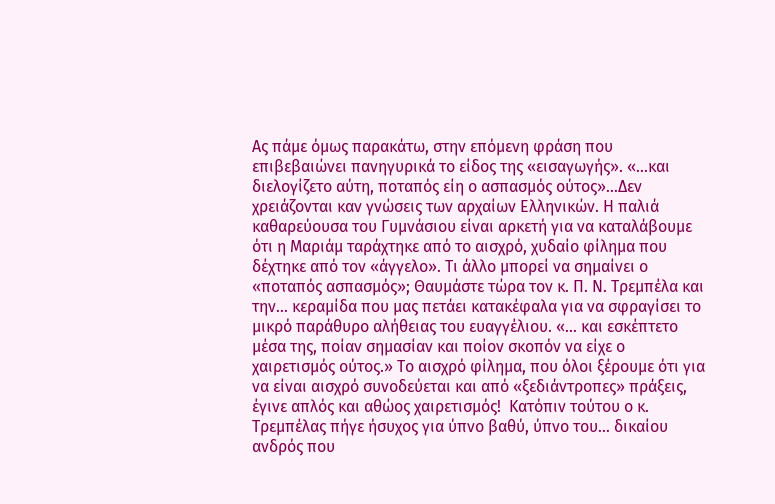Ας πάμε όμως παρακάτω, στην επόμενη φράση που επιβεβαιώνει πανηγυρικά το είδος της «εισαγωγής». «…και διελογίζετο αύτη, ποταπός είη ο ασπασμός ούτος»…Δεν χρειάζονται καν γνώσεις των αρχαίων Ελληνικών. Η παλιά καθαρεύουσα του Γυμνάσιου είναι αρκετή για να καταλάβουμε ότι η Μαριάμ ταράχτηκε από το αισχρό, χυδαίο φίλημα που δέχτηκε από τον «άγγελο». Τι άλλο μπορεί να σημαίνει ο «ποταπός ασπασμός»; Θαυμάστε τώρα τον κ. Π. Ν. Τρεμπέλα και την… κεραμίδα που μας πετάει κατακέφαλα για να σφραγίσει το μικρό παράθυρο αλήθειας του ευαγγέλιου. «… και εσκέπτετο μέσα της, ποίαν σημασίαν και ποίον σκοπόν να είχε ο χαιρετισμός ούτος.» Το αισχρό φίλημα, που όλοι ξέρουμε ότι για να είναι αισχρό συνοδεύεται και από «ξεδιάντροπες» πράξεις, έγινε απλός και αθώος χαιρετισμός!  Κατόπιν τούτου ο κ. Τρεμπέλας πήγε ήσυχος για ύπνο βαθύ, ύπνο του… δικαίου ανδρός που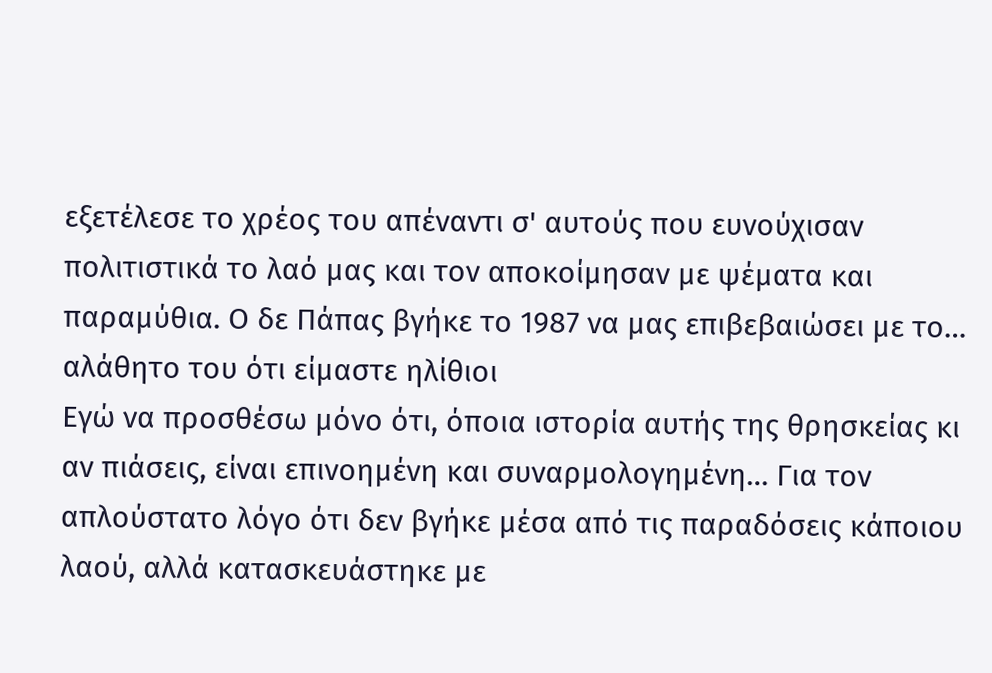εξετέλεσε το χρέος του απέναντι σ' αυτούς που ευνούχισαν πολιτιστικά το λαό μας και τον αποκοίμησαν με ψέματα και παραμύθια. Ο δε Πάπας βγήκε το 1987 να μας επιβεβαιώσει με το… αλάθητο του ότι είμαστε ηλίθιοι
Εγώ να προσθέσω μόνο ότι, όποια ιστορία αυτής της θρησκείας κι αν πιάσεις, είναι επινοημένη και συναρμολογημένη… Για τον απλούστατο λόγο ότι δεν βγήκε μέσα από τις παραδόσεις κάποιου λαού, αλλά κατασκευάστηκε με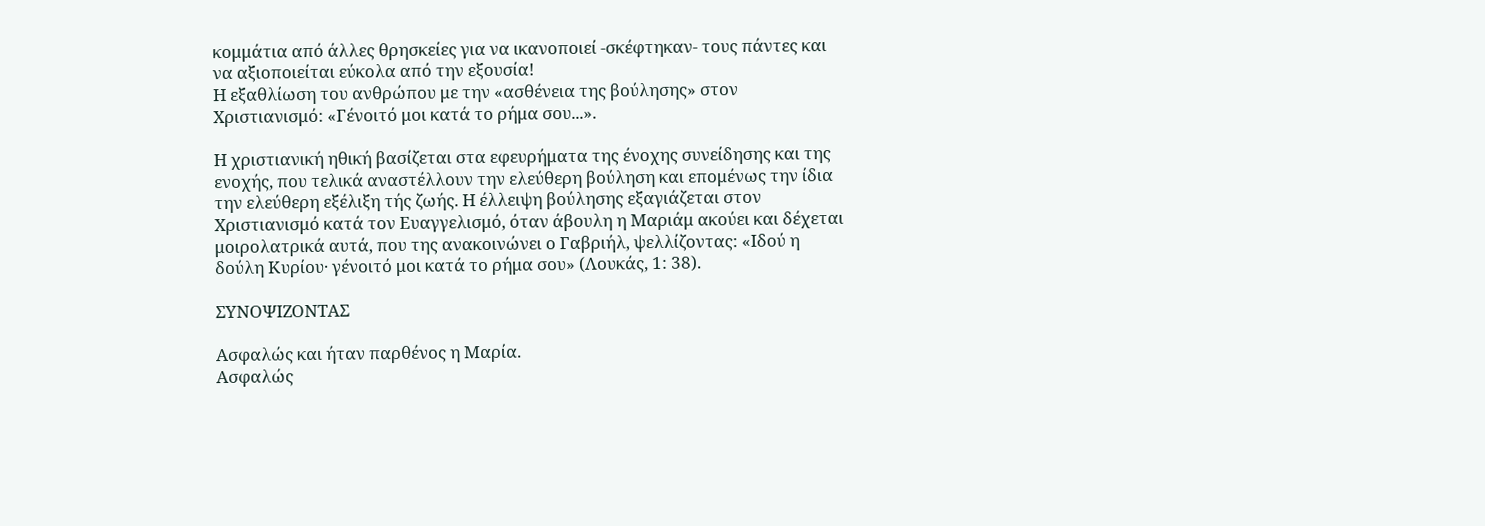κομμάτια από άλλες θρησκείες για να ικανοποιεί -σκέφτηκαν- τους πάντες και να αξιοποιείται εύκολα από την εξουσία!
Η εξαθλίωση του ανθρώπου με την «ασθένεια της βούλησης» στον Χριστιανισμό: «Γένοιτό μοι κατά το ρήμα σου...».

Η χριστιανική ηθική βασίζεται στα εφευρήματα της ένοχης συνείδησης και της ενοχής, που τελικά αναστέλλουν την ελεύθερη βούληση και επομένως την ίδια την ελεύθερη εξέλιξη τής ζωής. Η έλλειψη βούλησης εξαγιάζεται στον Χριστιανισμό κατά τον Ευαγγελισμό, όταν άβουλη η Μαριάμ ακούει και δέχεται μοιρολατρικά αυτά, που της ανακοινώνει ο Γαβριήλ, ψελλίζοντας: «Ιδού η δούλη Κυρίου· γένοιτό μοι κατά το ρήμα σου» (Λουκάς, 1: 38).

ΣΥΝΟΨΙΖΟΝΤΑΣ

Ασφαλώς και ήταν παρθένος η Μαρία.
Ασφαλώς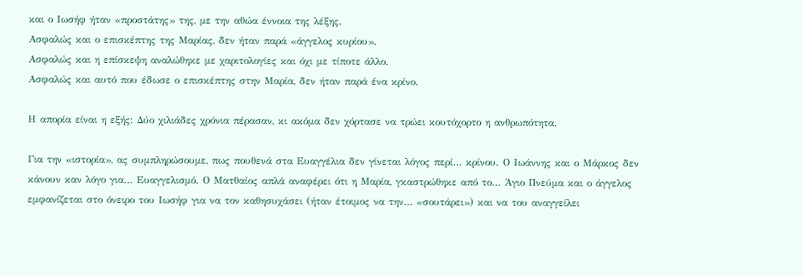και ο Ιωσήφ ήταν «προστάτης» της, με την αθώα έννοια της λέξης.
Ασφαλώς και ο επισκέπτης της Μαρίας, δεν ήταν παρά «άγγελος κυρίου».
Ασφαλώς και η επίσκεψη αναλώθηκε με χαριτολογίες και όχι με τίποτε άλλο.
Ασφαλώς και αυτό που έδωσε ο επισκέπτης στην Μαρία, δεν ήταν παρά ένα κρίνο.

Η απορία είναι η εξής: Δύο χιλιάδες χρόνια πέρασαν, κι ακόμα δεν χόρτασε να τρώει κουτόχορτο η ανθρωπότητα.

Για την «ιστορία», ας συμπληρώσουμε, πως πουθενά στα Ευαγγέλια δεν γίνεται λόγος περί… κρίνου. Ο Ιωάννης και ο Μάρκος δεν κάνουν καν λόγο για… Ευαγγελισμό. Ο Ματθαίος απλά αναφέρει ότι η Μαρία, γκαστρώθηκε από το… Άγιο Πνεύμα και ο άγγελος εμφανίζεται στο όνειρο του Ιωσήφ για να τον καθησυχάσει (ήταν έτοιμος να την… «σουτάρει») και να του αναγγείλει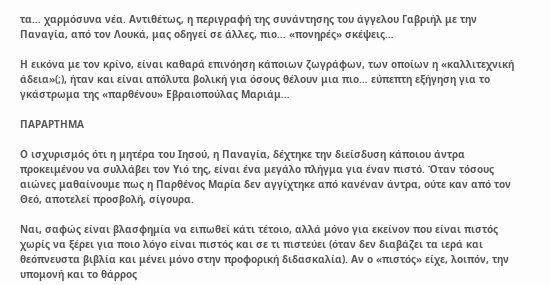τα… χαρμόσυνα νέα. Αντιθέτως, η περιγραφή της συνάντησης του άγγελου Γαβριήλ με την Παναγία, από τον Λουκά, μας οδηγεί σε άλλες, πιο… «πονηρές» σκέψεις…

Η εικόνα με τον κρίνο, είναι καθαρά επινόηση κάποιων ζωγράφων, των οποίων η «καλλιτεχνική άδεια»(;), ήταν και είναι απόλυτα βολική για όσους θέλουν μια πιο… εύπεπτη εξήγηση για το γκάστρωμα της «παρθένου» Εβραιοπούλας Μαριάμ…

ΠΑΡΑΡΤΗΜΑ

Ο ισχυρισμός ότι η μητέρα του Ιησού, η Παναγία, δέχτηκε την διείσδυση κάποιου άντρα προκειμένου να συλλάβει τον Υιό της, είναι ένα μεγάλο πλήγμα για έναν πιστό. Όταν τόσους αιώνες μαθαίνουμε πως η Παρθένος Μαρία δεν αγγίχτηκε από κανέναν άντρα, ούτε καν από τον Θεό, αποτελεί προσβολή, σίγουρα.

Ναι, σαφώς είναι βλασφημία να ειπωθεί κάτι τέτοιο, αλλά μόνο για εκείνον που είναι πιστός χωρίς να ξέρει για ποιο λόγο είναι πιστός και σε τι πιστεύει (όταν δεν διαβάζει τα ιερά και θεόπνευστα βιβλία και μένει μόνο στην προφορική διδασκαλία). Αν ο «πιστός» είχε, λοιπόν, την υπομονή και το θάρρος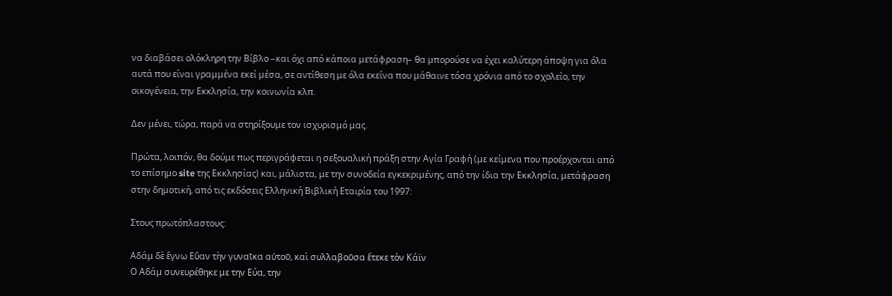να διαβάσει ολόκληρη την Βίβλο –και όχι από κάποια μετάφραση– θα μπορούσε να έχει καλύτερη άποψη για όλα αυτά που είναι γραμμένα εκεί μέσα, σε αντίθεση με όλα εκείνα που μάθαινε τόσα χρόνια από το σχολείο, την οικογένεια, την Εκκλησία, την κοινωνία κλπ.

Δεν μένει, τώρα, παρά να στηρίξουμε τον ισχυρισμό μας.

Πρώτα, λοιπόν, θα δούμε πως περιγράφεται η σεξουαλική πράξη στην Αγία Γραφή (με κείμενα που προέρχονται από το επίσημο site της Εκκλησίας) και, μάλιστα, με την συνοδεία εγκεκριμένης, από την ίδια την Εκκλησία, μετάφραση στην δημοτική, από τις εκδόσεις Ελληνική Βιβλική Εταιρία του 1997:

Στους πρωτόπλαστους:

Αδάμ δὲ ἔγνω Εὔαν τὴν γυναῖκα αὐτοῦ, καὶ συλλαβοῦσα ἔτεκε τὸν Κάϊν
Ο Αδάμ συνευρέθηκε με την Εύα, την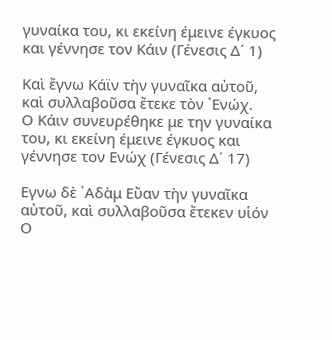γυναίκα του, κι εκείνη έμεινε έγκυος και γέννησε τον Κάιν (Γένεσις Δ΄ 1)

Καὶ ἔγνω Κάϊν τὴν γυναῖκα αὐτοῦ, καὶ συλλαβοῦσα ἔτεκε τὸν ᾿Ενώχ.
Ο Κάιν συνευρέθηκε με την γυναίκα του, κι εκείνη έμεινε έγκυος και γέννησε τον Ενώχ (Γένεσις Δ΄ 17)

Εγνω δὲ ᾿Αδὰμ Εὔαν τὴν γυναῖκα αὐτοῦ, καὶ συλλαβοῦσα ἔτεκεν υἱόν
Ο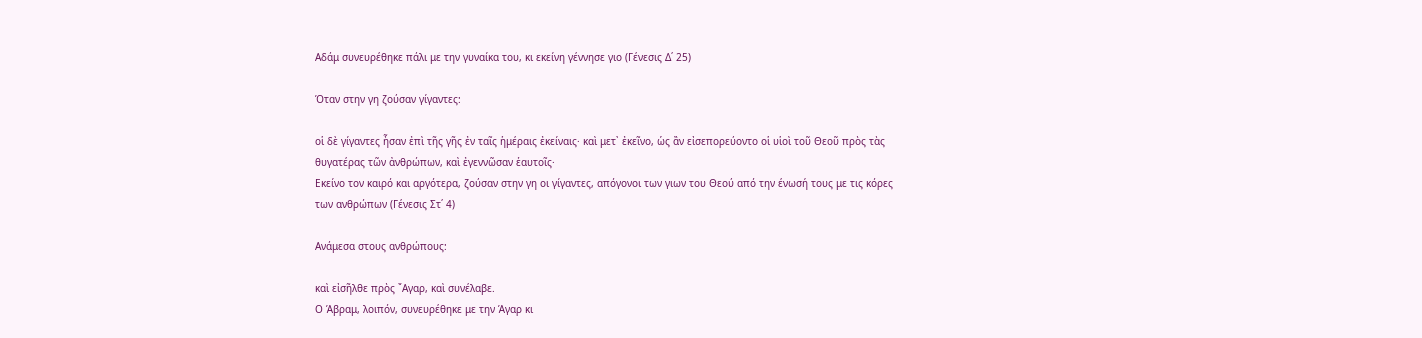Αδάμ συνευρέθηκε πάλι με την γυναίκα του, κι εκείνη γέννησε γιο (Γένεσις Δ΄ 25)

Όταν στην γη ζούσαν γίγαντες:

οἱ δὲ γίγαντες ἦσαν ἐπὶ τῆς γῆς ἐν ταῖς ἡμέραις ἐκείναις· καὶ μετ᾿ ἐκεῖνο, ὡς ἂν εἰσεπορεύοντο οἱ υἱοὶ τοῦ Θεοῦ πρὸς τὰς θυγατέρας τῶν ἀνθρώπων, καὶ ἐγεννῶσαν ἑαυτοῖς·
Εκείνο τον καιρό και αργότερα, ζούσαν στην γη οι γίγαντες, απόγονοι των γιων του Θεού από την ένωσή τους με τις κόρες των ανθρώπων (Γένεσις Στ΄ 4)

Ανάμεσα στους ανθρώπους:

καὶ εἰσῆλθε πρὸς ῎Αγαρ, καὶ συνέλαβε.
Ο Άβραμ, λοιπόν, συνευρέθηκε με την Άγαρ κι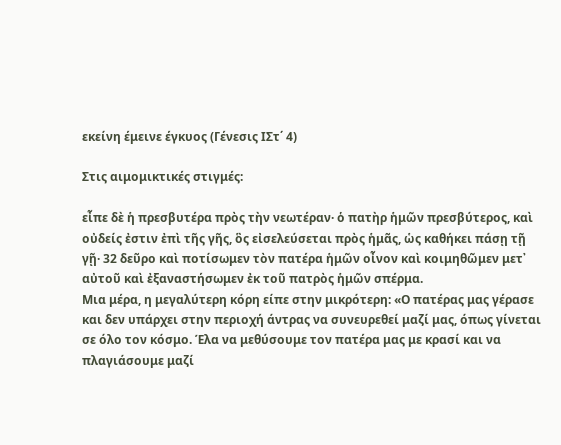εκείνη έμεινε έγκυος (Γένεσις ΙΣτ΄ 4)

Στις αιμομικτικές στιγμές:

εἶπε δὲ ἡ πρεσβυτέρα πρὸς τὴν νεωτέραν· ὁ πατὴρ ἡμῶν πρεσβύτερος, καὶ οὐδείς ἐστιν ἐπὶ τῆς γῆς, ὃς εἰσελεύσεται πρὸς ἡμᾶς, ὡς καθήκει πάσῃ τῇ γῇ· 32 δεῦρο καὶ ποτίσωμεν τὸν πατέρα ἡμῶν οἶνον καὶ κοιμηθῶμεν μετ᾿ αὐτοῦ καὶ ἐξαναστήσωμεν ἐκ τοῦ πατρὸς ἡμῶν σπέρμα.
Μια μέρα, η μεγαλύτερη κόρη είπε στην μικρότερη: «Ο πατέρας μας γέρασε και δεν υπάρχει στην περιοχή άντρας να συνευρεθεί μαζί μας, όπως γίνεται σε όλο τον κόσμο. Έλα να μεθύσουμε τον πατέρα μας με κρασί και να πλαγιάσουμε μαζί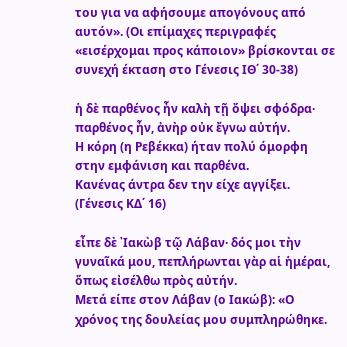του για να αφήσουμε απογόνους από αυτόν». (Οι επίμαχες περιγραφές «εισέρχομαι προς κάποιον» βρίσκονται σε συνεχή έκταση στο Γένεσις ΙΘ΄ 30-38)

ἡ δὲ παρθένος ἦν καλὴ τῇ ὄψει σφόδρα· παρθένος ἦν, ἀνὴρ οὐκ ἔγνω αὐτήν.
Η κόρη (η Ρεβέκκα) ήταν πολύ όμορφη στην εμφάνιση και παρθένα.
Κανένας άντρα δεν την είχε αγγίξει. (Γένεσις ΚΔ΄ 16)

εἶπε δὲ ᾿Ιακὼβ τῷ Λάβαν· δός μοι τὴν γυναῖκά μου, πεπλήρωνται γὰρ αἱ ἡμέραι, ὅπως εἰσέλθω πρὸς αὐτήν.
Μετά είπε στον Λάβαν (ο Ιακώβ): «Ο χρόνος της δουλείας μου συμπληρώθηκε.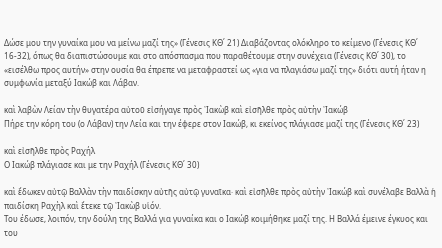Δώσε μου την γυναίκα μου να μείνω μαζί της» (Γένεσις ΚΘ΄ 21) Διαβάζοντας ολόκληρο το κείμενο (Γένεσις ΚΘ΄ 16-32), όπως θα διαπιστώσουμε και στο απόσπασμα που παραθέτουμε στην συνέχεια (Γένεσις ΚΘ΄ 30), το «εισέλθω προς αυτήν» στην ουσία θα έπρεπε να μεταφραστεί ως «για να πλαγιάσω μαζί της» διότι αυτή ήταν η συμφωνία μεταξύ Ιακώβ και Λάβαν.

καὶ λαβὼν Λείαν τὴν θυγατέρα αὐτοῦ εἰσήγαγε πρὸς ᾿Ιακὼβ καὶ εἰσῆλθε πρὸς αὐτὴν ᾿Ιακώβ
Πήρε την κόρη του (ο Λάβαν) την Λεία και την έφερε στον Ιακώβ, κι εκείνος πλάγιασε μαζί της (Γένεσις ΚΘ΄ 23)

καὶ εἰσῆλθε πρὸς Ραχήλ
Ο Ιακώβ πλάγιασε και με την Ραχήλ (Γένεσις ΚΘ΄ 30)

καὶ ἔδωκεν αὐτῷ Βαλλὰν τὴν παιδίσκην αὐτῆς αὐτῷ γυναῖκα· καὶ εἰσῆλθε πρὸς αὐτὴν ᾿Ιακώβ καὶ συνέλαβε Βαλλὰ ἡ παιδίσκη Ραχὴλ καὶ ἔτεκε τῷ ᾿Ιακὼβ υἱόν.
Του έδωσε, λοιπόν, την δούλη της Βαλλά για γυναίκα και ο Ιακώβ κοιμήθηκε μαζί της. Η Βαλλά έμεινε έγκυος και του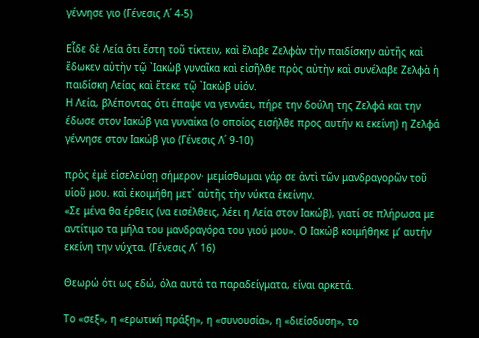γέννησε γιο (Γένεσις Λ΄ 4-5)

Εἶδε δὲ Λεία ὅτι ἔστη τοῦ τίκτειν, καὶ ἔλαβε Ζελφὰν τὴν παιδίσκην αὐτῆς καὶ ἔδωκεν αὐτὴν τῷ ᾿Ιακὼβ γυναῖκα καὶ εἰσῆλθε πρὸς αὐτὴν καὶ συνέλαβε Ζελφὰ ἡ παιδίσκη Λείας καὶ ἔτεκε τῷ ᾿Ιακὼβ υἱόν.
Η Λεία, βλέποντας ότι έπαψε να γεννάει, πήρε την δούλη της Ζελφά και την έδωσε στον Ιακώβ για γυναίκα (ο οποίος εισήλθε προς αυτήν κι εκείνη) η Ζελφά γέννησε στον Ιακώβ γιο (Γένεσις Λ΄ 9-10)

πρὸς ἐμὲ εἰσελεύσῃ σήμερον· μεμίσθωμαι γάρ σε ἀντὶ τῶν μανδραγορῶν τοῦ υἱοῦ μου. καὶ ἐκοιμήθη μετ᾿ αὐτῆς τὴν νύκτα ἐκείνην.
«Σε μένα θα έρθεις (να εισέλθεις, λέει η Λεία στον Ιακώβ), γιατί σε πλήρωσα με αντίτιμο τα μήλα του μανδραγόρα του γιού μου». Ο Ιακώβ κοιμήθηκε μ’ αυτήν εκείνη την νύχτα. (Γένεσις Λ΄ 16)

Θεωρώ ότι ως εδώ, όλα αυτά τα παραδείγματα, είναι αρκετά.

Το «σεξ», η «ερωτική πράξη», η «συνουσία», η «διείσδυση», το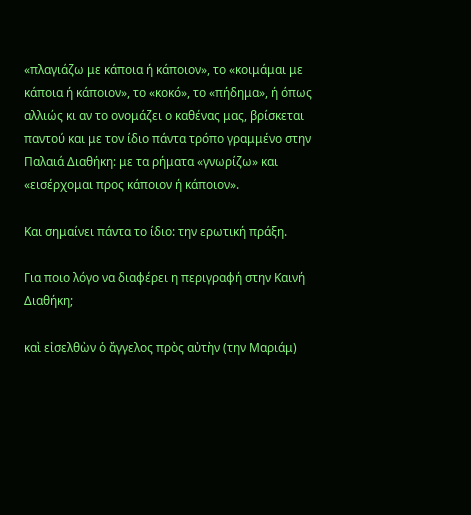«πλαγιάζω με κάποια ή κάποιον», το «κοιμάμαι με κάποια ή κάποιον», το «κοκό», το «πήδημα», ή όπως αλλιώς κι αν το ονομάζει ο καθένας μας, βρίσκεται παντού και με τον ίδιο πάντα τρόπο γραμμένο στην Παλαιά Διαθήκη: με τα ρήματα «γνωρίζω» και «εισέρχομαι προς κάποιον ή κάποιον».

Και σημαίνει πάντα το ίδιο: την ερωτική πράξη.

Για ποιο λόγο να διαφέρει η περιγραφή στην Καινή Διαθήκη;

καὶ εἰσελθὼν ὁ ἄγγελος πρὸς αὐτὴν (την Μαριάμ)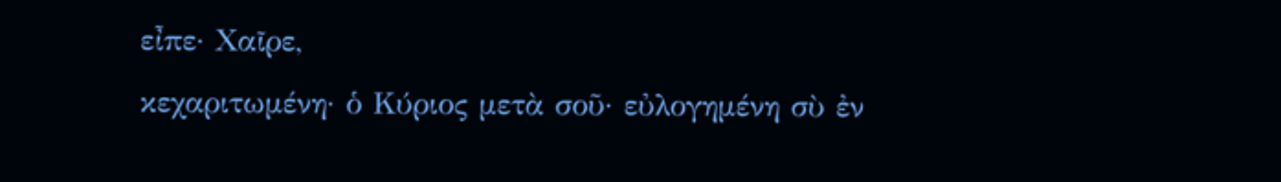εἶπε· Χαῖρε,
κεχαριτωμένη· ὁ Κύριος μετὰ σοῦ· εὐλογημένη σὺ ἐν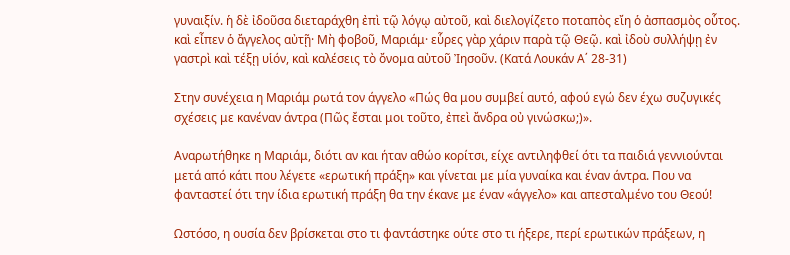γυναιξίν. ἡ δὲ ἰδοῦσα διεταράχθη ἐπὶ τῷ λόγῳ αὐτοῦ, καὶ διελογίζετο ποταπὸς εἴη ὁ ἀσπασμὸς οὗτος. καὶ εἶπεν ὁ ἄγγελος αὐτῇ· Μὴ φοβοῦ, Μαριάμ· εὗρες γὰρ χάριν παρὰ τῷ Θεῷ. καὶ ἰδοὺ συλλήψῃ ἐν γαστρὶ καὶ τέξῃ υἱόν, καὶ καλέσεις τὸ ὄνομα αὐτοῦ Ἰησοῦν. (Κατά Λουκάν Α΄ 28-31)

Στην συνέχεια η Μαριάμ ρωτά τον άγγελο «Πώς θα μου συμβεί αυτό, αφού εγώ δεν έχω συζυγικές σχέσεις με κανέναν άντρα (Πῶς ἔσται μοι τοῦτο, ἐπεὶ ἄνδρα οὐ γινώσκω;)».

Αναρωτήθηκε η Μαριάμ, διότι αν και ήταν αθώο κορίτσι, είχε αντιληφθεί ότι τα παιδιά γεννιούνται μετά από κάτι που λέγετε «ερωτική πράξη» και γίνεται με μία γυναίκα και έναν άντρα. Που να φανταστεί ότι την ίδια ερωτική πράξη θα την έκανε με έναν «άγγελο» και απεσταλμένο του Θεού!

Ωστόσο, η ουσία δεν βρίσκεται στο τι φαντάστηκε ούτε στο τι ήξερε, περί ερωτικών πράξεων, η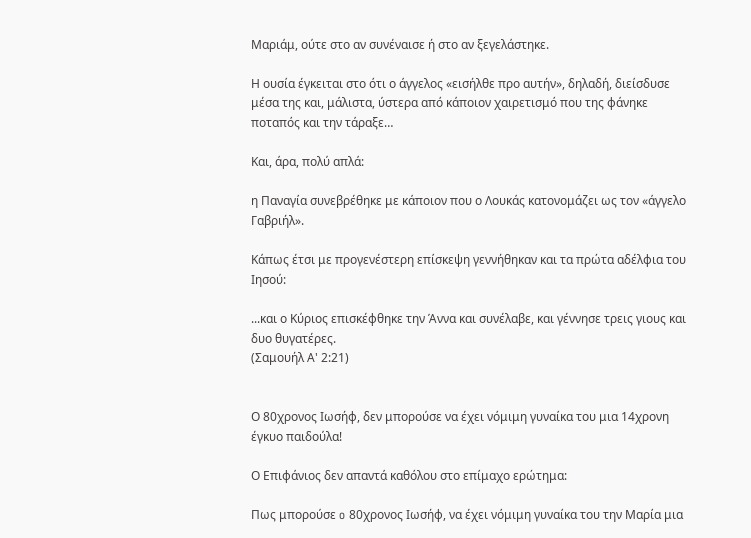Μαριάμ, ούτε στο αν συνέναισε ή στο αν ξεγελάστηκε.

Η ουσία έγκειται στο ότι ο άγγελος «εισήλθε προ αυτήν», δηλαδή, διείσδυσε μέσα της και, μάλιστα, ύστερα από κάποιον χαιρετισμό που της φάνηκε ποταπός και την τάραξε…

Και, άρα, πολύ απλά:

η Παναγία συνεβρέθηκε με κάποιον που ο Λουκάς κατονομάζει ως τον «άγγελο Γαβριήλ».

Κάπως έτσι με προγενέστερη επίσκεψη γεννήθηκαν και τα πρώτα αδέλφια του Ιησού:

...και ο Κύριος επισκέφθηκε την Άννα και συνέλαβε, και γέννησε τρεις γιους και δυο θυγατέρες.
(Σαμουήλ Α' 2:21)


Ο 80χρονος Ιωσήφ, δεν μπορούσε να έχει νόμιμη γυναίκα του μια 14χρονη έγκυο παιδούλα!

Ο Επιφάνιος δεν απαντά καθόλου στο επίμαχο ερώτημα:

Πως μπορούσε o 80χρονος Ιωσήφ, να έχει νόμιμη γυναίκα του την Μαρία μια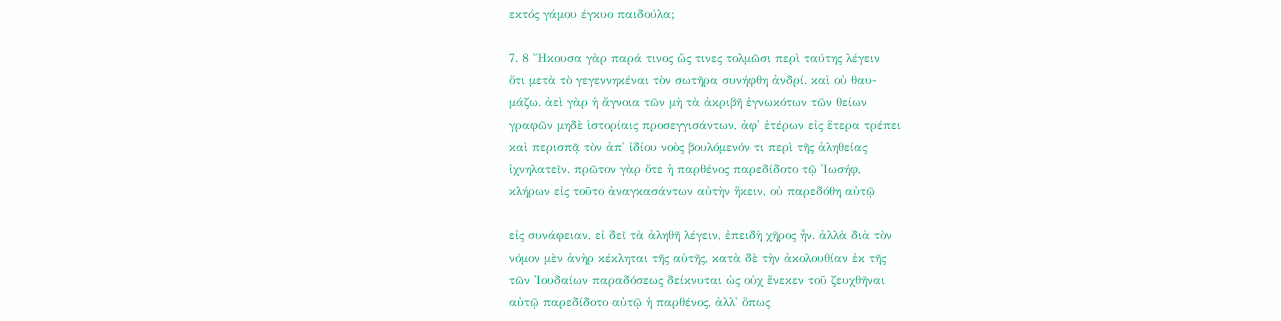εκτός γάμου έγκυο παιδούλα;

7. 8 Ἤκουσα γὰρ παρά τινος ὥς τινες τολμῶσι περὶ ταύτης λέγειν
ὅτι μετὰ τὸ γεγεννηκέναι τὸν σωτῆρα συνήφθη ἀνδρί. καὶ οὐ θαυ-
μάζω. ἀεὶ γὰρ ἡ ἄγνοια τῶν μὴ τὰ ἀκριβῆ ἐγνωκότων τῶν θείων
γραφῶν μηδὲ ἱστορίαις προσεγγισάντων, ἀφ' ἑτέρων εἰς ἕτερα τρέπει
καὶ περισπᾷ τὸν ἀπ' ἰδίου νοὸς βουλόμενόν τι περὶ τῆς ἀληθείας
ἰχνηλατεῖν. πρῶτον γὰρ ὅτε ἡ παρθένος παρεδίδοτο τῷ Ἰωσήφ,
κλήρων εἰς τοῦτο ἀναγκασάντων αὐτὴν ἥκειν, οὐ παρεδόθη αὐτῷ

εἰς συνάφειαν, εἰ δεῖ τὰ ἀληθῆ λέγειν, ἐπειδὴ χῆρος ἦν. ἀλλὰ διὰ τὸν
νόμον μὲν ἀνὴρ κέκληται τῆς αὐτῆς, κατὰ δὲ τὴν ἀκολουθίαν ἐκ τῆς
τῶν Ἰουδαίων παραδόσεως δείκνυται ὡς οὐχ ἕνεκεν τοῦ ζευχθῆναι
αὐτῷ παρεδίδοτο αὐτῷ ἡ παρθένος, ἀλλ' ὅπως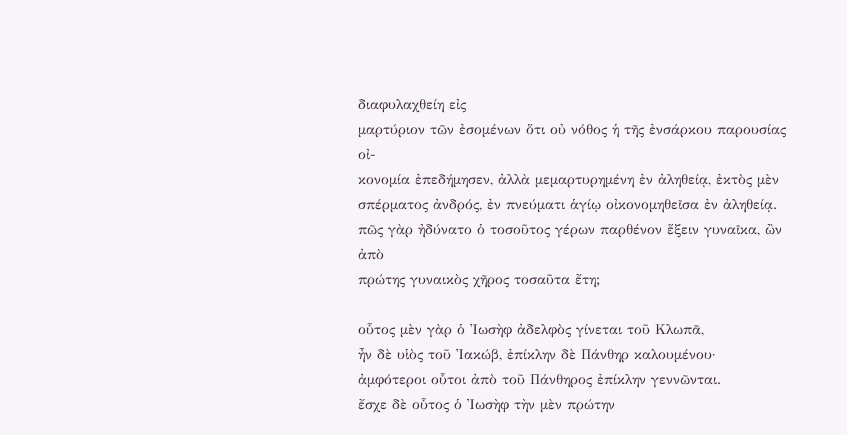διαφυλαχθείη εἰς
μαρτύριον τῶν ἐσομένων ὅτι οὐ νόθος ἡ τῆς ἐνσάρκου παρουσίας οἰ-
κονομία ἐπεδήμησεν, ἀλλὰ μεμαρτυρημένη ἐν ἀληθείᾳ, ἐκτὸς μὲν
σπέρματος ἀνδρός, ἐν πνεύματι ἁγίῳ οἰκονομηθεῖσα ἐν ἀληθείᾳ.
πῶς γὰρ ἠδύνατο ὁ τοσοῦτος γέρων παρθένον ἕξειν γυναῖκα, ὢν ἀπὸ
πρώτης γυναικὸς χῆρος τοσαῦτα ἔτη;

οὗτος μὲν γὰρ ὁ Ἰωσὴφ ἀδελφὸς γίνεται τοῦ Κλωπᾶ,
ἦν δὲ υἱὸς τοῦ Ἰακώβ, ἐπίκλην δὲ Πάνθηρ καλουμένου·
ἀμφότεροι οὗτοι ἀπὸ τοῦ Πάνθηρος ἐπίκλην γεννῶνται.
ἔσχε δὲ οὗτος ὁ Ἰωσὴφ τὴν μὲν πρώτην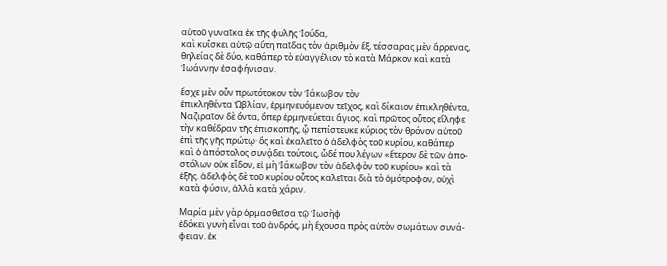αὐτοῦ γυναῖκα ἐκ τῆς φυλῆς Ἰούδα,
καὶ κυΐσκει αὐτῷ αὕτη παῖδας τὸν ἀριθμὸν ἕξ, τέσσαρας μὲν ἄρρενας,
θηλείας δὲ δύο, καθάπερ τὸ εὐαγγέλιον τὸ κατὰ Μάρκον καὶ κατὰ
Ἰωάννην ἐσαφήνισαν.

ἔσχε μὲν οὖν πρωτότοκον τὸν Ἰάκωβον τὸν
ἐπικληθέντα Ὠβλίαν, ἑρμηνευόμενον τεῖχος, καὶ δίκαιον ἐπικληθέντα,
Ναζιραῖον δὲ ὄντα, ὅπερ ἑρμηνεύεται ἅγιος. καὶ πρῶτος οὗτος εἴληφε
τὴν καθέδραν τῆς ἐπισκοπῆς, ᾧ πεπίστευκε κύριος τὸν θρόνον αὐτοῦ
ἐπὶ τῆς γῆς πρώτῳ· ὃς καὶ ἐκαλεῖτο ὁ ἀδελφὸς τοῦ κυρίου, καθάπερ
καὶ ὁ ἀπόστολος συνᾴδει τούτοις, ὧδέ που λέγων «ἕτερον δὲ τῶν ἀπο-
στόλων οὐκ εἶδον, εἰ μὴ Ἰάκωβον τὸν ἀδελφὸν τοῦ κυρίου» καὶ τὰ
ἑξῆς. ἀδελφὸς δὲ τοῦ κυρίου οὗτος καλεῖται διὰ τὸ ὁμότροφον, οὐχὶ
κατὰ φύσιν, ἀλλὰ κατὰ χάριν.

Μαρία μὲν γὰρ ὁρμασθεῖσα τῷ Ἰωσὴφ
ἐδόκει γυνὴ εἶναι τοῦ ἀνδρός, μὴ ἔχουσα πρὸς αὐτὸν σωμάτων συνά-
φειαν. ἐκ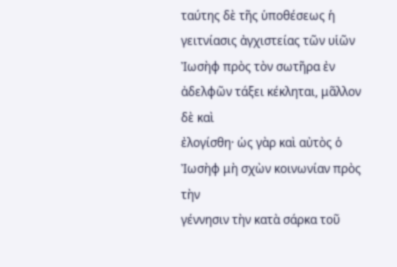ταύτης δὲ τῆς ὑποθέσεως ἡ γειτνίασις ἀγχιστείας τῶν υἱῶν
Ἰωσὴφ πρὸς τὸν σωτῆρα ἐν ἀδελφῶν τάξει κέκληται, μᾶλλον δὲ καὶ
ἐλογίσθη· ὡς γὰρ καὶ αὐτὸς ὁ Ἰωσὴφ μὴ σχὼν κοινωνίαν πρὸς τὴν
γέννησιν τὴν κατὰ σάρκα τοῦ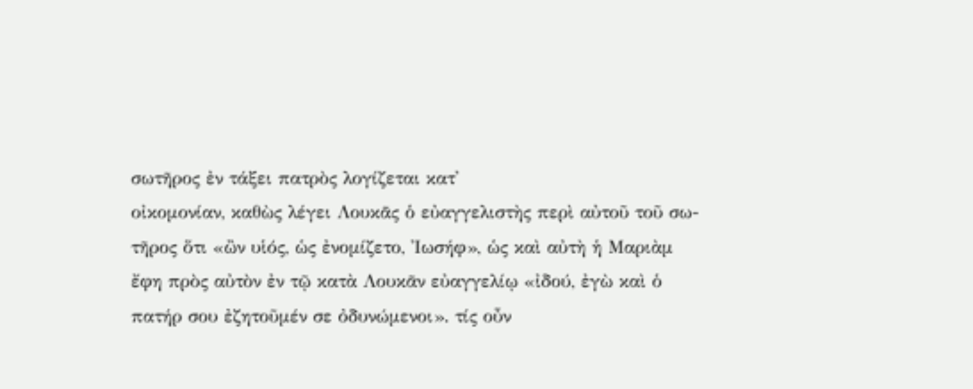σωτῆρος ἐν τάξει πατρὸς λογίζεται κατ'
οἰκομονίαν, καθὼς λέγει Λουκᾶς ὁ εὐαγγελιστὴς περὶ αὐτοῦ τοῦ σω-
τῆρος ὅτι «ὢν υἱός, ὡς ἐνομίζετο, Ἰωσήφ», ὡς καὶ αὐτὴ ἡ Μαριὰμ
ἔφη πρὸς αὐτὸν ἐν τῷ κατὰ Λουκᾶν εὐαγγελίῳ «ἰδού, ἐγὼ καὶ ὁ
πατήρ σου ἐζητοῦμέν σε ὀδυνώμενοι». τίς οὖν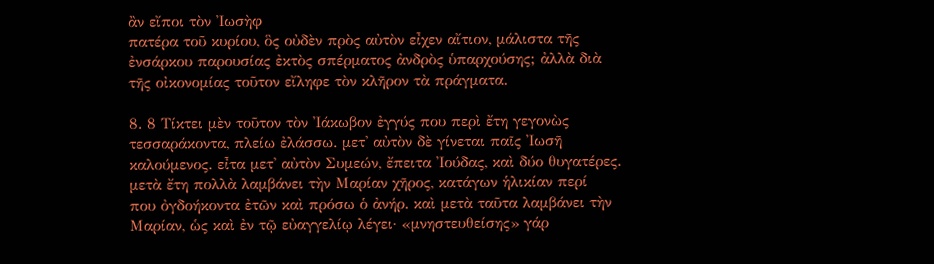ἂν εἴποι τὸν Ἰωσὴφ
πατέρα τοῦ κυρίου, ὃς οὐδὲν πρὸς αὐτὸν εἶχεν αἴτιον, μάλιστα τῆς
ἐνσάρκου παρουσίας ἐκτὸς σπέρματος ἀνδρὸς ὑπαρχούσης; ἀλλὰ διὰ
τῆς οἰκονομίας τοῦτον εἴληφε τὸν κλῆρον τὰ πράγματα.

8. 8 Τίκτει μὲν τοῦτον τὸν Ἰάκωβον ἐγγύς που περὶ ἔτη γεγονὼς
τεσσαράκοντα, πλείω ἐλάσσω. μετ' αὐτὸν δὲ γίνεται παῖς Ἰωσῆ
καλούμενος. εἶτα μετ' αὐτὸν Συμεών, ἔπειτα Ἰούδας, καὶ δύο θυγατέρες.
μετὰ ἔτη πολλὰ λαμβάνει τὴν Μαρίαν χῆρος, κατάγων ἡλικίαν περί
που ὀγδοήκοντα ἐτῶν καὶ πρόσω ὁ ἀνήρ. καὶ μετὰ ταῦτα λαμβάνει τὴν
Μαρίαν, ὡς καὶ ἐν τῷ εὐαγγελίῳ λέγει· «μνηστευθείσης» γάρ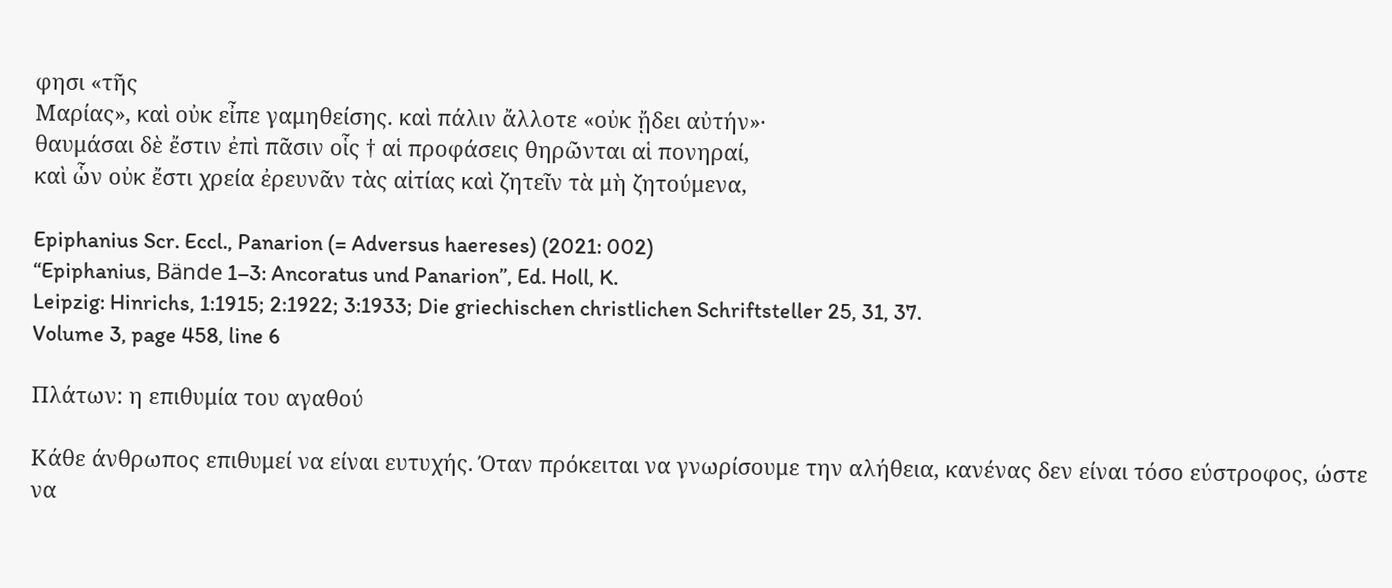φησι «τῆς
Μαρίας», καὶ οὐκ εἶπε γαμηθείσης. καὶ πάλιν ἄλλοτε «οὐκ ᾔδει αὐτήν»·
θαυμάσαι δὲ ἔστιν ἐπὶ πᾶσιν οἷς † αἱ προφάσεις θηρῶνται αἱ πονηραί,
καὶ ὧν οὐκ ἔστι χρεία ἐρευνᾶν τὰς αἰτίας καὶ ζητεῖν τὰ μὴ ζητούμενα,

Epiphanius Scr. Eccl., Panarion (= Adversus haereses) (2021: 002)
“Epiphanius, Bände 1–3: Ancoratus und Panarion”, Ed. Holl, K.
Leipzig: Hinrichs, 1:1915; 2:1922; 3:1933; Die griechischen christlichen Schriftsteller 25, 31, 37.
Volume 3, page 458, line 6

Πλάτων: η επιθυμία του αγαθού

Κάθε άνθρωπος επιθυμεί να είναι ευτυχής. Όταν πρόκειται να γνωρίσουμε την αλήθεια, κανένας δεν είναι τόσο εύστροφος, ώστε να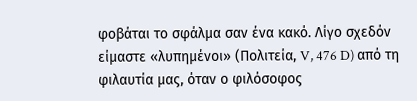φοβάται το σφάλμα σαν ένα κακό. Λίγο σχεδόν είμαστε «λυπημένοι» (Πολιτεία, V, 476 D) από τη φιλαυτία μας, όταν ο φιλόσοφος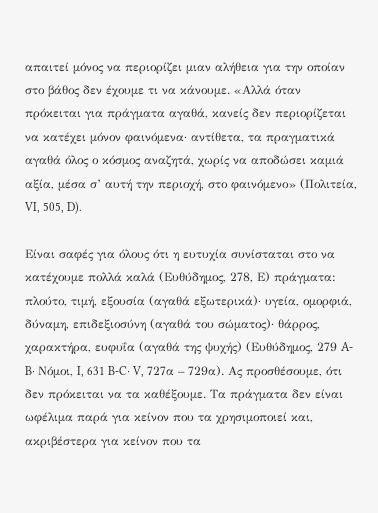απαιτεί μόνος να περιορίζει μιαν αλήθεια για την οποίαν στο βάθος δεν έχουμε τι να κάνουμε. «Αλλά όταν πρόκειται για πράγματα αγαθά, κανείς δεν περιορίζεται να κατέχει μόνον φαινόμενα· αντίθετα, τα πραγματικά αγαθά όλος ο κόσμος αναζητά, χωρίς να αποδώσει καμιά αξία, μέσα σ’ αυτή την περιοχή, στο φαινόμενο» (Πολιτεία, VI, 505, D).

Είναι σαφές για όλους ότι η ευτυχία συνίσταται στο να κατέχουμε πολλά καλά (Ευθύδημος, 278, Ε) πράγματα: πλούτο, τιμή, εξουσία (αγαθά εξωτερικά)· υγεία, ομορφιά, δύναμη, επιδεξιοσύνη (αγαθά του σώματος)· θάρρος, χαρακτήρα, ευφυΐα (αγαθά της ψυχής) (Ευθύδημος, 279 A-B· Νόμοι, I, 631 B-C· V, 727α – 729α). Ας προσθέσουμε, ότι δεν πρόκειται να τα καθέξουμε. Τα πράγματα δεν είναι ωφέλιμα παρά για κείνον που τα χρησιμοποιεί και, ακριβέστερα για κείνον που τα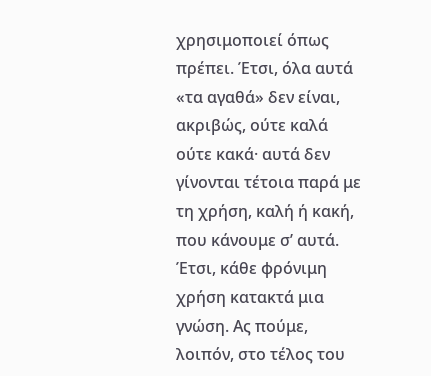χρησιμοποιεί όπως πρέπει. Έτσι, όλα αυτά «τα αγαθά» δεν είναι, ακριβώς, ούτε καλά ούτε κακά· αυτά δεν γίνονται τέτοια παρά με τη χρήση, καλή ή κακή, που κάνουμε σ’ αυτά. Έτσι, κάθε φρόνιμη χρήση κατακτά μια γνώση. Ας πούμε, λοιπόν, στο τέλος του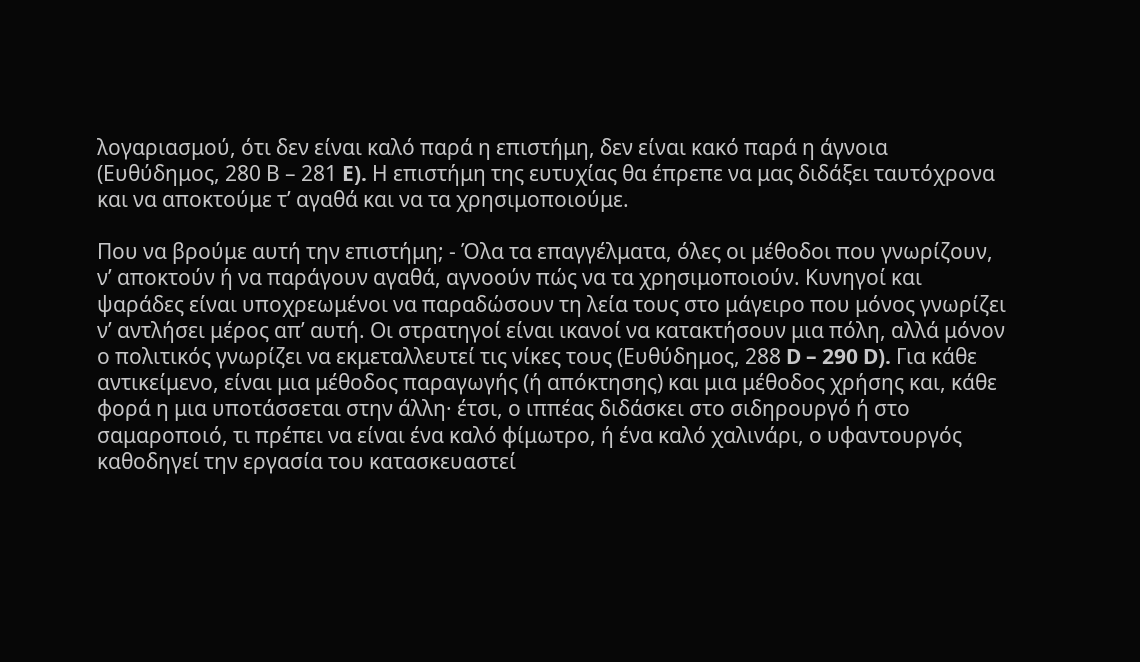λογαριασμού, ότι δεν είναι καλό παρά η επιστήμη, δεν είναι κακό παρά η άγνοια (Ευθύδημος, 280 Β – 281 E). Η επιστήμη της ευτυχίας θα έπρεπε να μας διδάξει ταυτόχρονα και να αποκτούμε τ’ αγαθά και να τα χρησιμοποιούμε.

Που να βρούμε αυτή την επιστήμη; - Όλα τα επαγγέλματα, όλες οι μέθοδοι που γνωρίζουν, ν’ αποκτούν ή να παράγουν αγαθά, αγνοούν πώς να τα χρησιμοποιούν. Κυνηγοί και ψαράδες είναι υποχρεωμένοι να παραδώσουν τη λεία τους στο μάγειρο που μόνος γνωρίζει ν’ αντλήσει μέρος απ’ αυτή. Οι στρατηγοί είναι ικανοί να κατακτήσουν μια πόλη, αλλά μόνον ο πολιτικός γνωρίζει να εκμεταλλευτεί τις νίκες τους (Ευθύδημος, 288 D – 290 D). Για κάθε αντικείμενο, είναι μια μέθοδος παραγωγής (ή απόκτησης) και μια μέθοδος χρήσης και, κάθε φορά η μια υποτάσσεται στην άλλη· έτσι, ο ιππέας διδάσκει στο σιδηρουργό ή στο σαμαροποιό, τι πρέπει να είναι ένα καλό φίμωτρο, ή ένα καλό χαλινάρι, ο υφαντουργός καθοδηγεί την εργασία του κατασκευαστεί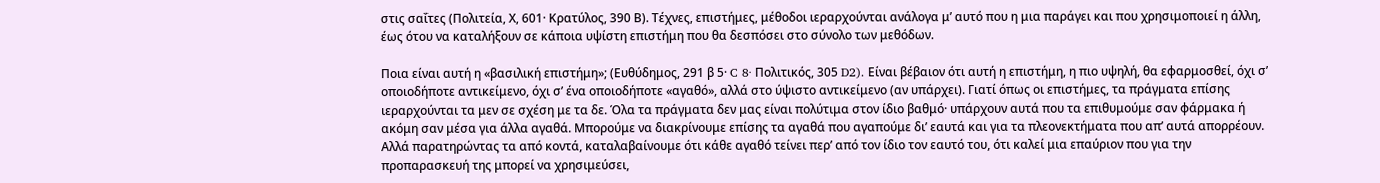στις σαΐτες (Πολιτεία, Χ, 601· Κρατύλος, 390 Β). Τέχνες, επιστήμες, μέθοδοι ιεραρχούνται ανάλογα μ’ αυτό που η μια παράγει και που χρησιμοποιεί η άλλη, έως ότου να καταλήξουν σε κάποια υψίστη επιστήμη που θα δεσπόσει στο σύνολο των μεθόδων.

Ποια είναι αυτή η «βασιλική επιστήμη»; (Ευθύδημος, 291 β 5· C 8· Πολιτικός, 305 D2). Είναι βέβαιον ότι αυτή η επιστήμη, η πιο υψηλή, θα εφαρμοσθεί, όχι σ’ οποιοδήποτε αντικείμενο, όχι σ’ ένα οποιοδήποτε «αγαθό», αλλά στο ύψιστο αντικείμενο (αν υπάρχει). Γιατί όπως οι επιστήμες, τα πράγματα επίσης ιεραρχούνται τα μεν σε σχέση με τα δε. Όλα τα πράγματα δεν μας είναι πολύτιμα στον ίδιο βαθμό· υπάρχουν αυτά που τα επιθυμούμε σαν φάρμακα ή ακόμη σαν μέσα για άλλα αγαθά. Μπορούμε να διακρίνουμε επίσης τα αγαθά που αγαπούμε δι’ εαυτά και για τα πλεονεκτήματα που απ’ αυτά απορρέουν. Αλλά παρατηρώντας τα από κοντά, καταλαβαίνουμε ότι κάθε αγαθό τείνει περ’ από τον ίδιο τον εαυτό του, ότι καλεί μια επαύριον που για την προπαρασκευή της μπορεί να χρησιμεύσει,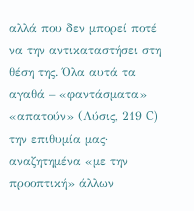αλλά που δεν μπορεί ποτέ να την αντικαταστήσει στη θέση της. Όλα αυτά τα αγαθά – «φαντάσματα» «απατούν» (Λύσις, 219 C) την επιθυμία μας· αναζητημένα «με την προοπτική» άλλων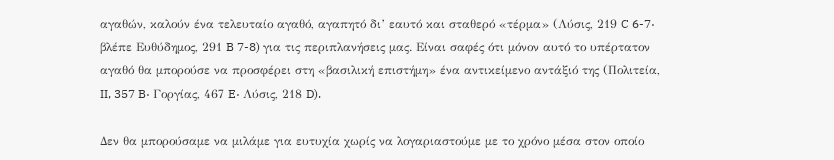αγαθών, καλούν ένα τελευταίο αγαθό, αγαπητό δι’ εαυτό και σταθερό «τέρμα» (Λύσις, 219 C 6-7· βλέπε Ευθύδημος, 291 B 7-8) για τις περιπλανήσεις μας. Είναι σαφές ότι μόνον αυτό το υπέρτατον αγαθό θα μπορούσε να προσφέρει στη «βασιλική επιστήμη» ένα αντικείμενο αντάξιό της (Πολιτεία, II, 357 B· Γοργίας, 467 E· Λύσις, 218 D).

Δεν θα μπορούσαμε να μιλάμε για ευτυχία χωρίς να λογαριαστούμε με το χρόνο μέσα στον οποίο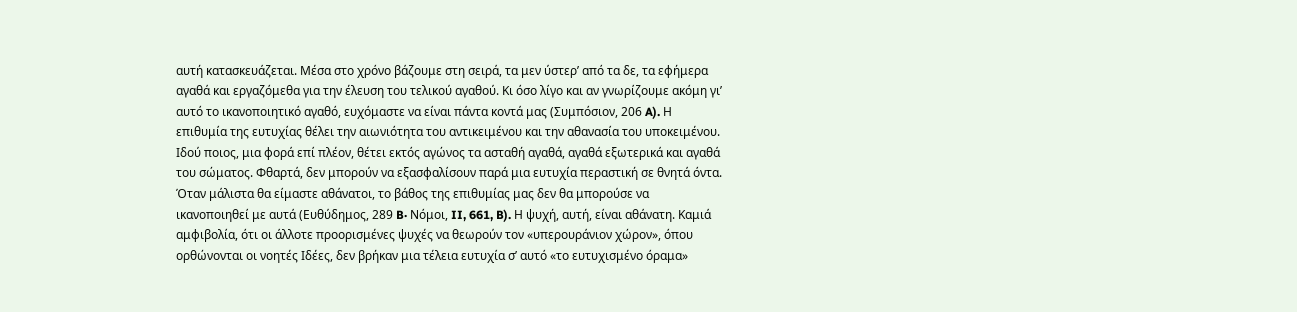αυτή κατασκευάζεται. Μέσα στο χρόνο βάζουμε στη σειρά, τα μεν ύστερ’ από τα δε, τα εφήμερα αγαθά και εργαζόμεθα για την έλευση του τελικού αγαθού. Κι όσο λίγο και αν γνωρίζουμε ακόμη γι’ αυτό το ικανοποιητικό αγαθό, ευχόμαστε να είναι πάντα κοντά μας (Συμπόσιον, 206 A). Η επιθυμία της ευτυχίας θέλει την αιωνιότητα του αντικειμένου και την αθανασία του υποκειμένου. Ιδού ποιος, μια φορά επί πλέον, θέτει εκτός αγώνος τα ασταθή αγαθά, αγαθά εξωτερικά και αγαθά του σώματος. Φθαρτά, δεν μπορούν να εξασφαλίσουν παρά μια ευτυχία περαστική σε θνητά όντα. Όταν μάλιστα θα είμαστε αθάνατοι, το βάθος της επιθυμίας μας δεν θα μπορούσε να ικανοποιηθεί με αυτά (Ευθύδημος, 289 B· Νόμοι, II, 661, B). Η ψυχή, αυτή, είναι αθάνατη. Καμιά αμφιβολία, ότι οι άλλοτε προορισμένες ψυχές να θεωρούν τον «υπερουράνιον χώρον», όπου ορθώνονται οι νοητές Ιδέες, δεν βρήκαν μια τέλεια ευτυχία σ’ αυτό «το ευτυχισμένο όραμα»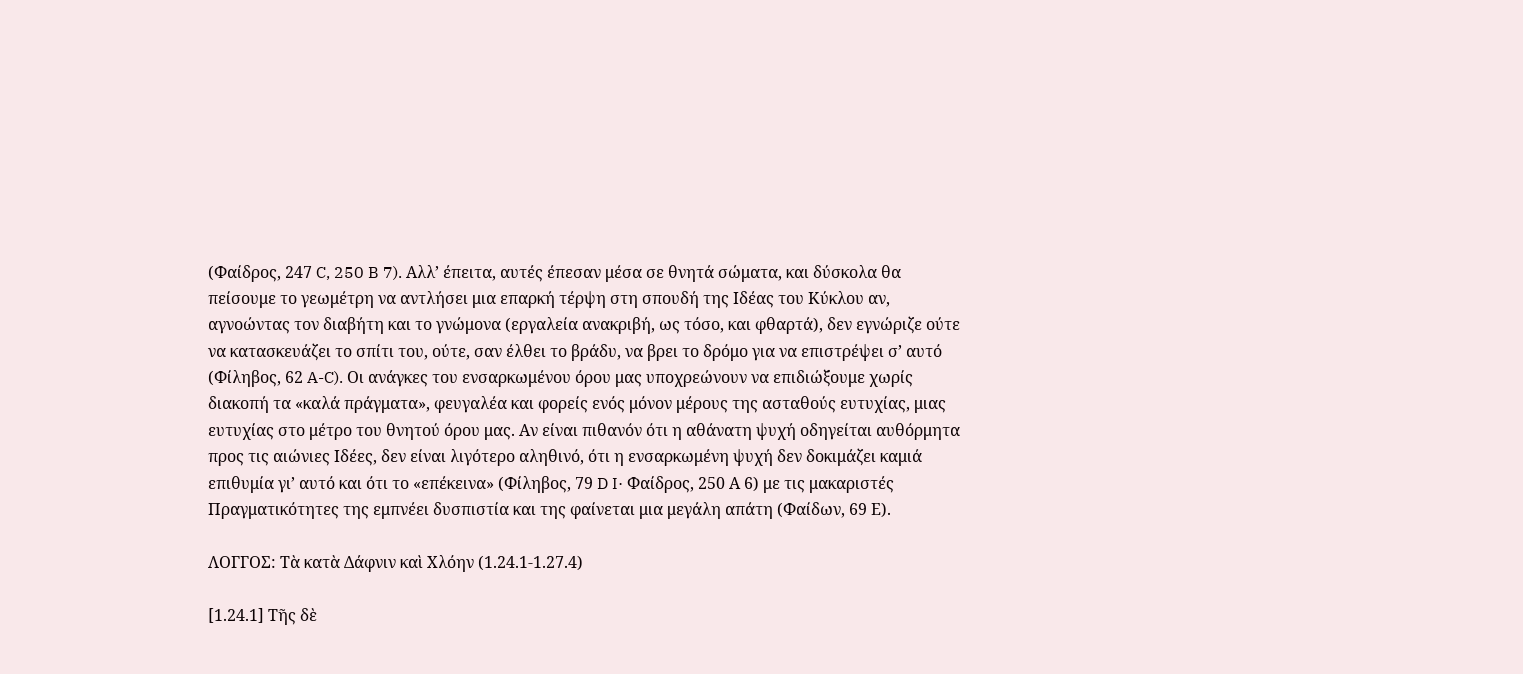(Φαίδρος, 247 C, 250 B 7). Αλλ’ έπειτα, αυτές έπεσαν μέσα σε θνητά σώματα, και δύσκολα θα πείσουμε το γεωμέτρη να αντλήσει μια επαρκή τέρψη στη σπουδή της Ιδέας του Κύκλου αν, αγνοώντας τον διαβήτη και το γνώμονα (εργαλεία ανακριβή, ως τόσο, και φθαρτά), δεν εγνώριζε ούτε να κατασκευάζει το σπίτι του, ούτε, σαν έλθει το βράδυ, να βρει το δρόμο για να επιστρέψει σ’ αυτό (Φίληβος, 62 A-C). Οι ανάγκες του ενσαρκωμένου όρου μας υποχρεώνουν να επιδιώξουμε χωρίς διακοπή τα «καλά πράγματα», φευγαλέα και φορείς ενός μόνον μέρους της ασταθούς ευτυχίας, μιας ευτυχίας στο μέτρο του θνητού όρου μας. Αν είναι πιθανόν ότι η αθάνατη ψυχή οδηγείται αυθόρμητα προς τις αιώνιες Ιδέες, δεν είναι λιγότερο αληθινό, ότι η ενσαρκωμένη ψυχή δεν δοκιμάζει καμιά επιθυμία γι’ αυτό και ότι το «επέκεινα» (Φίληβος, 79 D I· Φαίδρος, 250 Α 6) με τις μακαριστές Πραγματικότητες της εμπνέει δυσπιστία και της φαίνεται μια μεγάλη απάτη (Φαίδων, 69 Ε).

ΛΟΓΓΟΣ: Τὰ κατὰ Δάφνιν καὶ Χλόην (1.24.1-1.27.4)

[1.24.1] Τῆς δὲ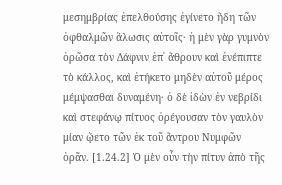μεσημβρίας ἐπελθούσης ἐγίνετο ἤδη τῶν ὀφθαλμῶν ἅλωσις αὐτοῖς· ἡ μὲν γὰρ γυμνὸν ὁρῶσα τὸν Δάφνιν ἐπ᾽ ἄθρουν καὶ ἐνέπιπτε τὸ κάλλος, καὶ ἐτήκετο μηδὲν αὐτοῦ μέρος μέμψασθαι δυναμένη· ὁ δὲ ἰδὼν ἐν νεβρίδι καὶ στεφάνῳ πίτυος ὀρέγουσαν τὸν γαυλὸν μίαν ᾤετο τῶν ἐκ τοῦ ἄντρου Νυμφῶν ὁρᾶν. [1.24.2] Ὁ μὲν οὖν τὴν πίτυν ἀπὸ τῆς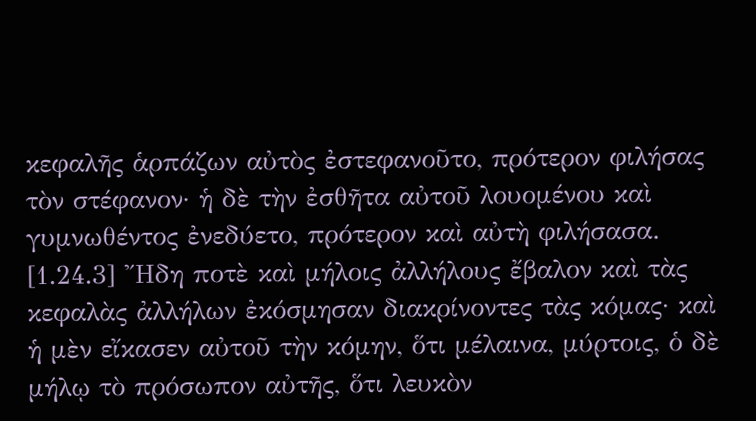κεφαλῆς ἁρπάζων αὐτὸς ἐστεφανοῦτο, πρότερον φιλήσας τὸν στέφανον· ἡ δὲ τὴν ἐσθῆτα αὐτοῦ λουομένου καὶ γυμνωθέντος ἐνεδύετο, πρότερον καὶ αὐτὴ φιλήσασα. [1.24.3] Ἤδη ποτὲ καὶ μήλοις ἀλλήλους ἔβαλον καὶ τὰς κεφαλὰς ἀλλήλων ἐκόσμησαν διακρίνοντες τὰς κόμας· καὶ ἡ μὲν εἴκασεν αὐτοῦ τὴν κόμην, ὅτι μέλαινα, μύρτοις, ὁ δὲ μήλῳ τὸ πρόσωπον αὐτῆς, ὅτι λευκὸν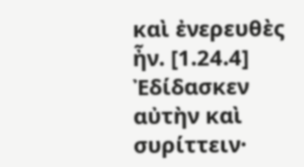καὶ ἐνερευθὲς ἦν. [1.24.4] Ἐδίδασκεν αὐτὴν καὶ συρίττειν·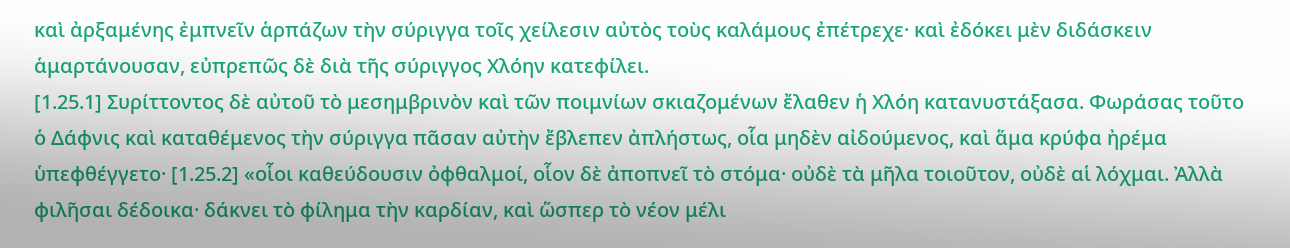καὶ ἀρξαμένης ἐμπνεῖν ἁρπάζων τὴν σύριγγα τοῖς χείλεσιν αὐτὸς τοὺς καλάμους ἐπέτρεχε· καὶ ἐδόκει μὲν διδάσκειν ἁμαρτάνουσαν, εὐπρεπῶς δὲ διὰ τῆς σύριγγος Χλόην κατεφίλει.
[1.25.1] Συρίττοντος δὲ αὐτοῦ τὸ μεσημβρινὸν καὶ τῶν ποιμνίων σκιαζομένων ἔλαθεν ἡ Χλόη κατανυστάξασα. Φωράσας τοῦτο ὁ Δάφνις καὶ καταθέμενος τὴν σύριγγα πᾶσαν αὐτὴν ἔβλεπεν ἀπλήστως, οἷα μηδὲν αἰδούμενος, καὶ ἅμα κρύφα ἠρέμα ὑπεφθέγγετο· [1.25.2] «οἷοι καθεύδουσιν ὀφθαλμοί, οἷον δὲ ἀποπνεῖ τὸ στόμα· οὐδὲ τὰ μῆλα τοιοῦτον, οὐδὲ αἱ λόχμαι. Ἀλλὰ φιλῆσαι δέδοικα· δάκνει τὸ φίλημα τὴν καρδίαν, καὶ ὥσπερ τὸ νέον μέλι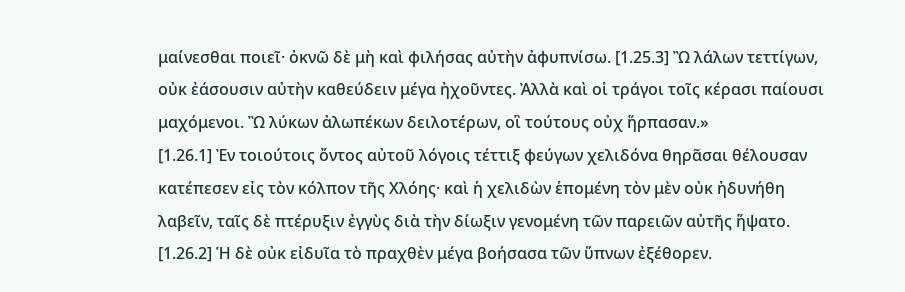μαίνεσθαι ποιεῖ· ὀκνῶ δὲ μὴ καὶ φιλήσας αὐτὴν ἀφυπνίσω. [1.25.3] Ὢ λάλων τεττίγων, οὐκ ἐάσουσιν αὐτὴν καθεύδειν μέγα ἠχοῦντες. Ἀλλὰ καὶ οἱ τράγοι τοῖς κέρασι παίουσι μαχόμενοι. Ὢ λύκων ἀλωπέκων δειλοτέρων, οἳ τούτους οὐχ ἥρπασαν.»
[1.26.1] Ἐν τοιούτοις ὄντος αὐτοῦ λόγοις τέττιξ φεύγων χελιδόνα θηρᾶσαι θέλουσαν κατέπεσεν εἰς τὸν κόλπον τῆς Χλόης· καὶ ἡ χελιδὼν ἑπομένη τὸν μὲν οὐκ ἠδυνήθη λαβεῖν, ταῖς δὲ πτέρυξιν ἐγγὺς διὰ τὴν δίωξιν γενομένη τῶν παρειῶν αὐτῆς ἥψατο. [1.26.2] Ἡ δὲ οὐκ εἰδυῖα τὸ πραχθὲν μέγα βοήσασα τῶν ὕπνων ἐξέθορεν.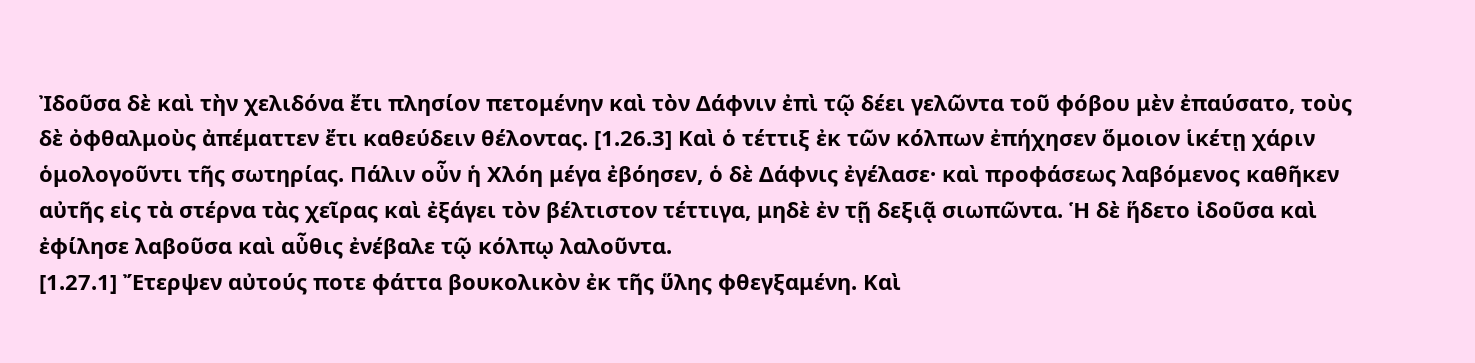Ἰδοῦσα δὲ καὶ τὴν χελιδόνα ἔτι πλησίον πετομένην καὶ τὸν Δάφνιν ἐπὶ τῷ δέει γελῶντα τοῦ φόβου μὲν ἐπαύσατο, τοὺς δὲ ὀφθαλμοὺς ἀπέματτεν ἔτι καθεύδειν θέλοντας. [1.26.3] Καὶ ὁ τέττιξ ἐκ τῶν κόλπων ἐπήχησεν ὅμοιον ἱκέτῃ χάριν ὁμολογοῦντι τῆς σωτηρίας. Πάλιν οὖν ἡ Χλόη μέγα ἐβόησεν, ὁ δὲ Δάφνις ἐγέλασε· καὶ προφάσεως λαβόμενος καθῆκεν αὐτῆς εἰς τὰ στέρνα τὰς χεῖρας καὶ ἐξάγει τὸν βέλτιστον τέττιγα, μηδὲ ἐν τῇ δεξιᾷ σιωπῶντα. Ἡ δὲ ἥδετο ἰδοῦσα καὶ ἐφίλησε λαβοῦσα καὶ αὖθις ἐνέβαλε τῷ κόλπῳ λαλοῦντα.
[1.27.1] Ἔτερψεν αὐτούς ποτε φάττα βουκολικὸν ἐκ τῆς ὕλης φθεγξαμένη. Καὶ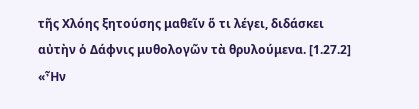τῆς Χλόης ξητούσης μαθεῖν ὅ τι λέγει, διδάσκει αὐτὴν ὁ Δάφνις μυθολογῶν τὰ θρυλούμενα. [1.27.2] «Ἦν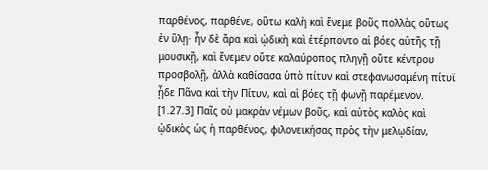παρθένος, παρθένε, οὕτω καλὴ καὶ ἔνεμε βοῦς πολλὰς οὕτως ἐν ὕλῃ· ἦν δὲ ἄρα καὶ ᾠδικὴ καὶ ἐτέρποντο αἱ βόες αὐτῆς τῇ μουσικῇ, καὶ ἔνεμεν οὔτε καλαύροπος πληγῇ οὔτε κέντρου προσβολῇ, ἀλλὰ καθίσασα ὑπὸ πίτυν καὶ στεφανωσαμένη πίτυϊ ᾖδε Πᾶνα καὶ τὴν Πίτυν, καὶ αἱ βόες τῇ φωνῇ παρέμενον. [1.27.3] Παῖς οὐ μακρὰν νέμων βοῦς, καὶ αὐτὸς καλὸς καὶ ᾠδικὸς ὡς ἡ παρθένος, φιλονεικήσας πρὸς τὴν μελῳδίαν,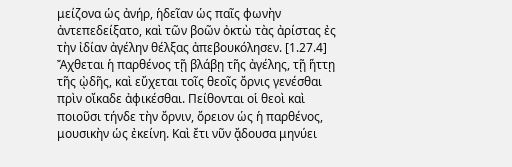μείζονα ὡς ἀνήρ, ἡδεῖαν ὡς παῖς φωνὴν ἀντεπεδείξατο, καὶ τῶν βοῶν ὀκτὼ τὰς ἀρίστας ἐς τὴν ἰδίαν ἀγέλην θέλξας ἀπεβουκόλησεν. [1.27.4] Ἄχθεται ἡ παρθένος τῇ βλάβῃ τῆς ἀγέλης, τῇ ἥττῃ τῆς ᾠδῆς, καὶ εὔχεται τοῖς θεοῖς ὄρνις γενέσθαι πρὶν οἴκαδε ἀφικέσθαι. Πείθονται οἱ θεοὶ καὶ ποιοῦσι τήνδε τὴν ὄρνιν, ὄρειον ὡς ἡ παρθένος, μουσικὴν ὡς ἐκείνη. Καὶ ἔτι νῦν ᾄδουσα μηνύει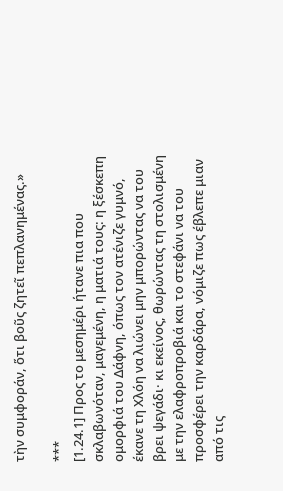τὴν συμφοράν, ὅτι βοῦς ζητεῖ πεπλανημένας.»

***
[1.24.1] Προς το μεσημέρι ήτανε πια που σκλαβωνόταν, μαγεμένη, η ματιά τους: η ξέσκεπη ομορφιά του Δάφνη, όπως τον ατένιζε γυμνό, έκανε τη Χλόη να λιώνει μην μπορώντας να του βρει ψεγάδι· κι εκείνος, θωρώντας τη στολισμένη με την ελαφροπροβιά και το στεφάνι να του προσφέρει την καρδάρα, νόμιζε πως έβλεπε μιαν από τις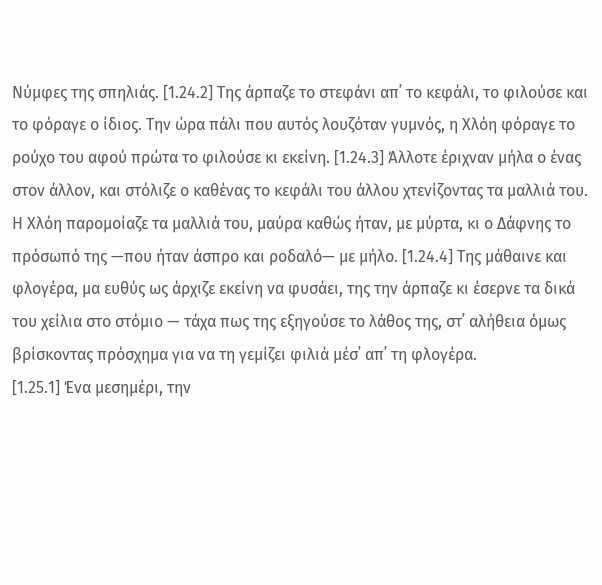Νύμφες της σπηλιάς. [1.24.2] Της άρπαζε το στεφάνι απ᾽ το κεφάλι, το φιλούσε και το φόραγε ο ίδιος. Την ώρα πάλι που αυτός λουζόταν γυμνός, η Χλόη φόραγε το ρούχο του αφού πρώτα το φιλούσε κι εκείνη. [1.24.3] Άλλοτε έριχναν μήλα ο ένας στον άλλον, και στόλιζε ο καθένας το κεφάλι του άλλου χτενίζοντας τα μαλλιά του. Η Χλόη παρομοίαζε τα μαλλιά του, μαύρα καθώς ήταν, με μύρτα, κι ο Δάφνης το πρόσωπό της —που ήταν άσπρο και ροδαλό— με μήλο. [1.24.4] Της μάθαινε και φλογέρα, μα ευθύς ως άρχιζε εκείνη να φυσάει, της την άρπαζε κι έσερνε τα δικά του χείλια στο στόμιο — τάχα πως της εξηγούσε το λάθος της, στ᾽ αλήθεια όμως βρίσκοντας πρόσχημα για να τη γεμίζει φιλιά μέσ᾽ απ᾽ τη φλογέρα.
[1.25.1] Ένα μεσημέρι, την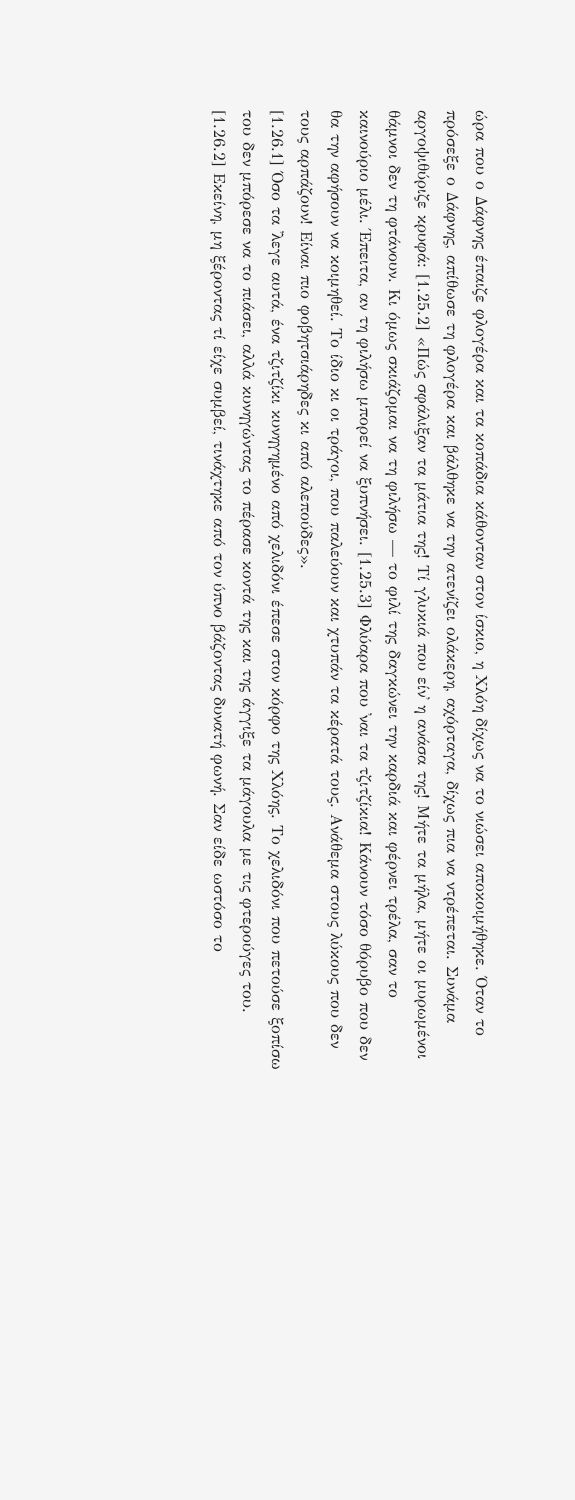ώρα που ο Δάφνης έπαιζε φλογέρα και τα κοπάδια κάθονταν στον ίσκιο, η Χλόη δίχως να το νιώσει αποκοιμήθηκε. Όταν το πρόσεξε ο Δάφνης, απίθωσε τη φλογέρα και βάλθηκε να την ατενίζει ολάκερη, αχόρταγα, δίχως πια να ντρέπεται. Συνάμα αργοψιθύριζε κρυφά: [1.25.2] «Πώς σφάλιξαν τα μάτια της! Τί γλυκιά που είν᾽ η ανάσα της! Μήτε τα μήλα, μήτε οι μυρωμένοι θάμνοι δεν τη φτάνουν. Κι όμως σκιάζομαι να τη φιλήσω — το φιλί της δαγκώνει την καρδιά και φέρνει τρέλα, σαν το καινούριο μέλι. Έπειτα, αν τη φιλήσω μπορεί να ξυπνήσει. [1.25.3] Φλύαρα που ᾽ναι τα τζιτζίκια! Κάνουν τόσο θόρυβο που δεν θα την αφήσουν να κοιμηθεί. Το ίδιο κι οι τράγοι, που παλεύουν και χτυπάν τα κέρατά τους. Ανάθεμα στους λύκους που δεν τους αρπάζουν! Είναι πιο φοβητσιάρηδες κι από αλεπούδες».
[1.26.1] Όσο τα ᾽λεγε αυτά, ένα τζιτζίκι κυνηγημένο από χελιδόνι έπεσε στον κόρφο της Χλόης. Το χελιδόνι που πετούσε ξοπίσω του δεν μπόρεσε να το πιάσει, αλλά κυνηγώντας το πέρασε κοντά της και της άγγιξε τα μάγουλα με τις φτερούγες του. [1.26.2] Εκείνη, μη ξέροντας τί είχε συμβεί, τινάχτηκε από τον ύπνο βάζοντας δυνατή φωνή. Σαν είδε ωστόσο το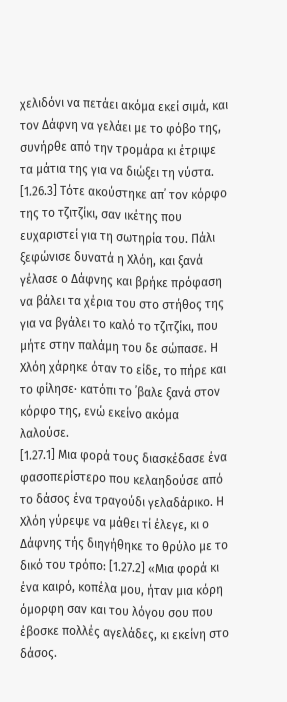χελιδόνι να πετάει ακόμα εκεί σιμά, και τον Δάφνη να γελάει με το φόβο της, συνήρθε από την τρομάρα κι έτριψε τα μάτια της για να διώξει τη νύστα. [1.26.3] Τότε ακούστηκε απ᾽ τον κόρφο της το τζιτζίκι, σαν ικέτης που ευχαριστεί για τη σωτηρία του. Πάλι ξεφώνισε δυνατά η Χλόη, και ξανά γέλασε ο Δάφνης και βρήκε πρόφαση να βάλει τα χέρια του στο στήθος της για να βγάλει το καλό το τζιτζίκι, που μήτε στην παλάμη του δε σώπασε. Η Χλόη χάρηκε όταν το είδε, το πήρε και το φίλησε· κατόπι το ᾽βαλε ξανά στον κόρφο της, ενώ εκείνο ακόμα λαλούσε.
[1.27.1] Μια φορά τους διασκέδασε ένα φασοπερίστερο που κελαηδούσε από το δάσος ένα τραγούδι γελαδάρικο. Η Χλόη γύρεψε να μάθει τί έλεγε, κι ο Δάφνης τής διηγήθηκε το θρύλο με το δικό του τρόπο: [1.27.2] «Μια φορά κι ένα καιρό, κοπέλα μου, ήταν μια κόρη όμορφη σαν και του λόγου σου που έβοσκε πολλές αγελάδες, κι εκείνη στο δάσος.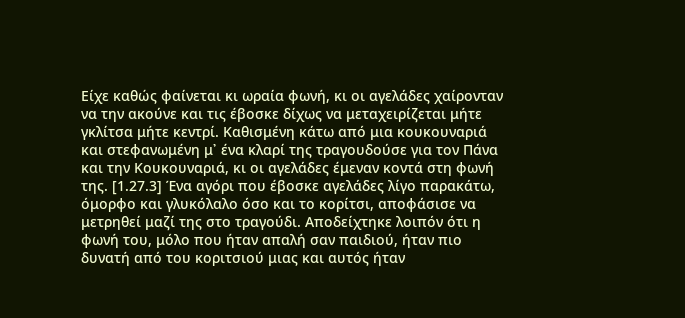Είχε καθώς φαίνεται κι ωραία φωνή, κι οι αγελάδες χαίρονταν να την ακούνε και τις έβοσκε δίχως να μεταχειρίζεται μήτε γκλίτσα μήτε κεντρί. Καθισμένη κάτω από μια κουκουναριά και στεφανωμένη μ᾽ ένα κλαρί της τραγουδούσε για τον Πάνα και την Κουκουναριά, κι οι αγελάδες έμεναν κοντά στη φωνή της. [1.27.3] Ένα αγόρι που έβοσκε αγελάδες λίγο παρακάτω, όμορφο και γλυκόλαλο όσο και το κορίτσι, αποφάσισε να μετρηθεί μαζί της στο τραγούδι. Αποδείχτηκε λοιπόν ότι η φωνή του, μόλο που ήταν απαλή σαν παιδιού, ήταν πιο δυνατή από του κοριτσιού μιας και αυτός ήταν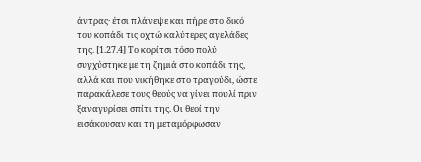άντρας· έτσι πλάνεψε και πήρε στο δικό του κοπάδι τις οχτώ καλύτερες αγελάδες της. [1.27.4] Το κορίτσι τόσο πολύ συγχύστηκε με τη ζημιά στο κοπάδι της, αλλά και που νικήθηκε στο τραγούδι, ώστε παρακάλεσε τους θεούς να γίνει πουλί πριν ξαναγυρίσει σπίτι της. Οι θεοί την εισάκουσαν και τη μεταμόρφωσαν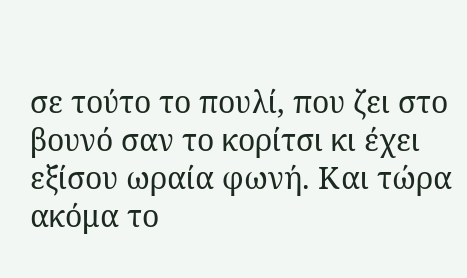σε τούτο το πουλί, που ζει στο βουνό σαν το κορίτσι κι έχει εξίσου ωραία φωνή. Και τώρα ακόμα το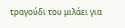τραγούδι του μιλάει για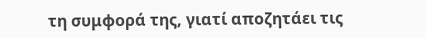τη συμφορά της, γιατί αποζητάει τις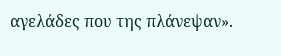αγελάδες που της πλάνεψαν».